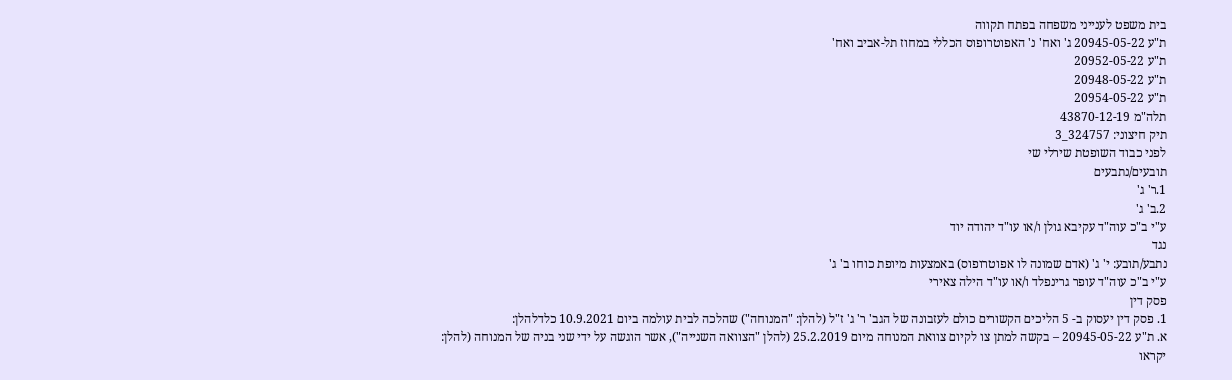בית משפט לענייני משפחה בפתח תקווה
ת"ע 20945-05-22 ג' ואח' נ' האפוטרופוס הכללי במחוז תל-אביב ואח'
ת"ע 20952-05-22
ת"ע 20948-05-22
ת"ע 20954-05-22
תלה"מ 43870-12-19
תיק חיצוני: 324757_3
לפני כבוד השופטת שירלי שי
תובעים/נתבעים
1.ר' ג'
2.ב' ג'
ע"י ב"כ עוה"ד עקיבא גולן ו/או עו"ד יהודה יוד
נגד
נתבע/תובע: י' ג' (אדם שמונה לו אפוטרופוס) באמצעות מיופת כוחו ב' ג'
ע"י ב"כ עוה"ד עופר גרינפלד ו/או עו"ד הילה צאירי
פסק דין
1. פסק דין יעסוק ב- 5 הליכים הקשורים כולם לעזבונה של הגב' ר' ג' ז"ל (להלן: "המנוחה") שהלכה לבית עולמה ביום 10.9.2021 כלדלהלן:
א. ת"ע 20945-05-22 – בקשה למתן צו לקיום צוואת המנוחה מיום 25.2.2019 (להלן "הצוואה השנייה"), אשר הוגשה על ידי שני בניה של המנוחה (להלן: יקראו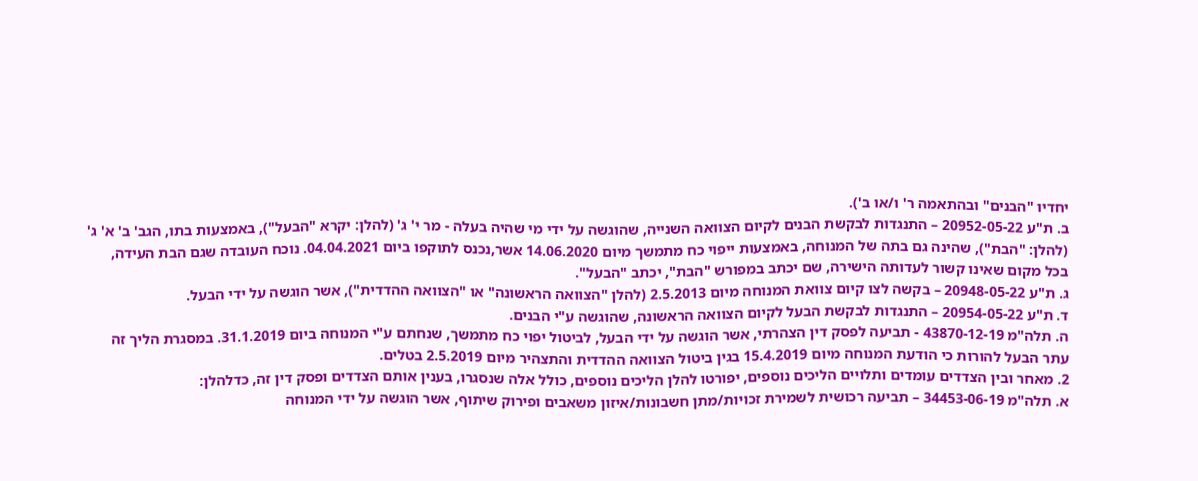יחדיו "הבנים" ובהתאמה ר' ו/או ב').
ב. ת"ע 20952-05-22 – התנגדות לבקשת הבנים לקיום הצוואה השנייה, שהוגשה על ידי מי שהיה בעלה - מר י' ג' (להלן: יקרא "הבעל"), באמצעות בתו, הגב' ב' א' ג' (להלן: "הבת"), שהינה גם בתה של המנוחה, באמצעות ייפוי כח מתמשך מיום 14.06.2020 אשר,נכנס לתוקפו ביום 04.04.2021. נוכח העובדה שגם הבת העידה, בכל מקום שאינו קשור לעדותה הישירה, שם יכתב במפורש "הבת", יכתב "הבעל".
ג. ת"ע 20948-05-22 – בקשה לצו קיום צוואת המנוחה מיום 2.5.2013 (להלן "הצוואה הראשונה" או "הצוואה ההדדית"), אשר הוגשה על ידי הבעל.
ד. ת"ע 20954-05-22 – התנגדות לבקשת הבעל לקיום הצוואה הראשונה, שהוגשה ע"י הבנים.
ה. תלה"מ 43870-12-19 - תביעה לפסק דין הצהרתי, אשר הוגשה על ידי הבעל, לביטול יפוי כח מתמשך, שנחתם ע"י המנוחה ביום 31.1.2019. במסגרת הליך זה עתר הבעל להורות כי הודעת המנוחה מיום 15.4.2019 בגין ביטול הצוואה ההדדית והתצהיר מיום 2.5.2019 בטלים.
2. מאחר ובין הצדדים עומדים ותלויים הליכים נוספים, יפורטו להלן הליכים נוספים, כולל אלה שנסגרו, בענין אותם הצדדים ופסק דין זה, כדלהלן:
א. תלה"מ 34453-06-19 – תביעה רכושית לשמירת זכויות/מתן חשבונות/איזון משאבים ופירוק שיתוף, אשר הוגשה על ידי המנוחה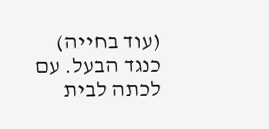(עוד בחייה) כנגד הבעל. עם לכתה לבית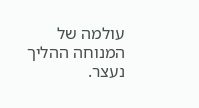עולמה של המנוחה ההליך נעצר.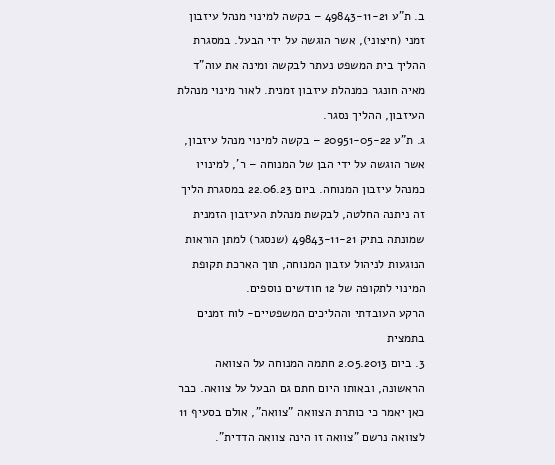ב. ת"ע 49843-11-21 – בקשה למינוי מנהל עיזבון זמני (חיצוני), אשר הוגשה על ידי הבעל. במסגרת ההליך בית המשפט נעתר לבקשה ומינה את עוה"ד מאיה חונגר כמנהלת עיזבון זמנית. לאור מינוי מנהלת העיזבון, ההליך נסגר.
ג. ת"ע 20951-05-22 – בקשה למינוי מנהל עיזבון, אשר הוגשה על ידי הבן של המנוחה – ר', למינויו כמנהל עיזבון המנוחה. ביום 22.06.23 במסגרת הליך זה ניתנה החלטה, לבקשת מנהלת העיזבון הזמנית שמונתה בתיק 49843-11-21 (שנסגר) למתן הוראות הנוגעות לניהול עזבון המנוחה, תוך הארכת תקופת המינוי לתקופה של 12 חודשים נוספים.
הרקע העובדתי וההליכים המשפטיים- לוח זמנים בתמצית
3. ביום 2.05.2013 חתמה המנוחה על הצוואה הראשונה, ובאותו היום חתם גם הבעל על צוואה. כבר כאן יאמר כי כותרת הצוואה "צוואה", אולם בסעיף 11 לצוואה נרשם "צוואה זו הינה צוואה הדדית".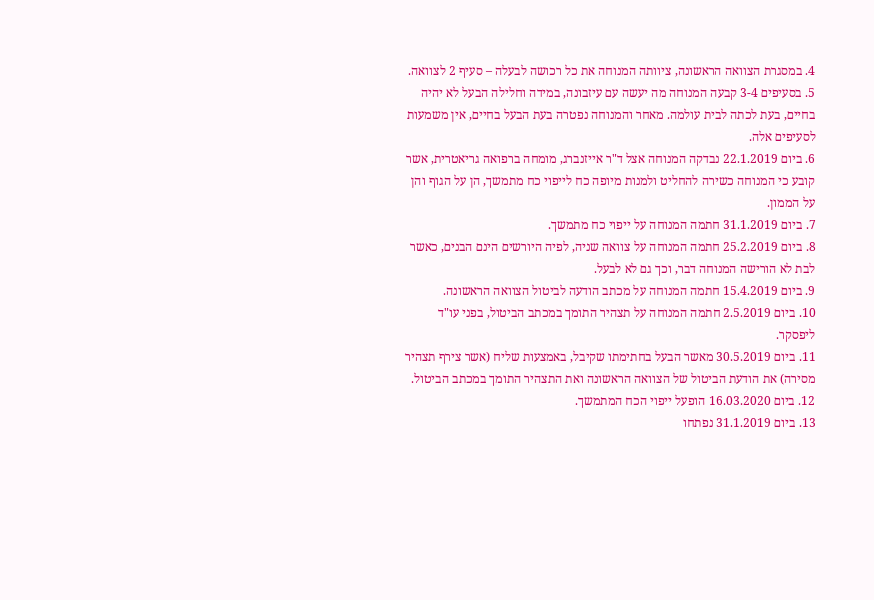4. במסגרת הצוואה הראשונה, ציוותה המנוחה את כל רכושה לבעלה – סעיף 2 לצוואה.
5. בסעיפים 3-4 קבעה המנוחה מה יעשה עם עיזבונה, במידה וחלילה הבעל לא יהיה בחיים, בעת לכתה לבית עולמה. מאחר והמנוחה נפטרה בעת הבעל בחיים, אין משמעות לסעיפים אלה.
6. ביום 22.1.2019 נבדקה המנוחה אצל ד"ר אייזנברג, מומחה ברפואה גריאטרית, אשר קובע כי המנוחה כשירה להחליט ולמנות מיופה כח לייפוי כח מתמשך, הן על הגוף והן על הממון.
7. ביום 31.1.2019 חתמה המנוחה על ייפוי כח מתמשך.
8. ביום 25.2.2019 חתמה המנוחה על צוואה שניה, לפיה היורשים הינם הבנים, כאשר לבת לא הורישה המנוחה דבר, וכך גם לא לבעל.
9. ביום 15.4.2019 חתמה המנוחה על מכתב הודעה לביטול הצוואה הראשונה.
10. ביום 2.5.2019 חתמה המנוחה על תצהיר התומך במכתב הביטול, בפני עו"ד ליפסקר.
11. ביום 30.5.2019 מאשר הבעל בחתימתו שקיבל, באמצעות שליח (אשר צירף תצהיר מסירה) את הודעת הביטול של הצוואה הראשונה ואת התצהיר התומך במכתב הביטול.
12. ביום 16.03.2020 הופעל ייפוי הכח המתמשך.
13. ביום 31.1.2019 נפתחו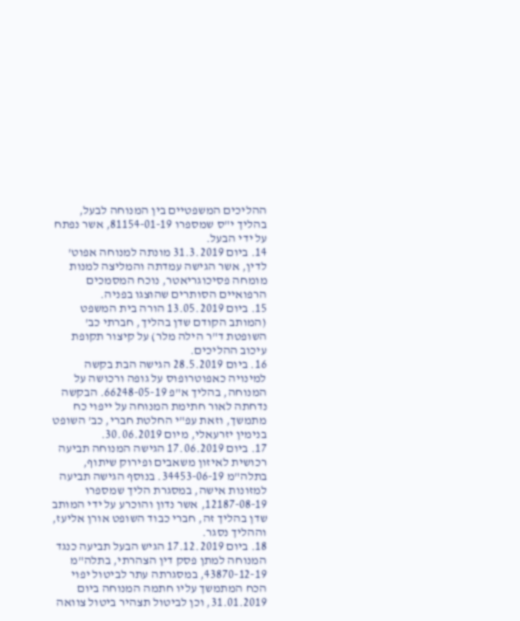ההליכים המשפטיים בין המנוחה לבעל, בהליך י"ס שמספרו 81154-01-19, אשר נפתח על ידי הבעל.
14. ביום 31.3.2019 מונתה למנוחה אפוט' לדין, אשר הגישה עמדתה והמליצה למנות מומחה פסיכוגריאטר, נוכח המסמכים הרפואיים הסותרים שהוצגו בפניה.
15. ביום 13.05.2019 הורה בית המשפט (המותב הקודם שדן בהליך, חברתי כב' השופטת ד"ר הילה מלר) על קיצור תקופת עיכוב ההליכים.
16. ביום 28.5.2019 הגישה הבת בקשה למינויה כאפוטרופוס על גופה ורכושה על המנוחה, בהליך א"פ 66248-05-19. הבקשה נדחתה לאור חתימת המנוחה על ייפוי כח מתמשך, וזאת עפ"י החלטת חברי, כב' השופט בנימין יזרעאלי, מיום 30.06.2019.
17. ביום 17.06.2019 הגישה המנוחה תביעה רכושית לאיזון משאבים ופירוק שיתוף, בתלה"מ 34453-06-19. בנוסף הגישה תביעה למזונות אישה, במסגרת הליך שמספרו 12187-08-19, אשר נדון והוכרע על ידי המותב שדן בהליך זה, חברי כבוד השופט אורן אליעז, וההליך נסגר.
18. ביום 17.12.2019 הגיש הבעל תביעה כנגד המנוחה למתן פסק דין הצהרתי, בתלה"מ 43870-12-19, במסגרתה עתר לביטול יפוי הכח המתמשך עליו חתמה המנוחה ביום 31.01.2019, וכן לביטול תצהיר ביטול צוואה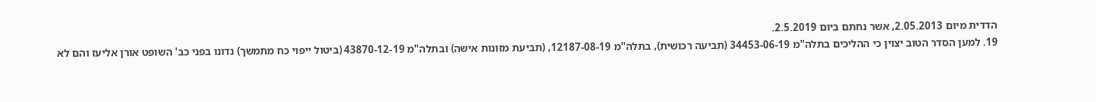הדדית מיום 2.05.2013, אשר נחתם ביום 2.5.2019.
19. למען הסדר הטוב יצוין כי ההליכים בתלה"מ 34453-06-19 (תביעה רכושית), בתלה"מ 12187-08-19, (תביעת מזונות אישה) ובתלה"מ 43870-12-19 (ביטול ייפוי כח מתמשך) נדונו בפני כב' השופט אורן אליעז והם לא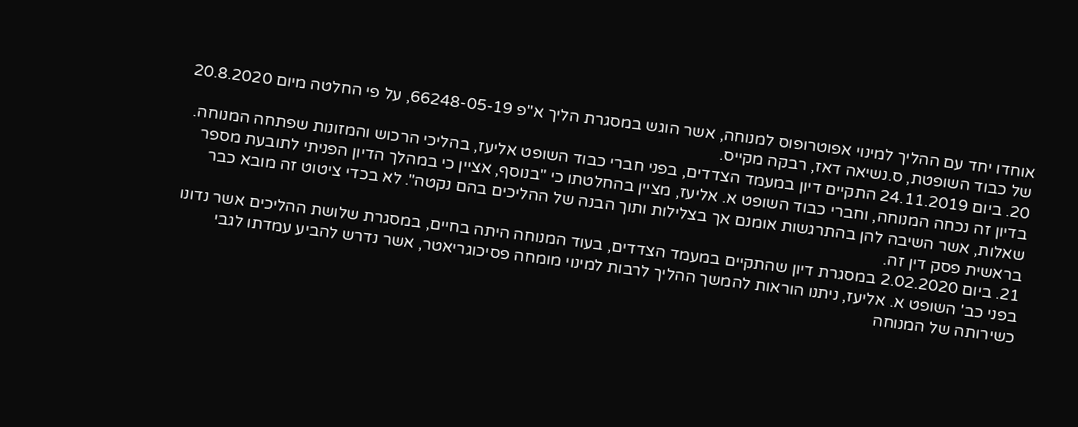אוחדו יחד עם ההליך למינוי אפוטרופוס למנוחה, אשר הוגש במסגרת הליך א"פ 66248-05-19, על פי החלטה מיום 20.8.2020 של כבוד השופטת, ס.נשיאה דאז, רבקה מקייס.
20. ביום 24.11.2019 התקיים דיון במעמד הצדדים, בפני חברי כבוד השופט אליעז, בהליכי הרכוש והמזונות שפתחה המנוחה. בדיון זה נכחה המנוחה, וחברי כבוד השופט א. אליעז, מציין בהחלטתו כי "בנוסף, אציין כי במהלך הדיון הפניתי לתובעת מספר שאלות, אשר השיבה להן בהתרגשות אומנם אך בצלילות ותוך הבנה של ההליכים בהם נקטה". לא בכדי ציטוט זה מובא כבר בראשית פסק דין זה.
21. ביום 2.02.2020 במסגרת דיון שהתקיים במעמד הצדדים, בעוד המנוחה היתה בחיים, במסגרת שלושת ההליכים אשר נדונו בפני כב' השופט א. אליעז, ניתנו הוראות להמשך ההליך לרבות למינוי מומחה פסיכוגריאטר, אשר נדרש להביע עמדתו לגבי כשירותה של המנוחה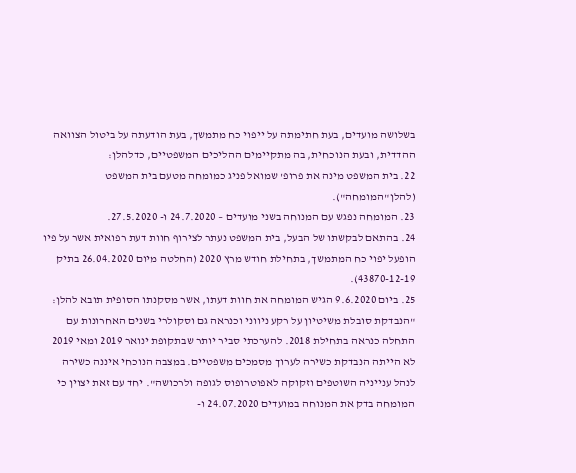בשלושה מועדים, בעת חתימתה על ייפוי כח מתמשך, בעת הודעתה על ביטול הצוואה ההדדית, ובעת הנוכחית, בה מתקיימים ההליכים המשפטיים, כדלהלן:
22. בית המשפט מינה את פרופ' שמואל פניג כמומחה מטעם בית המשפט (להלן"המומחה").
23. המומחה נפגש עם המנוחה בשני מועדים – 24.7.2020 ו- 27.5.2020.
24. בהתאם לבקשתו של הבעל, בית המשפט נעתר לצירוף חוות דעת רפואית אשר על פיו הופעל יפוי כח המתמשך, בתחילת חודש מרץ 2020 (החלטה מיום 26.04.2020 בתיק 43870-12-19).
25. ביום 9.6.2020 הגיש המומחה את חוות דעתו, אשר מסקנתו הסופית תובא להלן: "הנבדקת סובלת משיטיון על רקע ניווני וכנראה גם וסקולרי בשנים האחרונות עם התחלה כנראה בתחילת 2018. להערכתי סביר יותר שבתקופת ינואר 2019 ומאי 2019 לא הייתה הנבדקת כשירה לערוך מסמכים משפטיים. במצבה הנוכחי איננה כשירה לנהל ענייניה השוטפים וזקוקה לאפוטרופוס לגופה ולרכושה". יחד עם זאת יצוין כי המומחה בדק את המנוחה במועדים 24.07.2020 ו-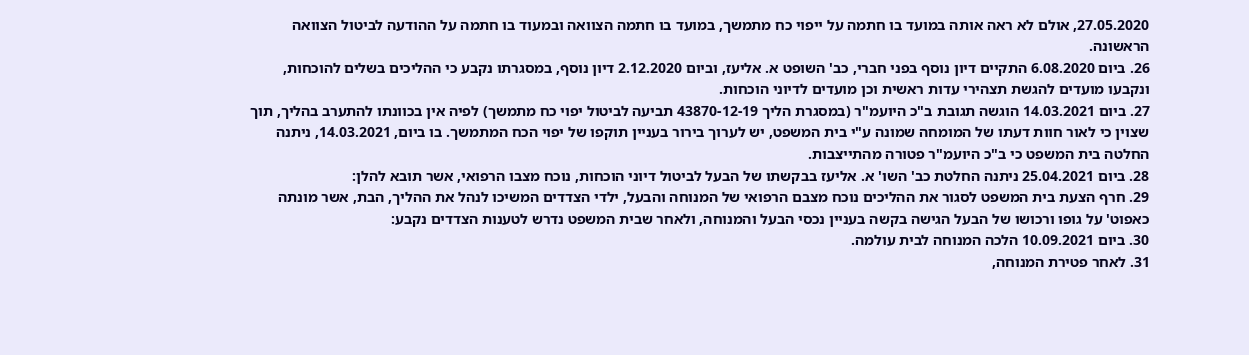27.05.2020, אולם לא ראה אותה במועד בו חתמה על ייפוי כח מתמשך, במועד בו חתמה הצוואה ובמעוד בו חתמה על ההודעה לביטול הצוואה הראשונה.
26. ביום 6.08.2020 התקיים דיון נוסף בפני חברי, כב' השופט א. אליעז, וביום 2.12.2020 דיון נוסף, במסגרתו נקבע כי ההליכים בשלים להוכחות, ונקבעו מועדים להגשת תצהירי עדות ראשית וכן מועדים לדיוני הוכחות.
27. ביום 14.03.2021 הוגשה תגובת ב"כ היועמ"ר (במסגרת הליך 43870-12-19 תביעה לביטול יפוי כח מתמשך) לפיה אין בכוונתו להתערב בהליך, תוך שצוין כי לאור חוות דעתו של המומחה שמונה ע"י בית המשפט, יש לערוך בירור בעניין תוקפו של יפוי הכח המתמשך. בו ביום, 14.03.2021, ניתנה החלטה בית המשפט כי ב"כ היועמ"ר פטורה מהתייצבות.
28. ביום 25.04.2021 ניתנה החלטת כב' השו' א. אליעז בבקשתו של הבעל לביטול דיוני הוכחות, נוכח מצבו הרפואי, אשר תובא להלן:
29. חרף הצעת בית המשפט לסגור את ההליכים נוכח מצבם הרפואי של המנוחה והבעל, ילדי הצדדים המשיכו לנהל את ההליך, הבת, אשר מונתה כאפוט' על גופו ורכושו של הבעל הגישה בקשה בעניין נכסי הבעל והמנוחה, ולאחר שבית המשפט נדרש לטענות הצדדים נקבע:
30. ביום 10.09.2021 הלכה המנוחה לבית עולמה.
31. לאחר פטירת המנוחה,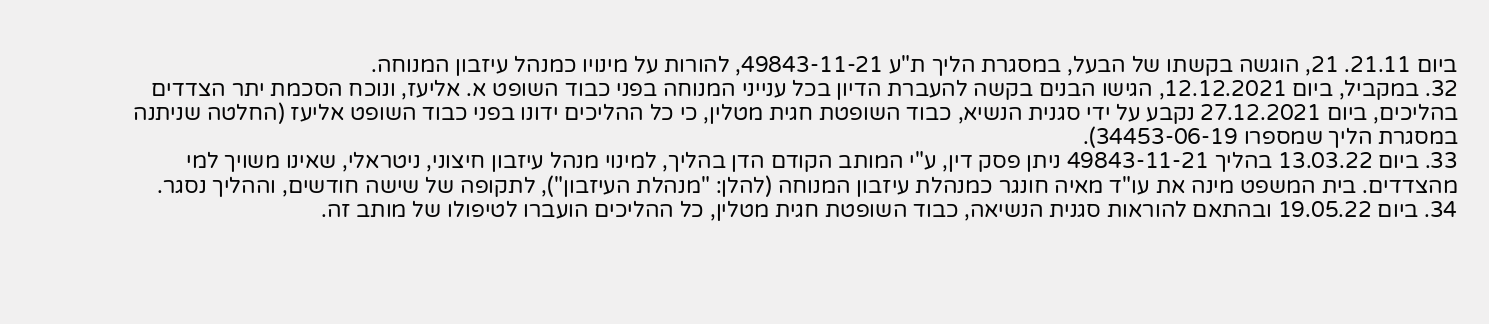ביום 21.11. 21, הוגשה בקשתו של הבעל, במסגרת הליך ת"ע 49843-11-21, להורות על מינויו כמנהל עיזבון המנוחה.
32. במקביל, ביום 12.12.2021, הגישו הבנים בקשה להעברת הדיון בכל ענייני המנוחה בפני כבוד השופט א. אליעז, ונוכח הסכמת יתר הצדדים בהליכים, ביום 27.12.2021 נקבע על ידי סגנית הנשיא, כבוד השופטת חגית מטלין, כי כל ההליכים ידונו בפני כבוד השופט אליעז (החלטה שניתנה במסגרת הליך שמספרו 34453-06-19).
33. ביום 13.03.22 בהליך 49843-11-21 ניתן פסק דין, ע"י המותב הקודם הדן בהליך, למינוי מנהל עיזבון חיצוני, ניטראלי, שאינו משויך למי מהצדדים. בית המשפט מינה את עו"ד מאיה חונגר כמנהלת עיזבון המנוחה (להלן: "מנהלת העיזבון"), לתקופה של שישה חודשים, וההליך נסגר.
34. ביום 19.05.22 ובהתאם להוראות סגנית הנשיאה, כבוד השופטת חגית מטלין, כל ההליכים הועברו לטיפולו של מותב זה.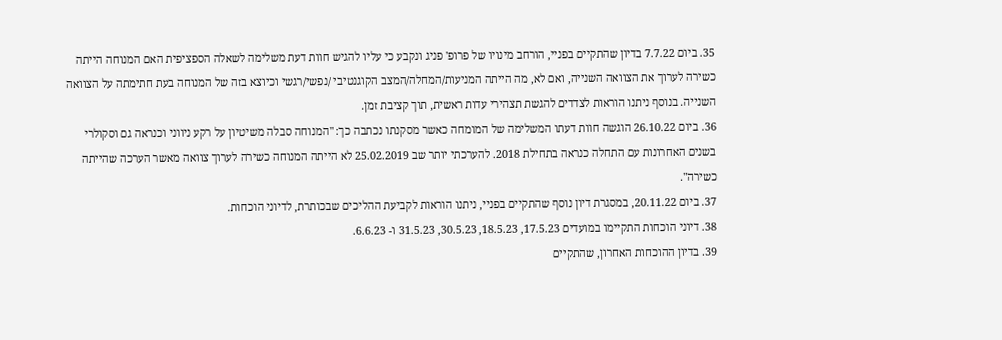35. ביום 7.7.22 בדיון שהתקיים בפניי, הורחב מינויו של פרופ' פניג ונקבע כי עליו להגיש חוות דעת משלימה לשאלה הספציפית האם המנוחה הייתה כשירה לערוך את הצוואה השנייה, ואם לא, מה הייתה המניעות/המחלה/המצב הקוגנטיבי /נפשי/רגשי וכיוצא בזה של המנוחה בעת חתימתה על הצוואה השנייה. בנוסף ניתנו הוראות לצדדים להגשת תצהירי עדות ראשית, תוך קציבת זמן.
36. ביום 26.10.22 הוגשה חוות דעתו המשלימה של המומחה כאשר מסקנתו נכתבה כך: "המנוחה סבלה משיטיון על רקע ניווני וכנראה גם וסקולרי בשנים האחרונות עם התחלה כנראה בתחילת 2018. להערכתי יותר שב 25.02.2019 לא הייתה המנוחה כשירה לערוך צוואה מאשר הערכה שהייתה כשירה".
37. ביום 20.11.22, במסגרת דיון נוסף שהתקיים בפניי, ניתנו הוראות לקביעת ההליכים שבכותרת, לדיוני הוכחות.
38. דיוני הוכחות התקיימו במועדים 17.5.23, 18.5.23, 30.5.23, 31.5.23 ו- 6.6.23.
39. בדיון ההוכחות האחרון, שהתקיים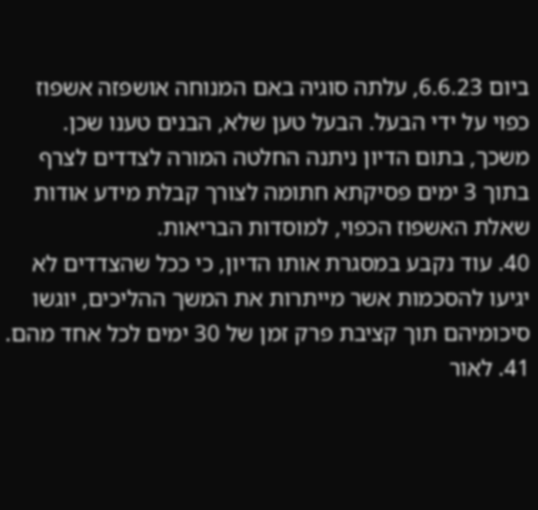ביום 6.6.23, עלתה סוגיה באם המנוחה אושפזה אשפוז כפוי על ידי הבעל. הבעל טען שלא, הבנים טענו שכן. משכך, בתום הדיון ניתנה החלטה המורה לצדדים לצרף בתוך 3 ימים פסיקתא חתומה לצורך קבלת מידע אודות שאלת האשפוז הכפוי, למוסדות הבריאות.
40. עוד נקבע במסגרת אותו הדיון, כי ככל שהצדדים לא יגיעו להסכמות אשר מייתרות את המשך ההליכים, יוגשו סיכומיהם תוך קציבת פרק זמן של 30 ימים לכל אחד מהם.
41. לאור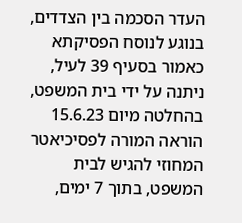העדר הסכמה בין הצדדים, בנוגע לנוסח הפסיקתא כאמור בסעיף 39 לעיל, ניתנה על ידי בית המשפט, בהחלטה מיום 15.6.23 הוראה המורה לפסיכיאטר המחוזי להגיש לבית המשפט, בתוך 7 ימים,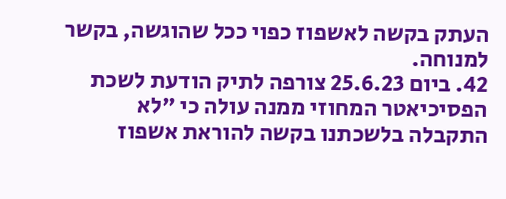העתק בקשה לאשפוז כפוי ככל שהוגשה, בקשר למנוחה.
42. ביום 25.6.23 צורפה לתיק הודעת לשכת הפסיכיאטר המחוזי ממנה עולה כי "לא התקבלה בלשכתנו בקשה להוראת אשפוז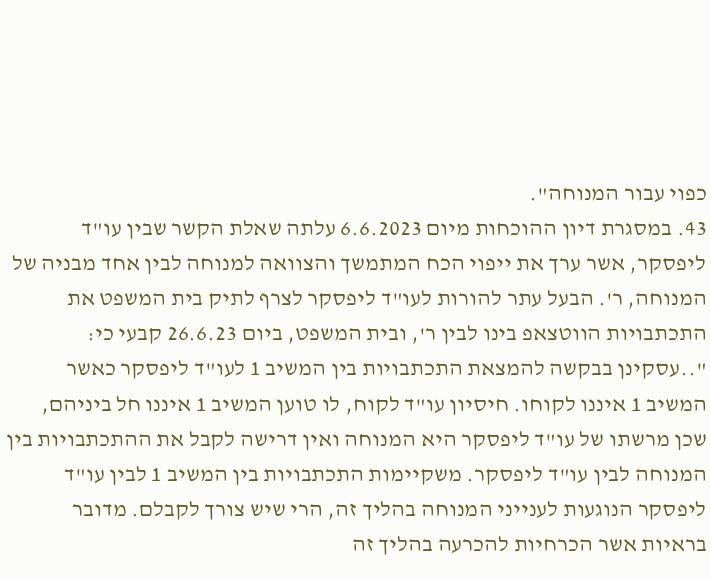כפוי עבור המנוחה".
43. במסגרת דיון ההוכחות מיום 6.6.2023 עלתה שאלת הקשר שבין עו"ד ליפסקר, אשר ערך את ייפוי הכח המתמשך והצוואה למנוחה לבין אחד מבניה של המנוחה, ר'. הבעל עתר להורות לעו"ד ליפסקר לצרף לתיק בית המשפט את התכתבויות הווטצאפ בינו לבין ר', ובית המשפט, ביום 26.6.23 קבעי כי: "..עסקינן בבקשה להמצאת התכתבויות בין המשיב 1 לעו"ד ליפסקר כאשר המשיב 1 איננו לקוחו. חיסיון עו"ד לקוח, לו טוען המשיב 1 איננו חל ביניהם, שכן מרשתו של עו"ד ליפסקר היא המנוחה ואין דרישה לקבל את ההתכתבויות בין המנוחה לבין עו"ד ליפסקר. משקיימות התכתבויות בין המשיב 1 לבין עו"ד ליפסקר הנוגעות לענייני המנוחה בהליך זה, הרי שיש צורך לקבלם. מדובר בראיות אשר הכרחיות להכרעה בהליך זה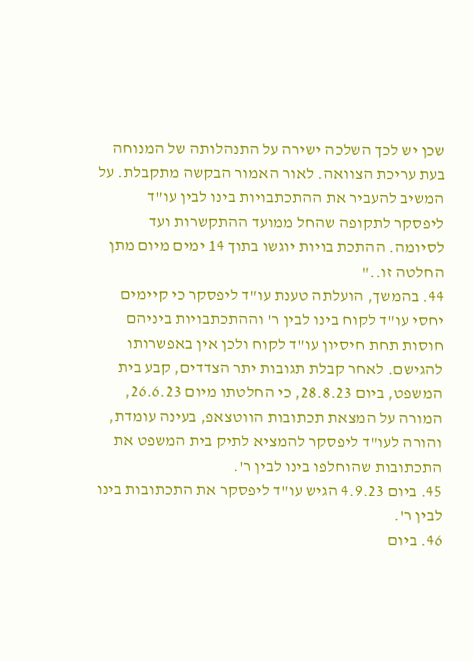שכן יש לכך השלכה ישירה על התנהלותה של המנוחה בעת עריכת הצוואה. לאור האמור הבקשה מתקבלת. על המשיב להעביר את ההתכתבויות בינו לבין עו"ד ליפסקר לתקופה שהחל ממועד ההתקשרות ועד לסיומה. ההתכת בויות יוגשו בתוך 14 ימים מיום מתן החלטה זו.."
44. בהמשך, הועלתה טענת עו"ד ליפסקר כי קיימים יחסי עו"ד לקוח בינו לבין ר' וההתכתבויות ביניהם חוסות תחת חיסיון עו"ד לקוח ולכן אין באפשרותו להגישם. לאחר קבלת תגובות יתר הצדדים, קבע בית המשפט, ביום 28.8.23, כי החלטתו מיום 26.6.23, המורה על המצאת תכתובות הווטצאפ, בעינה עומדת, והורה לעו"ד ליפסקר להמציא לתיק בית המשפט את התכתובות שהוחלפו בינו לבין ר'.
45. ביום 4.9.23 הגיש עו"ד ליפסקר את התכתובות בינו לבין ר'.
46. ביום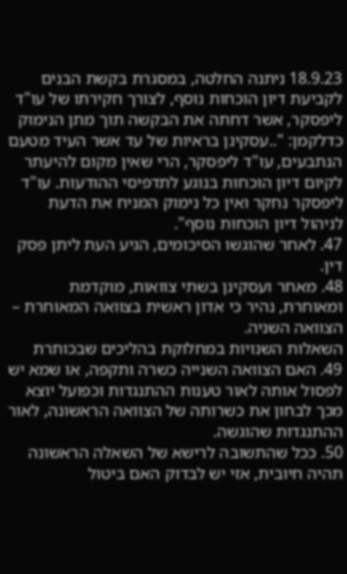18.9.23 ניתנה החלטה, במסגרת בקשת הבנים לקביעת דיון הוכחות נוסף, לצורך חקירתו של עו"ד ליפסקר, אשר דחתה את הבקשה תוך מתן הנימוק כדלקמן: "..עסקינן בראיות של עד אשר העיד מטעם הנתבעים, עו"ד ליפסקר, הרי שאין מקום להיעתר לקיום דיון הוכחות בנוגע לתדפיסי ההודעות. עו"ד ליפסקר נחקר ואין כל נימוק המניח את הדעת לניהול דיון הוכחות נוסף".
47. לאחר שהוגשו הסיכומים, הגיע העת ליתן פסק דין.
48. מאחר ועסקינן בשתי צוואות, מוקדמת ומאוחרת, נהיר כי אדון ראשית בצוואה המאוחרת – הצוואה השניה.
השאלות השנויות במחלוקת בהליכים שבכותרת
49. האם הצוואה השנייה כשרה ותקפה, או שמא יש לפסול אותה לאור טענות ההתנגדות וכפועל יוצא מכך לבחון את כשרותה של הצוואה הראשונה, לאור ההתנגדות שהוגשה.
50. ככל שהתשובה לרישא של השאלה הראשונה תהיה חיובית, אזי יש לבדוק האם ביטול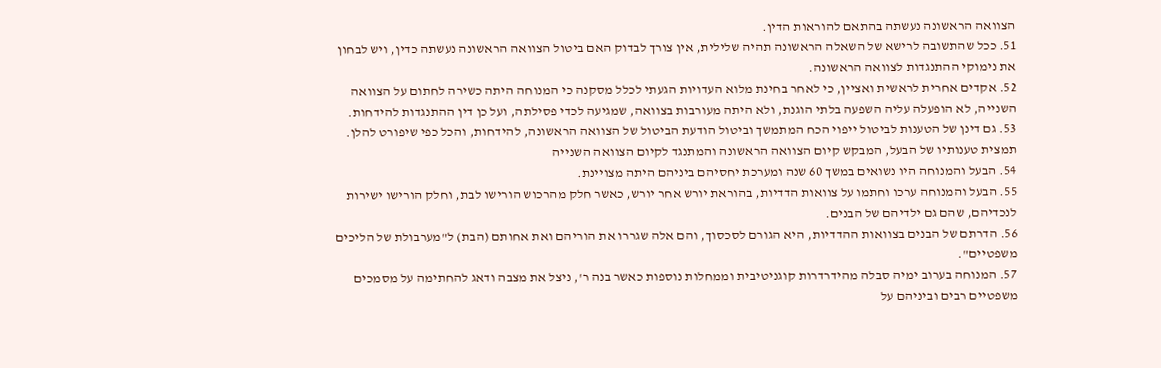הצוואה הראשונה נעשתה בהתאם להוראות הדין.
51. ככל שהתשובה לרישא של השאלה הראשונה תהיה שלילית, אין צורך לבדוק האם ביטול הצוואה הראשונה נעשתה כדין, ויש לבחון את נימוקי ההתנגדות לצוואה הראשונה.
52. אקדים אחרית לראשית ואציין, כי לאחר בחינת מלוא העדויות הגעתי לכלל מסקנה כי המנוחה היתה כשירה לחתום על הצוואה השנייה, לא הופעלה עליה השפעה בלתי הוגנת, ולא היתה מעורבות בצוואה, שמגיעה לכדי פסילתה, ועל כן דין ההתנגדות להידחות.
53. גם דינן של הטענות לביטול ייפוי הכח המתמשך וביטול הודעת הביטול של הצוואה הראשונה, להידחות, והכל כפי שיפורט להלן.
תמצית טענותיו של הבעל, המבקש קיום הצוואה הראשונה והמתנגד לקיום הצוואה השנייה
54. הבעל והמנוחה היו נשואים במשך 60 שנה ומערכת יחסיהם ביניהם היתה מצויינת.
55. הבעל והמנוחה ערכו וחתמו על צוואות הדדיות, בהוראת יורש אחר יורש, כאשר חלק מהרכוש הורישו לבת, וחלק הורישו ישירות לנכדיהם, שהם גם ילדיהם של הבנים.
56. הדרתם של הבנים בצוואות ההדדיות, היא הגורם לסכסוך, והם אלה שגררו את הוריהם ואת אחותם (הבת) ל"מערבולת של הליכים משפטיים".
57. המנוחה בערוב ימיה סבלה מהידרדרות קוגניטיבית וממחלות נוספות כאשר בנה ר', ניצל את מצבה ודאג להחתימה על מסמכים משפטיים רבים וביניהם על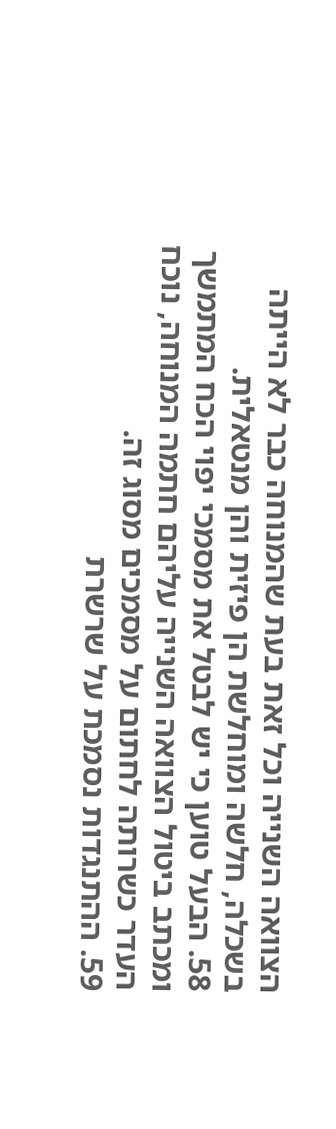הצוואה השנייה וכל זאת בעת שהמנוחה כבר לא הייתה בשכלה, חלשה ומוחלשת הן פיזית והן מנטאלית.
58. הבעל טוען כי יש לבטל את מסמכי יפוי הכח המתמשך ומכתב ביטול הצוואה השנייה עליהם חתמה המנוחה, נוכח העדר כשרותה לחתום על מסמכים מסוג זה.
59. ההתנגדות נסמכת על שרשרת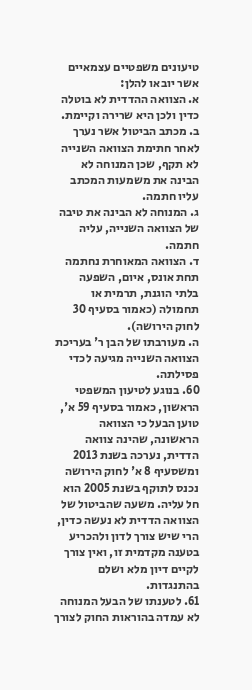טיעונים משפטיים עצמאיים אשר יובאו להלן:
א. הצוואה ההדדית לא בוטלה כדין ולכן היא שרירה וקיימת.
ב. מכתב הביטול אשר נערך לאחר חתימת הצוואה השנייה לא תקף, שכן המנוחה לא הבינה את משמעות המכתב עליו חתמה.
ג. המנוחה לא הבינה את טיבה של הצוואה השנייה, עליה חתמה.
ד. הצוואה המאוחרת נחתמה תחת אונס, איום, השפעה בלתי הוגנת, תרמית או תחמולה (כאמור בסעיף 30 לחוק הירושה).
ה. מעורבתו של הבן ר' בעריכת הצוואה השנייה מגיעה לכדי פסילתה.
60. בנוגע לטיעון המשפטי הראשון, כאמור בסעיף 59 א', טוען הבעל כי הצוואה הראשונה, שהינה צוואה הדדית, נערכה בשנת 2013 ומשסעיף 8 א' לחוק הירושה נכנס לתוקף בשנת 2005 הוא חל עליה. משעה שהביטול של הצוואה הדדית לא נעשה כדין, הרי שיש צורך לדון ולהכריע בטענה מקדמית זו, ואין צורך לקיים דיון מלא ושלם בהתנגדות.
61. לטענתו של הבעל המנוחה לא עמדה בהוראות החוק לצורך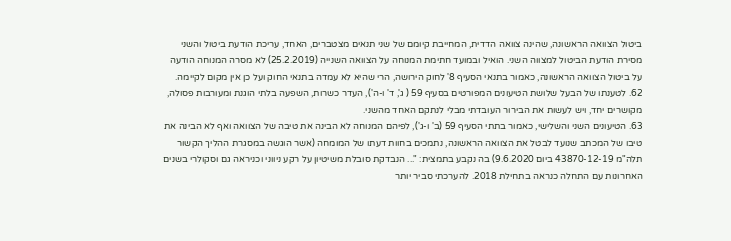ביטול הצוואה הראשונה, שהינה צוואה הדדית, המחייבת קיומם של שני תנאים מצטברים, האחד, עריכת הודעת ביטול והשני מסירת הודעת הביטול למצווה השני. הואיל ובמועד חתימת המנוחה על הצוואה השנייה (25.2.2019) לא מסרה המנוחה הודעה על ביטול הצוואה הראשונה, כאמור בתנאי הסעיף 8' לחוק הירושה, הרי שהיא לא עמדה בתנאי החוק ועל כן אין מקום לקיימה.
62. לטענתו של הבעל שלושת הטיעונים המפורטים בסעיף 59 ( ג', ד' ו-ה'), העדר כשרות, השפעה בלתי הוגנת ומעורבות פסולה, מקושרים יחד, ויש לעשות את הבירור העובדתי מבלי לנתקם האחד מהשני.
63. הטיעונים השני והשלישי, כאמור בתתי הסעיף 59 (ב' ו-ג'), לפיהם המנוחה לא הבינה את טיבה של הצוואה ואף לא הבינה את טיבו של המכתב שנועד לבטל את הצוואה הראשונה, נתמכים בחוות דעתו של המומחה (אשר הוגשה במסגרת ההליך הקשור תלה"מ 43870-12-19 ביום 9.6.2020) בה נקבע בתמצית: "... הנבדקת סובלת משיטיון על רקע ניווני וכניראה גם וסקולרי בשנים האחרונות עם התחלה כנראה בתחילת 2018. להערכתי סביר יותר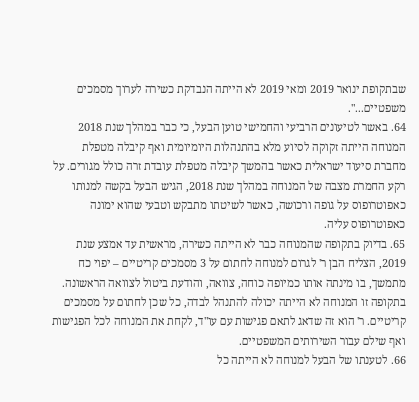שבתקופת ינואר 2019 ומאי 2019 לא הייתה הנבדקת כשירה לערוך מסמכים משפטיים...".
64. באשר לטיעונים הרביעי והחמישי טוען הבעל, כי כבר במהלך שנת 2018 המנוחה הייתה זקוקה לסיוע מלא בהתנהלות היומיומית ואף קיבלה מטפלת מחברת סיעוד ישראלית כאשר בהמשך קיבלה מטפלת עובדת זרה כולל מגורים. על רקע החמרת מצבה של המנוחה במהלך שנת 2018, הגיש הבעל בקשה למנותו כאפוטרופוס על גופה ורכושה, כאשר לשיטתו מתבקש וטבעי שהוא ימונה כאפוטרופוס עליה.
65. בדיוק בתקופה שהמנוחה כבר לא הייתה כשירה, מראשית עד אמצע שנת 2019, הצליח הבן ר' לגרום למנוחה לחתום על 3 מסמכים קריטיים – יפוי כח מתמשך, בו מינתה אותו כמיופה כוחה, צוואה, והודעת ביטול לצוואה הראשונה. בתקופה זו המנוחה לא הייתה יכולה להתנהל לבדה, כל שכן לחתום על מסמכים קריטיים. ר' הוא זה שדאג לתאם פגישות עם עו"ד, לקחת את המנוחה לכל הפגישות ואף שילם עבור השירותים המשפטיים.
66. לטענתו של הבעל למנוחה לא הייתה כל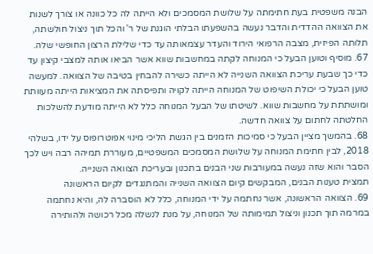הבנה משפטית בעת חתימתה על שלושת המסמכים ולא הייתה לה כל כוונה או צורך לשנות את הצוואה ההדדית והדבר נעשה בהשפעתו הבלתי הוגנת של ר' והכל תוך ניצול חולשתה, תלותה הפיזית, מצבה הרפואי הירוד והעדר עצמאותה עד כדי שלילת הרצון החופשי שלה.
67. מוסיף וטוען הבעל כי המנוחה לקתה במחשבות שווא אשר הביאו אותה למצבי קיצון עד כדי כך שבעת עריכת הצוואה השנייה לא הייתה כשירה להבחין בטיבה של הצוואה. למעשה טוען הבעל כי יכולת השיפוט של המנוחה הייתה לקויה ותפיסתה את המציאות הייתה מעוותת ומושתתת על מחשבות שווא. לשיטתו של הבעל המנוחה כלל לא הייתה מודעת להשלכות החלטתה לחתום על צוואה חדשה.
68. בהמשך מציין הבעל כי סמיכות הזמנים בין הגשת הליכי מינוי אפוטרופוס על ידו, בשלהי 2018, לבין חתימת המנוחה על שלושת המסמכים המשפטיים, מעוררת תמיהה רבה ויש לכך הסבר והוא שזה נעשה במעורבות שני הבנים בתכנון ובעריכת הצוואה השנייה.
תמצית טענות הבנים, המבקשים קיום הצוואה השנייה והמתנגדים לקיום הראשונה
69. הצוואה הראשונה, אשר נחתמה על ידי המנוחה, כלל לא הוסברה לה, והיא נחתמה במרמה תוך תכנון וניצול תמימותה של המנוחה, על מנת לנשלה מכל רכושה ולהותירה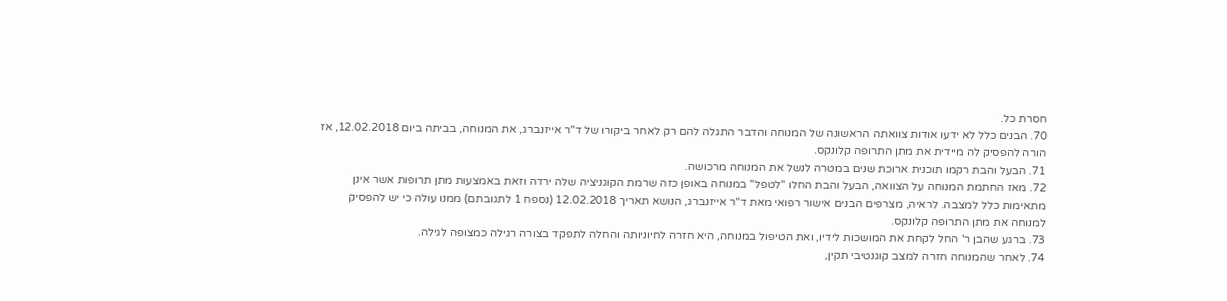חסרת כל.
70. הבנים כלל לא ידעו אודות צוואתה הראשונה של המנוחה והדבר התגלה להם רק לאחר ביקורו של ד"ר אייזנברג, את המנוחה, בביתה ביום 12.02.2018, אז הורה להפסיק לה מיידית את מתן התרופה קלונקס.
71. הבעל והבת רקמו תוכנית ארוכת שנים במטרה לנשל את המנוחה מרכושה.
72. מאז החתמת המנוחה על הצוואה, הבעל והבת החלו "לטפל" במנוחה באופן כזה שרמת הקוגניציה שלה ירדה וזאת באמצעות מתן תרופות אשר אינן מתאימות כלל למצבה. לראיה, מצרפים הבנים אישור רפואי מאת ד"ר אייזנברג, הנושא תאריך 12.02.2018 (נספח 1 לתגובתם) ממנו עולה כי יש להפסיק למנוחה את מתן התרופה קלונקס.
73. ברגע שהבן ר' החל לקחת את המושכות לידיו, ואת הטיפול במנוחה, היא חזרה לחיוניותה והחלה לתפקד בצורה רגילה כמצופה לגילה.
74. לאחר שהמנוחה חזרה למצב קוגנטיבי תקין,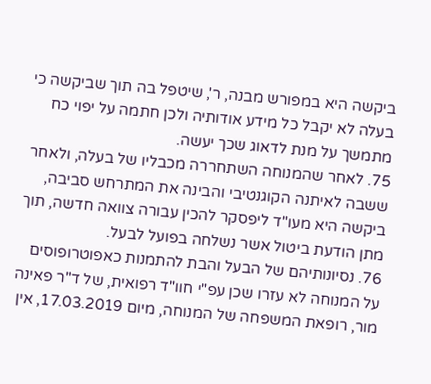ביקשה היא במפורש מבנה, ר', שיטפל בה תוך שביקשה כי בעלה לא יקבל כל מידע אודותיה ולכן חתמה על יפוי כח מתמשך על מנת לדאוג שכך יעשה.
75. לאחר שהמנוחה השתחררה מכבליו של בעלה, ולאחר ששבה לאיתנה הקוגנטיבי והבינה את המתרחש סביבה, ביקשה היא מעו"ד ליפסקר להכין עבורה צוואה חדשה, תוך מתן הודעת ביטול אשר נשלחה בפועל לבעל.
76. נסיונותיהם של הבעל והבת להתמנות כאפוטרופוסים על המנוחה לא עזרו שכן עפ"י חוו"ד רפואית, של ד"ר פאינה מור, רופאת המשפחה של המנוחה, מיום 17.03.2019, אין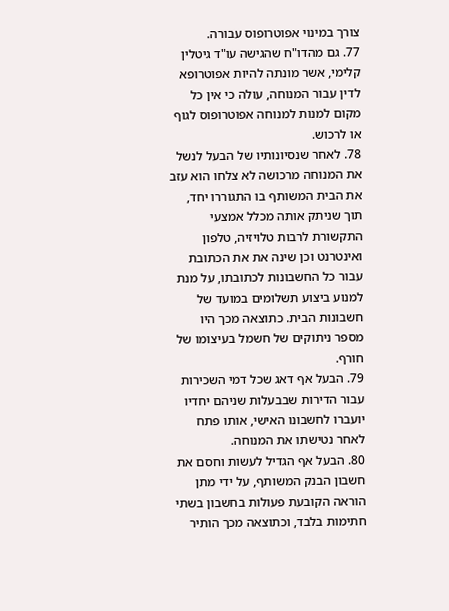צורך במינוי אפוטרופוס עבורה.
77. גם מהדו"ח שהגישה עו"ד גיטלין קלימי, אשר מונתה להיות אפוטרופא לדין עבור המנוחה, עולה כי אין כל מקום למנות למנוחה אפוטרופוס לגוף או לרכוש.
78. לאחר שנסיונותיו של הבעל לנשל את המנוחה מרכושה לא צלחו הוא עזב את הבית המשותף בו התגוררו יחד, תוך שניתק אותה מכלל אמצעי התקשורת לרבות טלויזיה, טלפון ואינטרנט וכן שינה את את הכתובת עבור כל החשבונות לכתובתו, על מנת למנוע ביצוע תשלומים במועד של חשבונות הבית. כתוצאה מכך היו מספר ניתוקים של חשמל בעיצומו של חורף.
79. הבעל אף דאג שכל דמי השכירות עבור הדירות שבבעלות שניהם יחדיו יועברו לחשבונו האישי, אותו פתח לאחר נטישתו את המנוחה.
80. הבעל אף הגדיל לעשות וחסם את חשבון הבנק המשותף, על ידי מתן הוראה הקובעת פעולות בחשבון בשתי חתימות בלבד, וכתוצאה מכך הותיר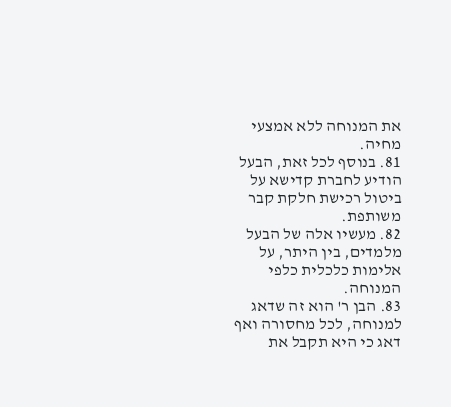את המנוחה ללא אמצעי מחיה.
81. בנוסף לכל זאת, הבעל הודיע לחברת קדישא על ביטול רכישת חלקת קבר משותפת.
82. מעשיו אלה של הבעל מלמדים, בין היתר, על אלימות כלכלית כלפי המנוחה.
83. הבן ר' הוא זה שדאג למנוחה, לכל מחסורה ואף דאג כי היא תקבל את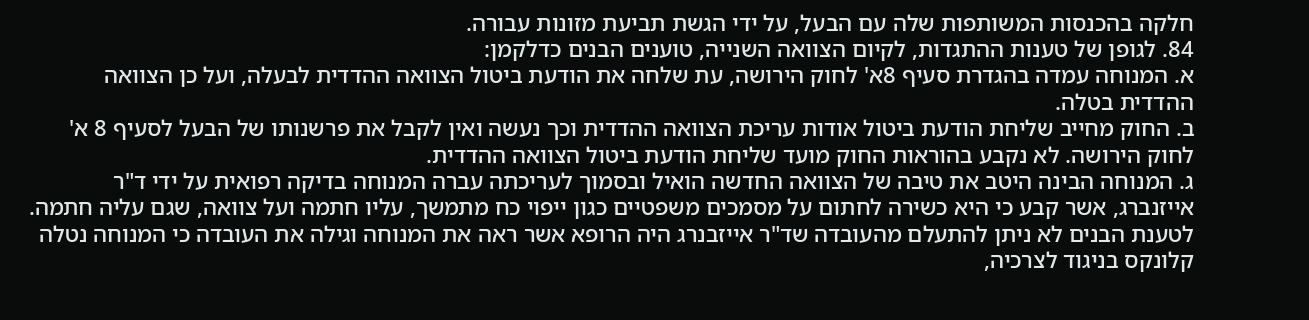חלקה בהכנסות המשותפות שלה עם הבעל, על ידי הגשת תביעת מזונות עבורה.
84. לגופן של טענות ההתגדות, לקיום הצוואה השנייה, טוענים הבנים כדלקמן:
א. המנוחה עמדה בהגדרת סעיף 8א' לחוק הירושה, עת שלחה את הודעת ביטול הצוואה ההדדית לבעלה, ועל כן הצוואה ההדדית בטלה.
ב. החוק מחייב שליחת הודעת ביטול אודות עריכת הצוואה ההדדית וכך נעשה ואין לקבל את פרשנותו של הבעל לסעיף 8 א' לחוק הירושה. לא נקבע בהוראות החוק מועד שליחת הודעת ביטול הצוואה ההדדית.
ג. המנוחה הבינה היטב את טיבה של הצוואה החדשה הואיל ובסמוך לעריכתה עברה המנוחה בדיקה רפואית על ידי ד"ר אייזנברג, אשר קבע כי היא כשירה לחתום על מסמכים משפטיים כגון ייפוי כח מתמשך, עליו חתמה ועל צוואה, שגם עליה חתמה. לטענת הבנים לא ניתן להתעלם מהעובדה שד"ר אייזבנרג היה הרופא אשר ראה את המנוחה וגילה את העובדה כי המנוחה נטלה קלונקס בניגוד לצרכיה,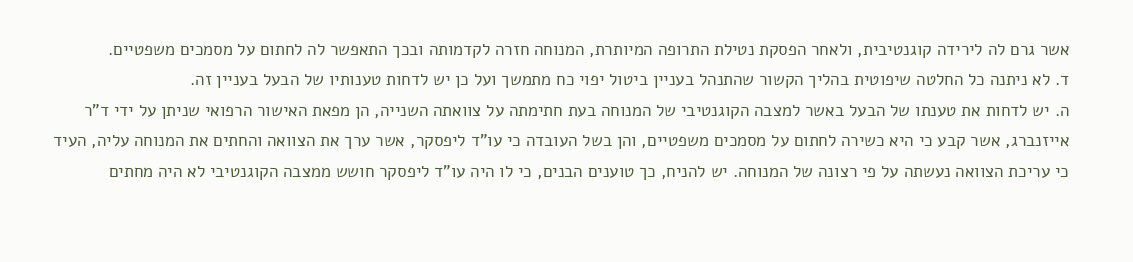אשר גרם לה לירידה קוגנטיבית, ולאחר הפסקת נטילת התרופה המיותרת, המנוחה חזרה לקדמותה ובכך התאפשר לה לחתום על מסמכים משפטיים.
ד. לא ניתנה כל החלטה שיפוטית בהליך הקשור שהתנהל בעניין ביטול יפוי כח מתמשך ועל כן יש לדחות טענותיו של הבעל בעניין זה.
ה. יש לדחות את טענתו של הבעל באשר למצבה הקוגנטיבי של המנוחה בעת חתימתה על צוואתה השנייה, הן מפאת האישור הרפואי שניתן על ידי ד"ר אייזנברג, אשר קבע כי היא כשירה לחתום על מסמכים משפטיים, והן בשל העובדה כי עו"ד ליפסקר, אשר ערך את הצוואה והחתים את המנוחה עליה, העיד כי עריכת הצוואה נעשתה על פי רצונה של המנוחה. יש להניח, כך טוענים הבנים, כי לו היה עו"ד ליפסקר חושש ממצבה הקוגנטיבי לא היה מחתים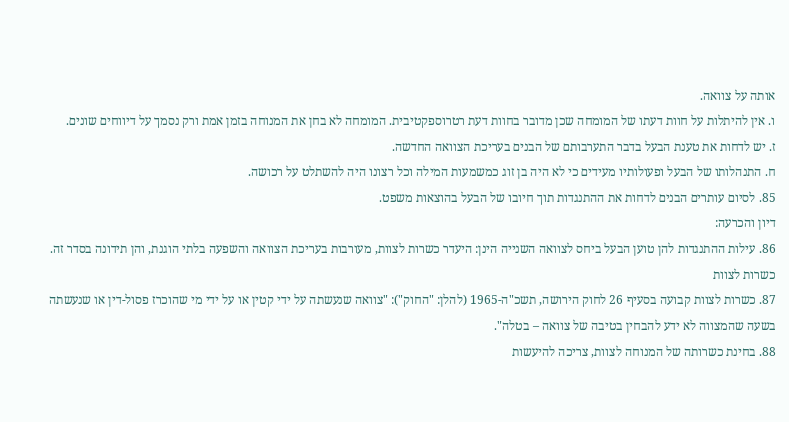אותה על צוואה.
ו. אין להיתלות על חוות דעתו של המומחה שכן מדובר בחוות דעת רטרוספקטיבית. המומחה לא בחן את המנוחה בזמן אמת ורק נסמך על דיווחים שונים.
ז. יש לדחות את טענת הבעל בדבר התערבותם של הבנים בעריכת הצוואה החדשה.
ח. התנהלותו של הבעל ופעולותיו מעידים כי לא היה בן זוג כמשמעות המילה וכל רצונו היה להשתלט על רכושה.
85. לסיום עותרים הבנים לדחות את ההתנגדות תוך חיובו של הבעל בהוצאות משפט.
דיון והכרעה:
86. עילות ההתנגדות להן טוען הבעל ביחס לצוואה השנייה הינן: היעדר כשרות לצוות, מעורבות בעריכת הצוואה והשפעה בלתי הוגנת, והן תידונה בסדר זה.
כשרות לצוות
87. כשרות לצוות קבועה בסעיף 26 לחוק הירושה, תשכ"ה-1965 (להלן: "החוק"): "צוואה שנעשתה על ידי קטין או על ידי מי שהוכרז פסול-דין או שנעשתה בשעה שהמצווה לא ידע להבחין בטיבה של צוואה – בטלה".
88. בחינת כשרותה של המנוחה לצוות, צריכה להיעשות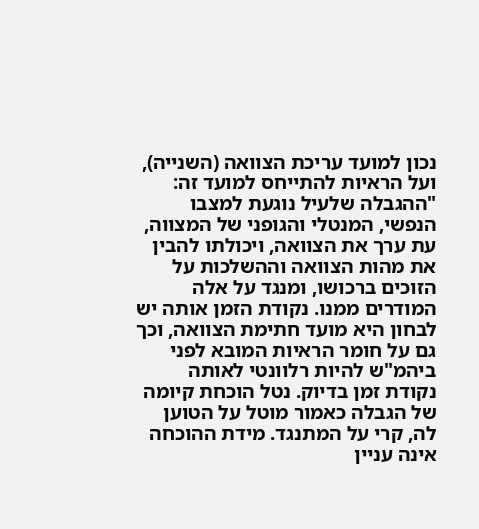נכון למועד עריכת הצוואה (השנייה), ועל הראיות להתייחס למועד זה: "ההגבלה שלעיל נוגעת למצבו הנפשי, המנטלי והגופני של המצווה, עת ערך את הצוואה, ויכולתו להבין את מהות הצוואה וההשלכות על הזוכים ברכושו, ומנגד על אלה המודרים ממנו. נקודת הזמן אותה יש לבחון היא מועד חתימת הצוואה, וכך גם על חומר הראיות המובא לפני ביהמ"ש להיות רלוונטי לאותה נקודת זמן בדיוק. נטל הוכחת קיומה של הגבלה כאמור מוטל על הטוען לה, קרי על המתנגד. מידת ההוכחה אינה עניין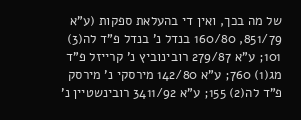של מה בכך, ואין די בהעלאת ספקות (ע"א 851/79, 160/80 בנדל נ' בנדל פ"ד לה(3) 101; ע"א 279/87 רובינוביץ נ' קרייזל פ"ד מג(1) 760; ע"א 142/80 מירסקי נ' מירסק פ"ד לה(2) 155; ע"א 3411/92 רובינשטיין נ'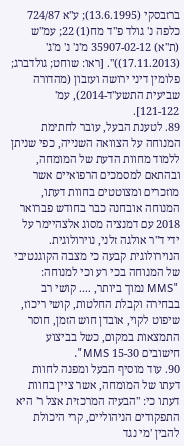ברזבסקי (13.6.1995); ע"א 724/87 כלפה נ' גולד פ"ד מח(1) 22; עמ"ש (ת"א) 35907-02-12 מ'נ' נ' מ'ג' (17.11.2013))". [ראו: שוחט; גולדברג; פלומין דיני ירושה ועזבון (מהדורה שביעית התשע"ד-2014), עמ' 121-122].
89. לטענת הבעל, עובר לחתימת המנוחה על הצוואה השנייה, כפי שניתן ללמוד מחוות הדעת של המומחה, ובהתאם למסמכים הרפואיים אשר מוזכרים ומצוטטים בחוות דעתו, המנוחה אובחנה כבר בחודש פברואר 2018 עם דמנציה מסוג אלצהיימר על ידי ד"ר אולגה זלני, נוירולוגית. הנוירולוגית קבעה כי מצבה הקוגנטיבי של המנוחה בכי רע וכי למנוחה: "MMS נמוך ביותר, .... קושי רב בבחירה וקבלת החלטות, קושי ריכוז, שיפוט לקוי, אובדן חוש הזמן, חוסר התמצאות במקום, כשל בביצוע חישובים 15-30 MMS".
90. עוד מוסיף הבעל ומפנה לחוות דעתו של המומחה, אשר ציין בחוות דעתו כי: "הבעיה המרכזית אצל ר' היא התפקודים הניהוליים, קרי היכולת להבין 'מי נגד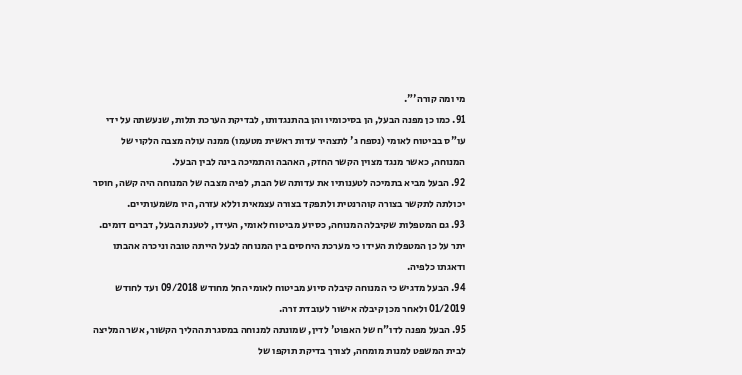מי ומה קורה'".
91. כמו כן מפנה הבעל, הן בסיכומיו והן בהתנגדותו, לבדיקת הערכת תלות, שנעשתה על ידי עו"ס בביטוח לאומי (נספח ג' לתצהיר עדות ראשית מטעמו) ממנה עולה מצבה הלקוי של המנוחה, כאשר מנגד מצוין הקשר החזק, האהבה והתמיכה בינה לבין הבעל.
92. הבעל מביא בתמיכה לטענותיו את עדותה של הבת, לפיה מצבה של המנוחה היה קשה, חוסר יכולתה לתקשר בצורה קוהרנטית ולתפקד בצורה עצמאית וללא עזרה, היו משמעותיים.
93. גם המטפלות שקיבלה המנוחה, כסיוע מביטוח לאומי, העידו, לטענת הבעל, דברים דומים. יתר על כן המטפלות העידו כי מערכת היחסים בין המנוחה לבעל הייתה טובה וניכרה אהבתו ודאגתו כלפיה.
94. הבעל מדגיש כי המנוחה קיבלה סיוע מביטוח לאומי החל מחודש 09/2018 ועד לחודש 01/2019 ולאחר מכן קיבלה אישור לעובדת זרה.
95. הבעל מפנה לדו"ח של האפוט' לדין, שמונתה למנוחה במסגרת ההליך הקשור, אשר המליצה לבית המשפט למנות מומחה, לצורך בדיקת תוקפו של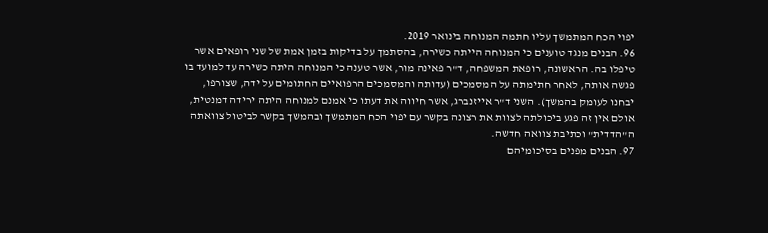יפוי הכח המתמשך עליו חתמה המנוחה בינואר 2019.
96. הבנים מנגד טוענים כי המנוחה הייתה כשירה, בהסתמך על בדיקות בזמן אמת של שני רופאים אשר טיפלו בה. הראשונה, רופאת המשפחה, ד"ר פאינה מור, אשר טענה כי המנוחה היתה כשירה עד למועד בו פגשה אותה, לאחר חתימתה על המסמכים (עדותה והמסמכים הרפואיים החתומים על ידה, שצורפו, יבחנו לעומק בהמשך). השני ד"ר אייזנברג, אשר חיווה את דעתו כי אמנם למנוחה היתה ירידה דמנטית, אולם אין זה פגע ביכולתה לצוות את רצונה בקשר עם יפוי הכח המתמשך ובהמשך בקשר לביטול צוואתה ה"הדדית" וכתיבת צוואה חדשה.
97. הבנים מפנים בסיכומיהם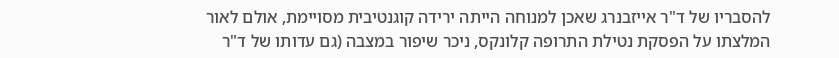להסבריו של ד"ר אייזבנרג שאכן למנוחה הייתה ירידה קוגנטיבית מסויימת, אולם לאור המלצתו על הפסקת נטילת התרופה קלונקס, ניכר שיפור במצבה (גם עדותו של ד"ר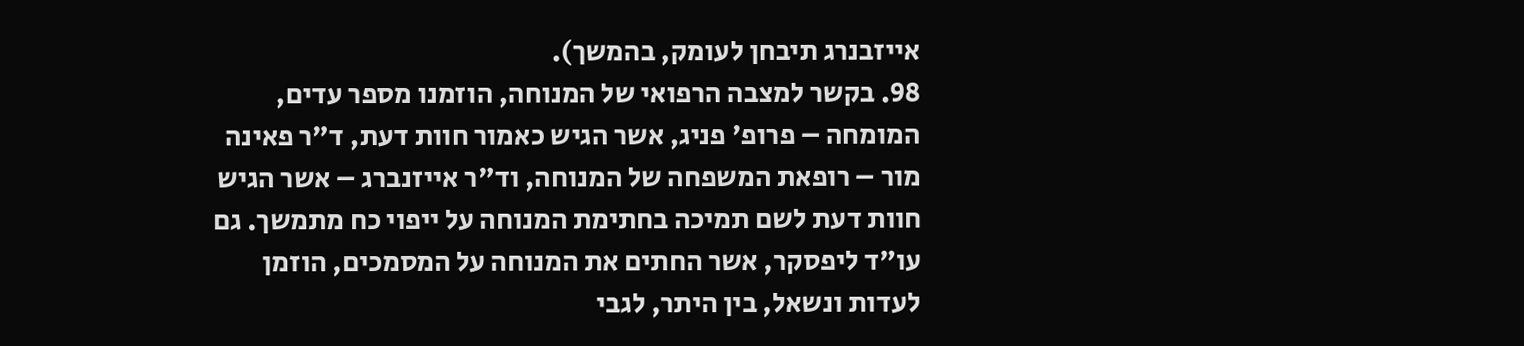אייזבנרג תיבחן לעומק, בהמשך).
98. בקשר למצבה הרפואי של המנוחה, הוזמנו מספר עדים, המומחה – פרופ' פניג, אשר הגיש כאמור חוות דעת, ד"ר פאינה מור – רופאת המשפחה של המנוחה, וד"ר אייזנברג – אשר הגיש חוות דעת לשם תמיכה בחתימת המנוחה על ייפוי כח מתמשך. גם עו"ד ליפסקר, אשר החתים את המנוחה על המסמכים, הוזמן לעדות ונשאל, בין היתר, לגבי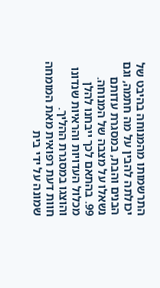התרשמותו מהמנוחה בהיבט של יכולתה להבין על מה חתמה, וגם הבנים והבת, במסגרת עדותם נשאלו על מצבה של המנוחה.
99. בהתאם לכך ייבחנו להלן מכלול העדויות והראיות שנדונו והוצגו במסגרת ההליך.
חוות דעת רפואית מאת המומחה שמונה על ידי בית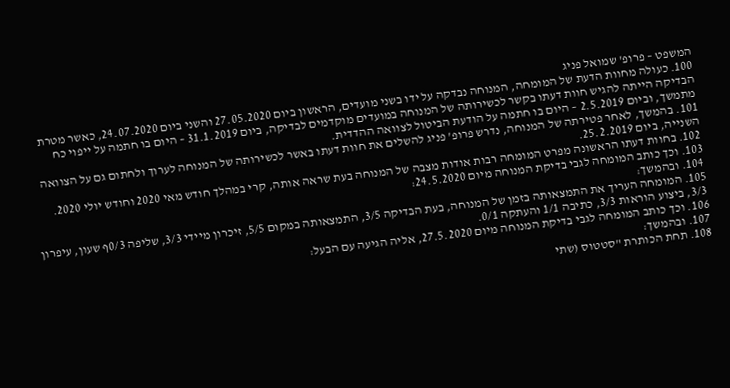המשפט – פרופ' שמואל פניג
100. כעולה מחוות הדעת של המומחה, המנוחה נבדקה על ידו בשני מועדים, הראשון ביום 27.05.2020 והשני ביום 24.07.2020, כאשר מטרת הבדיקה הייתה להגיש חוות דעתו בקשר לכשירותה של המנוחה במועדים מוקדמים לבדיקה, ביום 31.1.2019 – היום בו חתמה על ייפוי כח מתמשך, וביום 2.5.2019 – היום בו חתמה על הודעת הביטול לצוואה ההדדית.
101. בהמשך, לאחר פטירתה של המנוחה, נדרש פרופ' פניג להשלים את חוות דעתו באשר לכשירותה של המנוחה לערוך ולחתום גם על הצוואה השנייה, ביום 25.2.2019.
102. בחוות דעתו הראשונה מפרט המומחה רבות אודות מצבה של המנוחה בעת שראה אותה, קרי במהלך חודש מאי 2020 וחודש יולי 2020.
103. וכך כותב המומחה לגבי בדיקת המנוחה מיום 24.5.2020:
104. ובהמשך:
105. המומחה העריך את התמצאותה בזמן של המנוחה, בעת הבדיקה 3/5, התמצאותה במקום 5/5, זיכרון מיידי 3/3, שליפה 0/3ף שעון, עיפרון 3/3, ביצוע הוראות 3/3, כתיבה 1/1 והעתקה 0/1.
106. וכך כותב המומחה לגבי בדיקת המנוחה מיום 27.5.2020, אליה הגיעה עם הבעל:
107. ובהמשך:
108. תחת הכותרת "סטטוס (שתי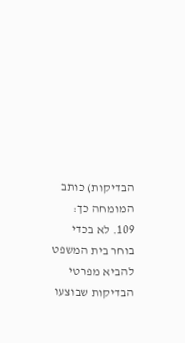הבדיקות) כותב המומחה כך:
109. לא בכדי בוחר בית המשפט להביא מפרטי הבדיקות שבוצעו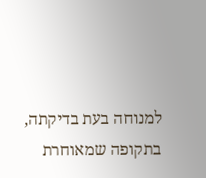למנוחה בעת בדיקתה, בתקופה שמאוחרת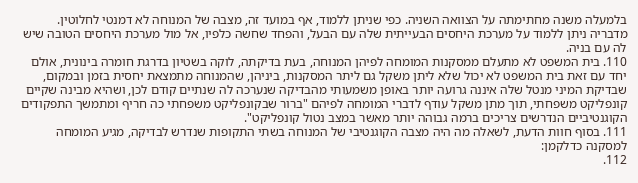בלמעלה משנה מחתימתה על הצוואה השניה. כפי שניתן ללמוד, אף במועד זה, מצבה של המנוחה לא דמנטי לחלוטין. מדבריה ניתן ללמוד על מערכת היחסים הבעייתית שלה עם הבעל, והפחד שחשה כלפיו, אל מול מערכת היחסים הטובה שיש לה עם בניה.
110. בית המשפט לא מתעלם ממסקנות המומחה לפיהן המנוחה, בעת בדיקתה, לוקה בשטיון בדרגת חומרה בינונית, אולם יחד עם זאת בית המשפט לא יכול שלא ליתן משקל גם ליתר המסקנות, ביניהן, שהמנוחה מתמצאת יחסית בזמן ובמקום, שבדיקת המיני מנטל שלה איננה גרועה יותר באופן משמעותי מהבדיקה שנערכה לה שנתיים קודם לכן, ושהיא מבינה שקיים קונפליקט משפחתי, תוך מתן משקל עודף לדברי המומחה לפיהם "ברור שבקונפליקט משפחתי כה חריף ומתמשך התפקודים הקוגנטיביים הנדרשים צריכים ברמה גבוהה יותר מאשר במצב נטול קונפליקט".
111. בסוף חוות הדעת, לשאלה מה היה מצבה הקוגנטיבי של המנוחה בשתי התקופות שנדרש לבדיקה, מגיע המומחה למסקנה כדלקמן:
112.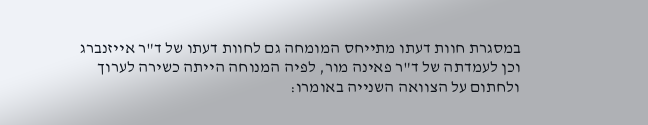במסגרת חוות דעתו מתייחס המומחה גם לחוות דעתו של ד"ר אייזנברג וכן לעמדתה של ד"ר פאינה מור, לפיה המנוחה הייתה כשירה לערוך ולחתום על הצוואה השנייה באומרו: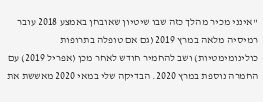"אינני מכיר מהלך כזה שבו שיטיון שאובחן באמצע 2018 עובר רמיסיה מלאה במרץ 2019 (גם אם טופלה בתרופות כולינומימטיות) ושב להחמיר חודש לאחר מכן (אפריל 2019) עם החמרה נוספת במרץ 2020. הבדיקה שלי במאי 2020 מאששת את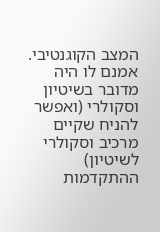המצב הקוגנטיבי. אמנם לו היה מדובר בשיטיון וסקולרי (ואפשר להניח שקיים מרכיב וסקולרי לשיטיון) ההתקדמות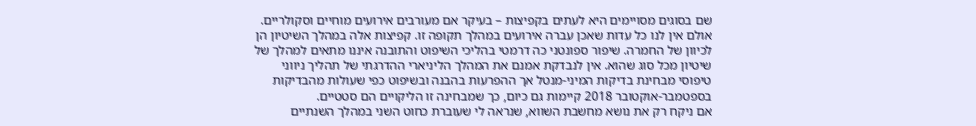שם בסוגים מסויימים היא לעתים בקפיצות – בעיקר אם מעורבים אירועים מוחיים וסקולריים. אולם אין לנו כל עדות שאכן עברה אירועים במהלך תקופה זו. קפיצות אלה במהלך השיטיון הן לכיוון של החמרה. שיפור ספונטני כה דרמטי בהליכי השיפוט והתובנה איננו מתאים למהלך של שיטיון מכל סוג שהוא. אין לנבדקת אמנם את המהלך הליניארי ההדרגתי של תהליך ניווני טיפוסי מבחינת בדיקות המיני-מנטל אך ההפרעות בהבנה ובשיפוט כפי שעולות מהבדיקות בספטמבר-אוקטובר 2018 קיימות גם כיום, כך שמבחינה זו הליקויים הם סטטיים.
אם ניקח רק את נושא מחשבת השווא, שנראה לי שעוברת כחוט השני במהלך השנתיים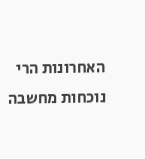האחרונות הרי נוכחות מחשבה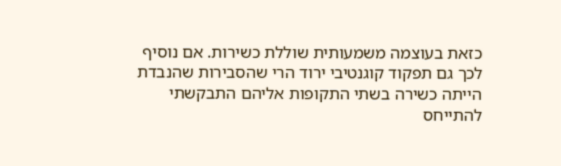כזאת בעוצמה משמעותית שוללת כשירות. אם נוסיף לכך גם תפקוד קוגנטיבי ירוד הרי שהסבירות שהנבדת הייתה כשירה בשתי התקופות אליהם התבקשתי להתייחס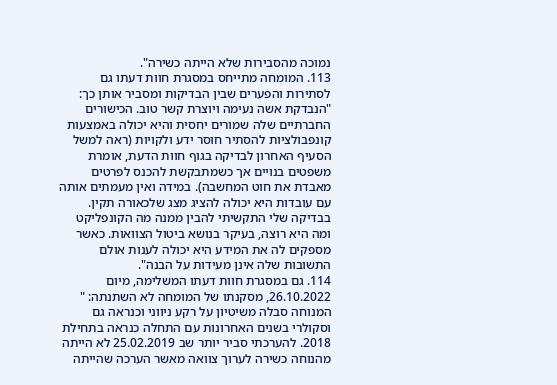נמוכה מהסבירות שלא הייתה כשירה".
113. המומחה מתייחס במסגרת חוות דעתו גם לסתירות והפערים שבין הבדיקות ומסביר אותן כך: "הנבדקת אשה נעימה ויוצרת קשר טוב. הכישורים החברתיים שלה שמורים יחסית והיא יכולה באמצעות קונפבולציות להסתיר חוסר ידע ולקויות (ראה למשל הסעיף האחרון לבדיקה בגוף חוות הדעת, אומרת משפטים בנויים אך כשמתבקשת להכנס לפרטים מאבדת את חוט המחשבה). במידה ואין מעמתים אותה עם עובדות היא יכולה להציג מצג שלכאורה תקין. בבדיקה שלי התקשיתי להבין ממנה מה הקונפליקט ומה היא רוצה, בעיקר בנושא ביטול הצוואות. כאשר מספקים לה את המידע היא יכולה לענות אולם התשובות שלה אינן מעידות על הבנה".
114. גם במסגרת חוות דעתו המשלימה, מיום 26.10.2022, מסקנתו של המומחה לא השתנתה: " המנוחה סבלה משיטיון על רקע ניווני וכנראה גם וסקולרי בשנים האחרונות עם התחלה כנראה בתחילת 2018. להערכתי סביר יותר שב 25.02.2019 לא הייתה מהנוחה כשירה לערוך צוואה מאשר הערכה שהייתה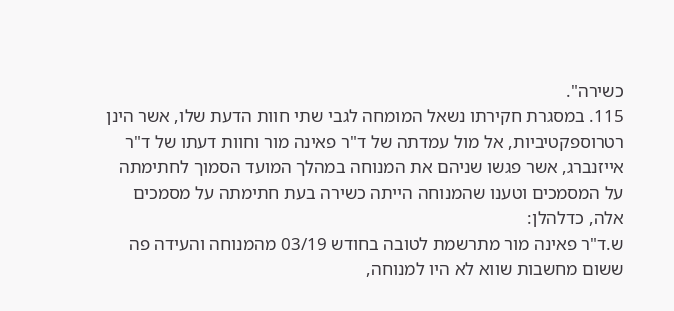כשירה".
115. במסגרת חקירתו נשאל המומחה לגבי שתי חוות הדעת שלו, אשר הינן רטרוספקטיביות, אל מול עמדתה של ד"ר פאינה מור וחוות דעתו של ד"ר אייזנברג, אשר פגשו שניהם את המנוחה במהלך המועד הסמוך לחתימתה על המסמכים וטענו שהמנוחה הייתה כשירה בעת חתימתה על מסמכים אלה, כדלהלן:
ש.ד"ר פאינה מור מתרשמת לטובה בחודש 03/19 מהמנוחה והעידה פה ששום מחשבות שווא לא היו למנוחה,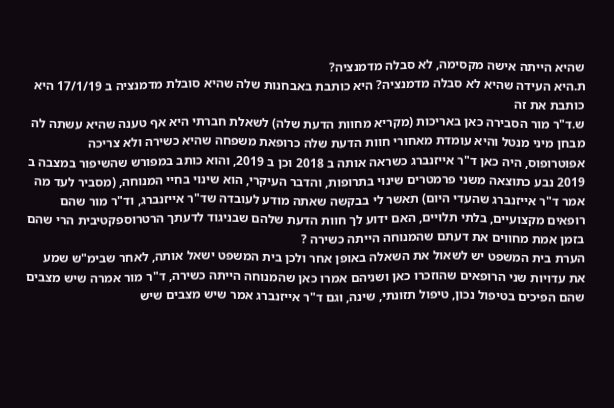שהיא הייתה אישה מקסימה, לא סבלה מדמנציה?
ת.היא העידה שהיא לא סבלה מדמנציה? היא כותבת באבחנות שלה שהיא סובלת מדמנציה ב 17/1/19 היא כותבת את זה
ש.ד"ר מור הסבירה כאן באריכות (מקריא מחוות הדעת שלה) לשאלת חברתי היא אף טענה שהיא עשתה לה מבחן מיני מנטל והיא עומדת מאחורי חוות הדעת שלה כרופאת משפחה שהיא כשירה ולא צריכה אפוטרופוס, היה כאן ד"ר אייזנברג כשראה אותה ב 2018 וכן ב 2019, והוא כותב במפורש שהשיפור במצבה ב 2019 נבע כתוצאה משני פרמטרים שינוי בתרופות, והדבר העיקרי, הוא שינוי בחיי המנוחה, (מסביר לעד מה אמר ד"ר אייזנברג שהעדי היום) תאשר לי בבקשה שאתה מודע לעובדה שד"ר אייזנברג, וד"ר מור שהם רופאים מקצועיים, בלתי תלויים, האם ידוע לך חוות הדעת שלהם שבניגוד לדעתך הרטרוספקטיבית הרי שהם בזמן אמת מחווים את דעתם שהמנוחה הייתה כשירה ?
הערת בית המשפט יש לשאול את השאלה באופן אחר ולכן בית המשפט ישאל אותה, לאחר שבימ"ש שמע את עדויות שני הרופאים שהוזכרו כאן ושניהם אמרו כאן שהמנוחה הייתה כשירה, ד"ר מור אמרה שיש מצבים שהם הפיכים בטיפול נכון, טיפול תזונתי, שינה, וגם ד"ר אייזנברג אמר שיש מצבים שיש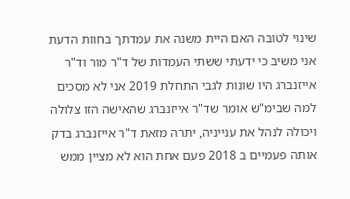שינוי לטובה האם היית משנה את עמדתך בחוות הדעת אני משיב כי ידעתי ששתי העמדות של ד"ר מור וד"ר אייזנברג היו שונות לגבי התחלת 2019 אני לא מסכים למה שבימ"ש אומר שד"ר אייזנברג שהאישה הזו צלולה ויכולה לנהל את ענייניה, יתרה מזאת ד"ר אייזנברג בדק אותה פעמיים ב 2018 פעם אחת הוא לא מציין ממש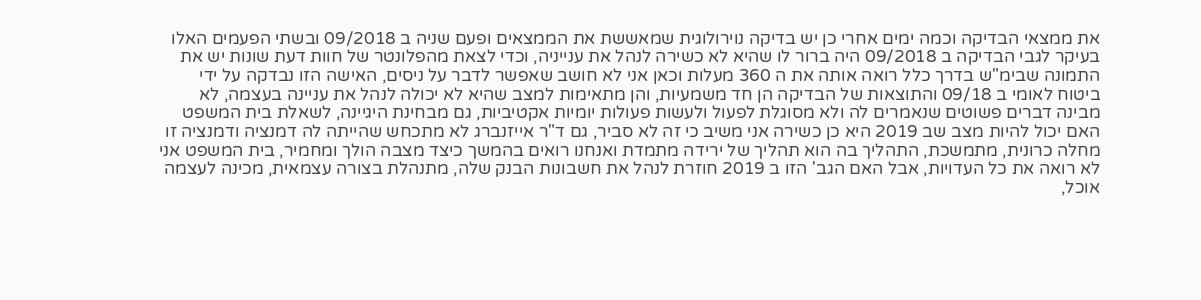את ממצאי הבדיקה וכמה ימים אחרי כן יש בדיקה נוירולוגית שמאששת את הממצאים ופעם שניה ב 09/2018 ובשתי הפעמים האלו בעיקר לגבי הבדיקה ב 09/2018 היה ברור לו שהיא לא כשירה לנהל את ענייניה, וכדי לצאת מהפלונטר של חוות דעת שונות יש את התמונה שבימ"ש בדרך כלל רואה אותה את ה 360 מעלות וכאן אני לא חושב שאפשר לדבר על ניסים, האישה הזו נבדקה על ידי ביטוח לאומי ב 09/18 והתוצאות של הבדיקה הן חד משמעיות, והן מתאימות למצב שהיא לא יכולה לנהל את עניינה בעצמה, לא מבינה דברים פשוטים שנאמרים לה ולא מסוגלת לפעול ולעשות פעולות יומיות אקטיביות, גם מבחינת היגיינה, לשאלת בית המשפט האם יכול להיות מצב שב 2019 היא כן כשירה אני משיב כי זה לא סביר, גם ד"ר אייזנברג לא מתכחש שהייתה לה דמנציה ודמנציה זו מחלה כרונית, מתמשכת, התהליך בה הוא תהליך של ירידה מתמדת ואנחנו רואים בהמשך כיצד מצבה הולך ומחמיר, בית המשפט אני לא רואה את כל העדויות, אבל האם הגב' הזו ב 2019 חוזרת לנהל את חשבונות הבנק שלה, מתנהלת בצורה עצמאית, מכינה לעצמה אוכל,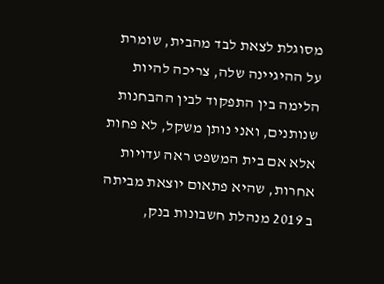מסוגלת לצאת לבד מהבית, שומרת על ההיגיינה שלה, צריכה להיות הלימה בין התפקוד לבין ההבחנות שנותנים, ואני נותן משקל, לא פחות אלא אם בית המשפט ראה עדויות אחרות, שהיא פתאום יוצאת מביתה ב 2019 מנהלת חשבונות בנק,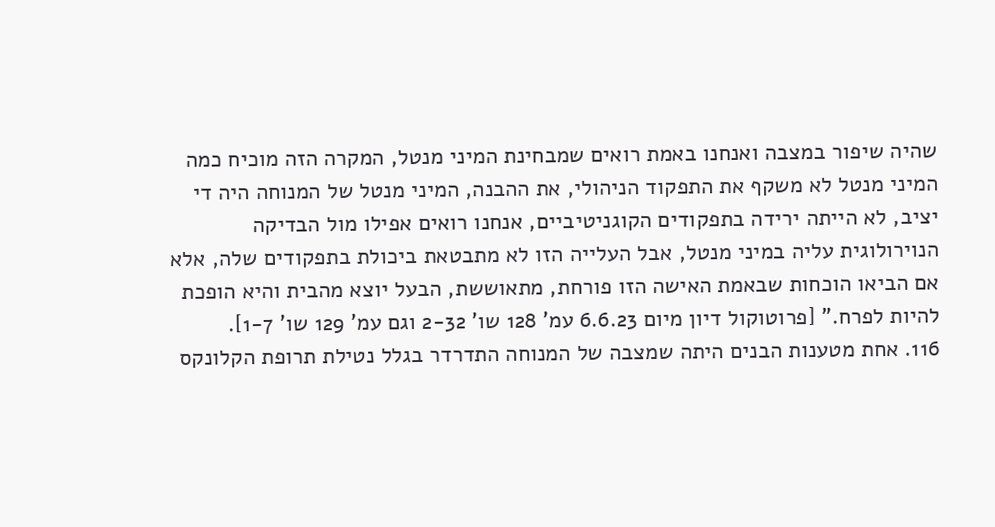שהיה שיפור במצבה ואנחנו באמת רואים שמבחינת המיני מנטל, המקרה הזה מוכיח כמה המיני מנטל לא משקף את התפקוד הניהולי, את ההבנה, המיני מנטל של המנוחה היה די יציב, לא הייתה ירידה בתפקודים הקוגניטיביים, אנחנו רואים אפילו מול הבדיקה הנוירולוגית עליה במיני מנטל, אבל העלייה הזו לא מתבטאת ביכולת בתפקודים שלה, אלא אם הביאו הוכחות שבאמת האישה הזו פורחת, מתאוששת, הבעל יוצא מהבית והיא הופכת להיות לפרח." [פרוטוקול דיון מיום 6.6.23 עמ' 128 שו' 2-32 וגם עמ' 129 שו' 1-7].
116. אחת מטענות הבנים היתה שמצבה של המנוחה התדרדר בגלל נטילת תרופת הקלונקס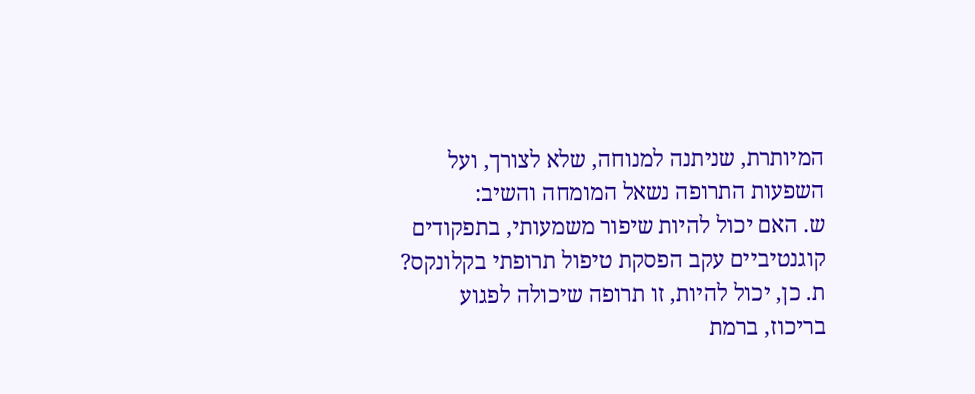המיותרת, שניתנה למנוחה, שלא לצורך, ועל השפעות התרופה נשאל המומחה והשיב:
ש. האם יכול להיות שיפור משמעותי, בתפקודים קוגנטיביים עקב הפסקת טיפול תרופתי בקלונקס?
ת. כן, יכול להיות, זו תרופה שיכולה לפגוע בריכוז, ברמת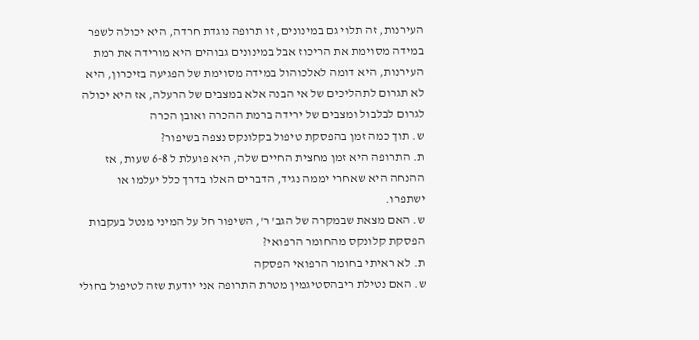העירנות, זה תלוי גם במינונים, זו תרופה נוגדת חרדה, היא יכולה לשפר במידה מסוימת את הריכוז אבל במינונים גבוהים היא מורידה את רמת העירנות, היא דומה לאלכוהול במידה מסוימת של הפגיעה בזיכרון, היא לא תגרום לתהליכים של אי הבנה אלא במצבים של הרעלה, אז היא יכולה לגרום לבלבול ומצבים של ירידה ברמת ההכרה ואובן הכרה
ש. תוך כמה זמן בהפסקת טיפול בקלונקס נצפה בשיפור?
ת. התרופה היא זמן מחצית החיים שלה, היא פועלת ל 6-8 שעות, אז ההנחה היא שאחרי יממה נגיד, הדברים האלו בדרך כלל יעלמו או ישתפרו.
ש. האם מצאת שבמקרה של הגב' ר', השיפור חל על המיני מנטל בעקבות הפסקת קלונקס מהחומר הרפואי?
ת. לא ראיתי בחומר הרפואי הפסקה
ש. האם נטילת ריבהסטיגמין מטרת התרופה אני יודעת שזה לטיפול בחולי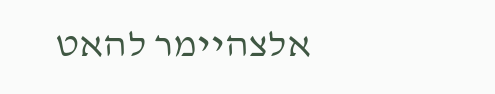אלצהיימר להאט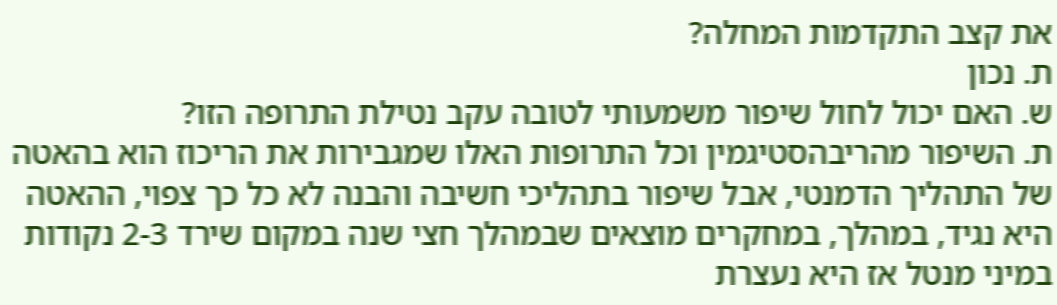את קצב התקדמות המחלה?
ת. נכון
ש. האם יכול לחול שיפור משמעותי לטובה עקב נטילת התרופה הזו?
ת. השיפור מהריבהסטיגמין וכל התרופות האלו שמגבירות את הריכוז הוא בהאטה של התהליך הדמנטי, אבל שיפור בתהליכי חשיבה והבנה לא כל כך צפוי, ההאטה היא נגיד, במהלך, במחקרים מוצאים שבמהלך חצי שנה במקום שירד 2-3 נקודות במיני מנטל אז היא נעצרת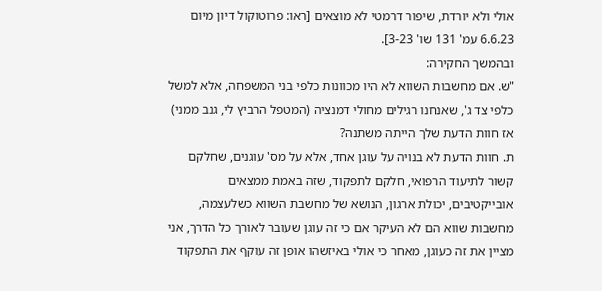אולי ולא יורדת, שיפור דרמטי לא מוצאים [ראו: פרוטוקול דיון מיום 6.6.23 עמ' 131 שו' 3-23].
ובהמשך החקירה:
"ש. אם מחשבות השווא לא היו מכוונות כלפי בני המשפחה, אלא למשל כלפי צד ג', שאנחנו רגילים מחולי דמנציה (המטפל הרביץ לי, גנב ממני) אז חוות הדעת שלך הייתה משתנה?
ת. חוות הדעת לא בנויה על עוגן אחד, אלא על מס' עוגנים, שחלקם קשור לתיעוד הרפואי, חלקם לתפקוד, שזה באמת ממצאים אובייקטיבים, יכולת ארגון, הנושא של מחשבת השווא כשלעצמה, מחשבות שווא הם לא העיקר אם כי זה עוגן שעובר לאורך כל הדרך, אני מציין את זה כעוגן, מאחר כי אולי באיזשהו אופן זה עוקף את התפקוד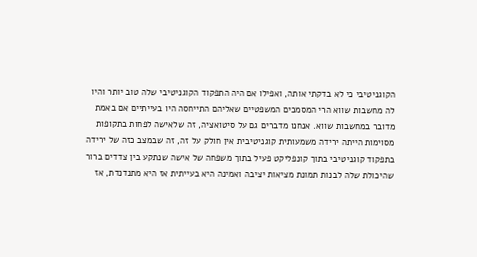הקוגניטיבי כי לא בדקתי אותה, ואפילו אם היה התפקוד הקוגניטיבי שלה טוב יותר והיו לה מחשבות שווא הרי המסמכים המשפטיים שאליהם התייחסה היו בעייתיים אם באמת מדובר במחשבות שווא. אנחנו מדברים גם על סיטואציה, זה שלאישה לפחות בתקופות מסוימות הייתה ירידה משמעותית קוגניטיבית אין חולק על זה, זה שבמצב כזה של ירידה בתפקוד קוגניטיבי בתוך קונפליקט פעיל בתוך משפחה של אישה שנתקע בין צדדים ברור שהיכולת שלה לבנות תמונת מציאות יציבה ואמינה היא בעייתית אז היא מתנדנדת, אז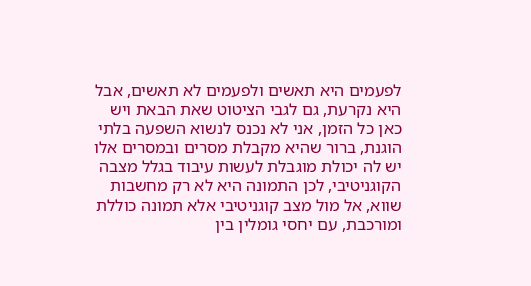לפעמים היא תאשים ולפעמים לא תאשים, אבל היא נקרעת, גם לגבי הציטוט שאת הבאת ויש כאן כל הזמן, אני לא נכנס לנשוא השפעה בלתי הוגנת, ברור שהיא מקבלת מסרים ובמסרים אלו יש לה יכולת מוגבלת לעשות עיבוד בגלל מצבה הקוגניטיבי, לכן התמונה היא לא רק מחשבות שווא, אל מול מצב קוגניטיבי אלא תמונה כוללת ומורכבת, עם יחסי גומלין בין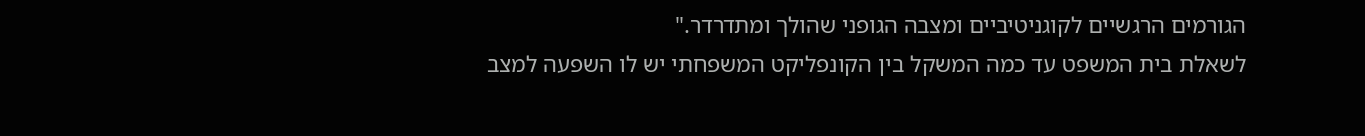הגורמים הרגשיים לקוגניטיביים ומצבה הגופני שהולך ומתדרדר."
לשאלת בית המשפט עד כמה המשקל בין הקונפליקט המשפחתי יש לו השפעה למצב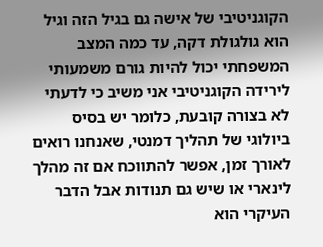הקוגניטיבי של אישה גם בגיל הזה וגיל הוא גולגולת דקה, עד כמה המצב המשפחתי יכול להיות גורם משמעותי לירידה הקוגניטיבי אני משיב כי לדעתי לא בצורה קובעת, כלומר יש בסיס ביולוגי של תהליך דמנטי, שאנחנו רואים לאורך זמן, אפשר להתווכח אם זה מהלך לינארי או שיש גם תנודות אבל הדבר העיקרי הוא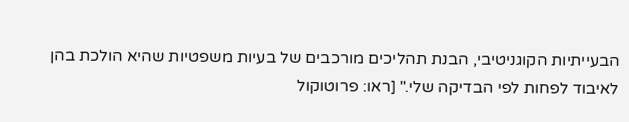הבעייתיות הקוגניטיבי, הבנת תהליכים מורכבים של בעיות משפטיות שהיא הולכת בהן לאיבוד לפחות לפי הבדיקה שלי." [ראו: פרוטוקול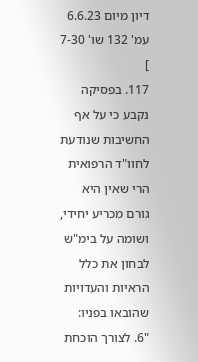דיון מיום 6.6.23 עמ' 132 שו' 7-30 ]
117. בפסיקה נקבע כי על אף החשיבות שנודעת לחוו"ד הרפואית הרי שאין היא גורם מכריע יחידי, ושומה על בימ"ש לבחון את כלל הראיות והעדויות שהובאו בפניו:
"6. לצורך הוכחת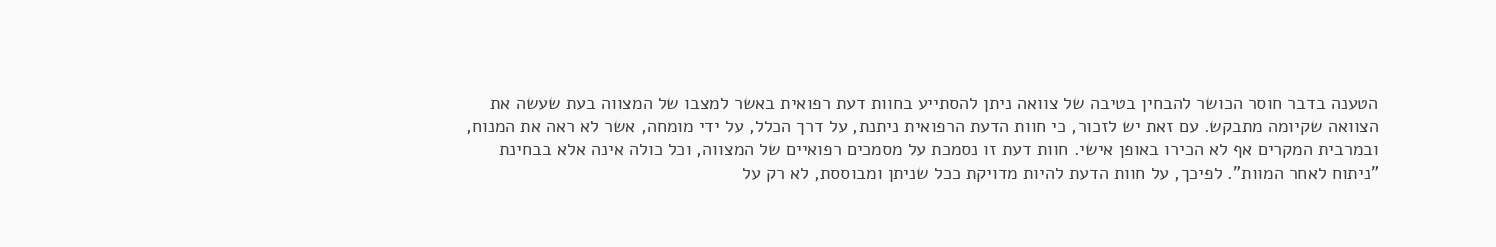הטענה בדבר חוסר הכושר להבחין בטיבה של צוואה ניתן להסתייע בחוות דעת רפואית באשר למצבו של המצווה בעת שעשה את הצוואה שקיומה מתבקש. עם זאת יש לזכור, כי חוות הדעת הרפואית ניתנת, על דרך הכלל, על ידי מומחה, אשר לא ראה את המנוח, ובמרבית המקרים אף לא הכירו באופן אישי. חוות דעת זו נסמכת על מסמכים רפואיים של המצווה, וכל כולה אינה אלא בבחינת "ניתוח לאחר המוות". לפיכך, על חוות הדעת להיות מדויקת ככל שניתן ומבוססת, לא רק על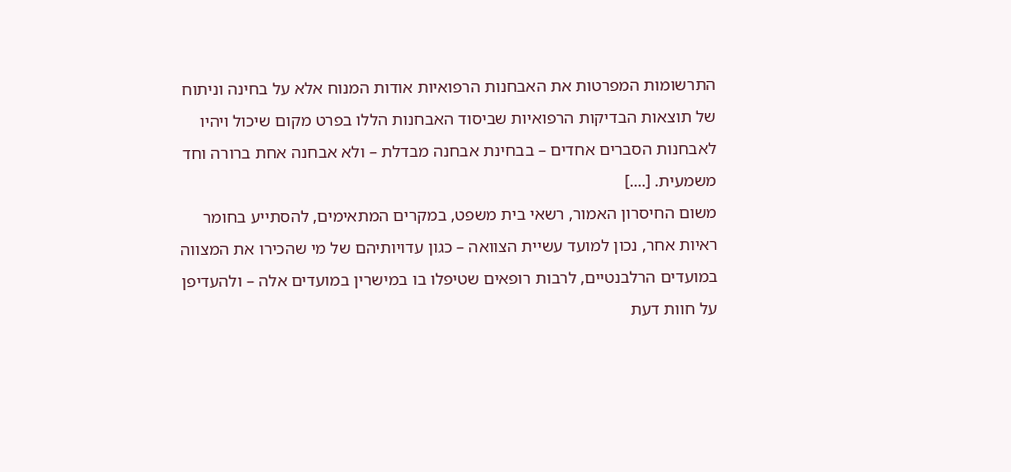התרשומות המפרטות את האבחנות הרפואיות אודות המנוח אלא על בחינה וניתוח של תוצאות הבדיקות הרפואיות שביסוד האבחנות הללו בפרט מקום שיכול ויהיו לאבחנות הסברים אחדים – בבחינת אבחנה מבדלת – ולא אבחנה אחת ברורה וחד משמעית. [....]
משום החיסרון האמור, רשאי בית משפט, במקרים המתאימים, להסתייע בחומר ראיות אחר, נכון למועד עשיית הצוואה – כגון עדויותיהם של מי שהכירו את המצווה במועדים הרלבנטיים, לרבות רופאים שטיפלו בו במישרין במועדים אלה – ולהעדיפן על חוות דעת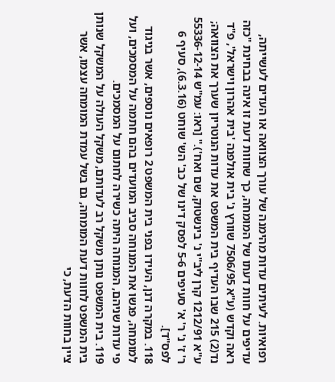רפואיות. לעיתים עדות מהימנה של עורך הצוואה או העדים לעשייתה, עדיפים על חוות דעתו של המומחה, כך שחוות דעת זו אינה בבחינת "כזה ראה וקדש (ע"א 7506/95 שוורץ נ' בית אולפנה 'בית אהרון וישראל', פ"ד נד(2) 215 שבו העדיף בית המשפט את עדות הנוטריון שערך את הצוואה; ע"א 1212/91 קרן ליב"י נ' בינשטוק, שם ואח')." [ראו: עמ"ש 55336-12-14 ר' ז' נ' ר' א' סעיפים 5-6 לפסק דינו של כב' הש' שוחט (6.3.16), סעיף 6 לפס"ד].
118. במקרה דנן, העידו בפני בית המשפט 2 רופאים נוספים, אשר בניגוד למומחה, פגשו את המנוחה סביב המועדים בהם חתמה על המסמכים, ועל פי עדות שניהם, המנוחה היתה כשירה לחתום על המסמכים.
119. בית המשפט נותן משקל רב לעדותם, משקל העולה על המשקל שנותן בית המשפט לחוות דעת המומחה, גם בשל עמדת המומחה עצמו, אשר ציין בחוות הדעת, כי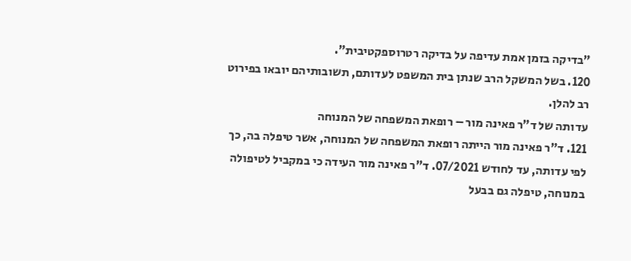"בדיקה בזמן אמת עדיפה על בדיקה רטרוספקטיבית".
120. בשל המשקל הרב שנתן בית המשפט לעדותם, תשובותיהם יובאו בפירוט רב להלן.
עדותה של ד"ר פאינה מור – רופאת המשפחה של המנוחה
121. ד"ר פאינה מור הייתה רופאת המשפחה של המנוחה, אשר טיפלה בה, כך לפי עדותה, עד לחודש 07/2021. ד"ר פאינה מור העידה כי במקביל לטיפולה במנוחה, טיפלה גם בבעל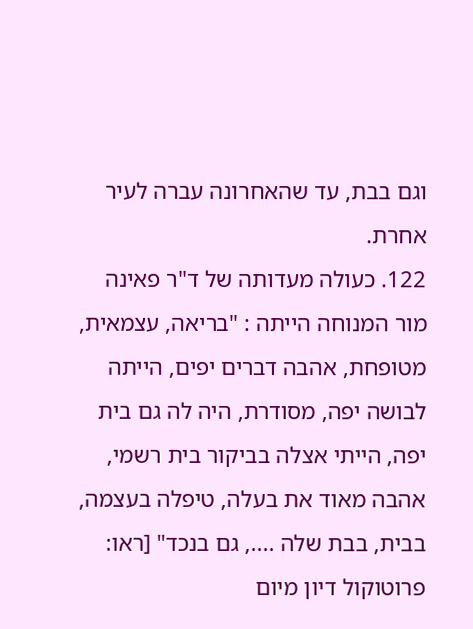וגם בבת, עד שהאחרונה עברה לעיר אחרת.
122. כעולה מעדותה של ד"ר פאינה מור המנוחה הייתה : "בריאה, עצמאית, מטופחת, אהבה דברים יפים, הייתה לבושה יפה, מסודרת, היה לה גם בית יפה, הייתי אצלה בביקור בית רשמי, אהבה מאוד את בעלה, טיפלה בעצמה, בבית, בבת שלה ...., גם בנכד" [ראו: פרוטוקול דיון מיום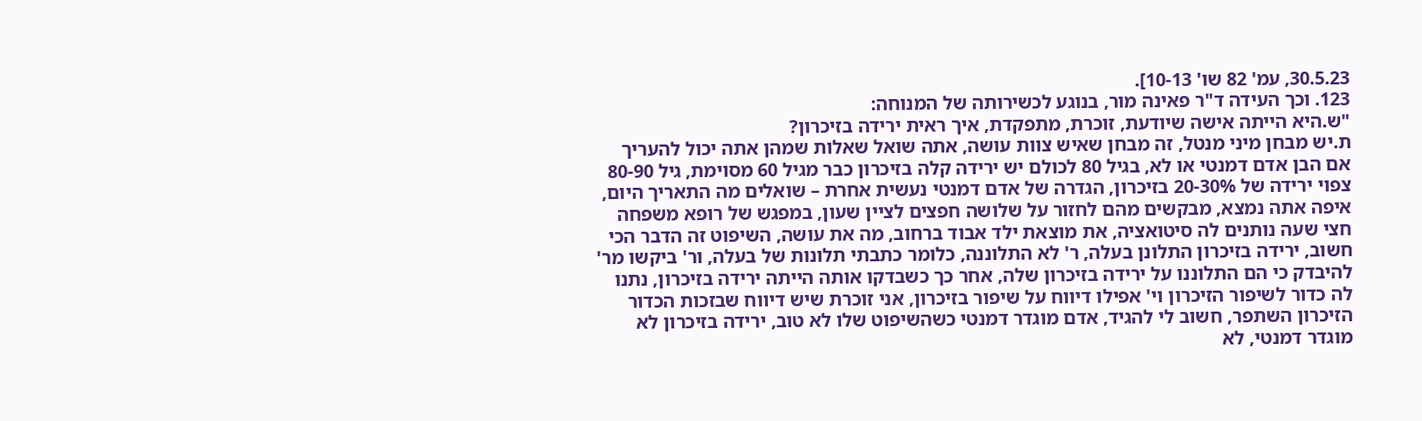30.5.23, עמ' 82 שו' 10-13].
123. וכך העידה ד"ר פאינה מור, בנוגע לכשירותה של המנוחה:
"ש.היא הייתה אישה שיודעת, זוכרת, מתפקדת, איך ראית ירידה בזיכרון?
ת.יש מבחן מיני מנטל, זה מבחן שאיש צוות עושה, אתה שואל שאלות שמהן אתה יכול להעריך אם הבן אדם דמנטי או לא, בגיל 80 לכולם יש ירידה קלה בזיכרון כבר מגיל 60 מסוימת, גיל 80-90 צפוי ירידה של 20-30% בזיכרון, הגדרה של אדם דמנטי נעשית אחרת – שואלים מה התאריך היום, איפה אתה נמצא, מבקשים מהם לחזור על שלושה חפצים לציין שעון, במפגש של רופא משפחה חצי שעה נותנים לה סיטואציה, את מוצאת ילד אבוד ברחוב, מה את עושה, השיפוט זה הדבר הכי חשוב, ירידה בזיכרון התלונן בעלה, ר' לא התלוננה, כלומר כתבתי תלונות של בעלה, ור' ביקשו מר' להיבדק כי הם התלוננו על ירידה בזיכרון שלה, אחר כך כשבדקו אותה הייתה ירידה בזיכרון, נתנו לה כדור לשיפור הזיכרון וי' אפילו דיווח על שיפור בזיכרון, אני זוכרת שיש דיווח שבזכות הכדור הזיכרון השתפר, חשוב לי להגיד, אדם מוגדר דמנטי כשהשיפוט שלו לא טוב, ירידה בזיכרון לא מוגדר דמנטי, לא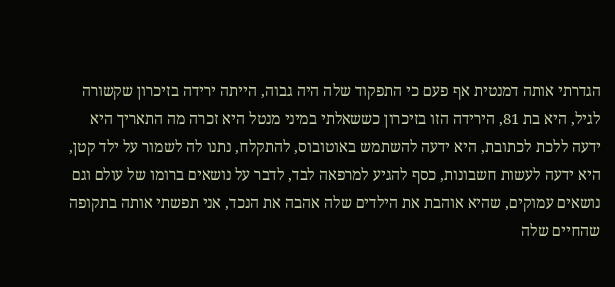הגדרתי אותה דמנטית אף פעם כי התפקוד שלה היה גבוה, הייתה ירידה בזיכרון שקשורה לגיל, היא בת 81, הירידה הזו בזיכרון כששאלתי במיני מנטל היא זכרה מה התאריך היא ידעה ללכת לכתובת, היא ידעה להשתמש באוטובוס, להתקלח, נתנו לה לשמור על ילד קטן, היא ידעה לעשות חשבונות, כסף להגיע למרפאה לבד, לדבר על נושאים ברומו של עולם וגם נושאים עמוקים, שהיא אוהבת את הילדים שלה אהבה את הנכד, אני תפשתי אותה בתקופה שהחיים שלה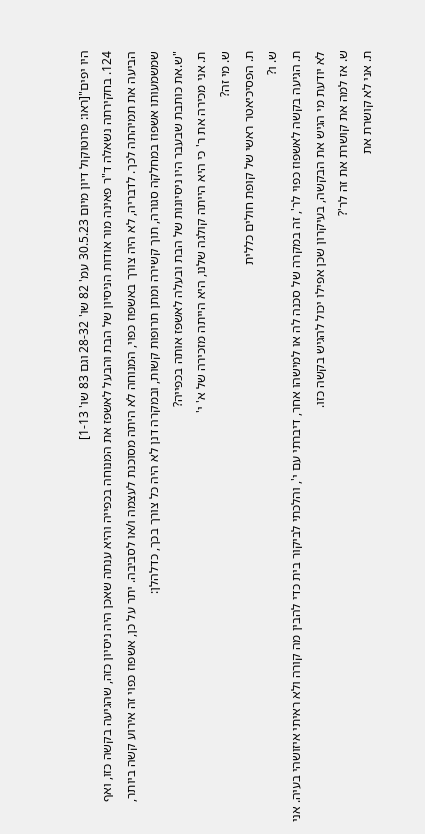היו יפים"[ראו: פרוטוקול דיון מיום 30.5.23 עמ' 82 שו' 28-32 וגם 83 שו' 1-13]
124. בחקירתה נשאלה ד"ר פאינה מור אודות הניסיון של הבת והבעל לאשפז את המנוחה בכפייה והיא ענתה שאכן היה ניסיון כזה, שהגיעה בקשה כזו, ואף הביעה את תמיהתה לכך. לדבריה, לא היה צורך באשפוז כפוי, המנוחה לא היתה מסוכנת לעצמה ו/או לסביבה. יתר על כן, אשפוז כפוי זה אירוע קשה ביותר, שמשמעותו אשפוז במחלקה סגורה, תוך קשירה ומתן תרופות קשות, ובמקרה דנן לא היה כל צורך בכך, כדלהלן:
"ש.את כותבת שבעבר היו ניסיונות של הבת ובעלה לאשפז אותה בכפייה?
ת. אני מכירה את ר' כי היא הייתה קולגה שלנו, היא הייתה מזכירה של א' י'
ש. מי זה?
ת. הפסיכיאטר ראשי של קופת חולים כללית
ש. ו?
ת. הגיעה בקשה לאשפוז כפוי לר', זה במקרה של סכנה לה או למישהו אחר, דיברתי עם י', והלכתי לביקור בית כדי להבין מה קורה ולא ראיתי איזושהי בעיה. אני לא יודעת מי הגיש את הבקשה, בעיקרון שכן אפילו יכול להגיש בקשה כזו.
ש. אז למה את קושרת את זה לר'?
ת. אני לא קושרת את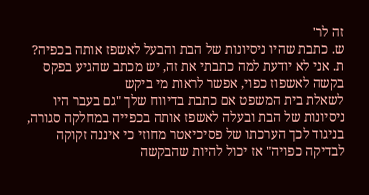זה לר'
ש. כתבת שהיו ניסיונות של הבת והבעל לאשפז אותה בכפיה?
ת. אני לא יודעת למה כתבתי את זה, יש מכתב שהגיע בפקס בקשה לאשפוז כפוי, אפשר לראות מי ביקש
לשאלת בית המשפט אם כתבת בדיווח שלך "גם בעבר היו ניסיונות של הבת ובעלה לאשפז אותה בכפייה במחלקה סגורה, בניגוד לכך הערכתו של פסיכיאטר מחוזי כי איננה זקוקה לבדיקה כפויה" אז יכול להיות שהבקשה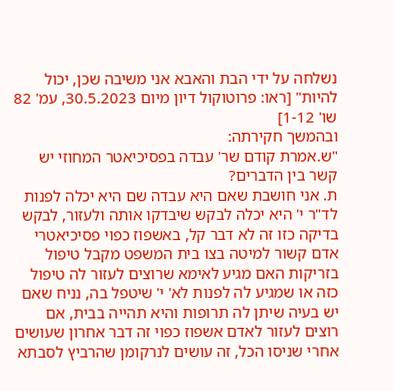נשלחה על ידי הבת והאבא אני משיבה שכן, יכול להיות" [ראו: פרוטוקול דיון מיום 30.5.2023, עמ' 82 שו' 1-12]
ובהמשך חקירתה:
"ש.אמרת קודם שר' עבדה בפסיכיאטר המחוזי יש קשר בין הדברים?
ת. אני חושבת שאם היא עבדה שם היא יכלה לפנות לד"ר י' היא יכלה לבקש שיבדקו אותה ולעזור, לבקש בדיקה כזו זה לא דבר קל, באשפוז כפוי פסיכיאטרי אדם קשור למיטה בצו בית המשפט מקבל טיפול בזריקות האם מגיע לאימא שרוצים לעזור לה טיפול כזה או שמגיע לה לפנות לא' י' שיטפל בה, נניח שאם יש בעיה שיתן לה תרופות והיא תהייה בבית, אם רוצים לעזור לאדם אשפוז כפוי זה דבר אחרון שעושים אחרי שניסו הכל, זה עושים לנרקומן שהרביץ לסבתא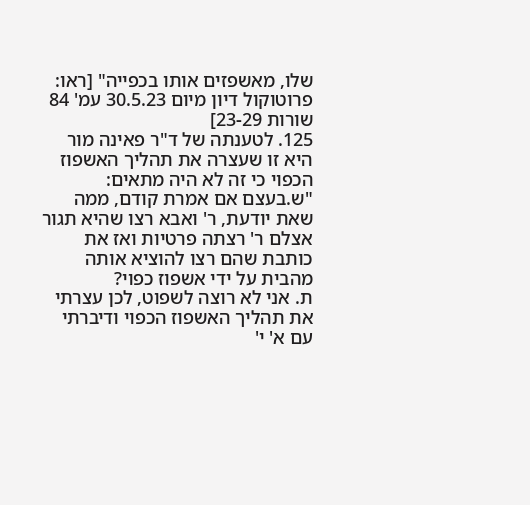שלו, מאשפזים אותו בכפייה" [ראו: פרוטוקול דיון מיום 30.5.23 עמ' 84 שורות 23-29]
125. לטענתה של ד"ר פאינה מור היא זו שעצרה את תהליך האשפוז הכפוי כי זה לא היה מתאים:
"ש.בעצם אם אמרת קודם, ממה שאת יודעת, ר' ואבא רצו שהיא תגור אצלם ר' רצתה פרטיות ואז את כותבת שהם רצו להוציא אותה מהבית על ידי אשפוז כפוי?
ת. אני לא רוצה לשפוט, לכן עצרתי את תהליך האשפוז הכפוי ודיברתי עם א' י'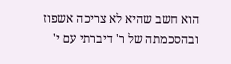הוא חשב שהיא לא צריכה אשפוז ובהסכמתה של ר' דיברתי עם י'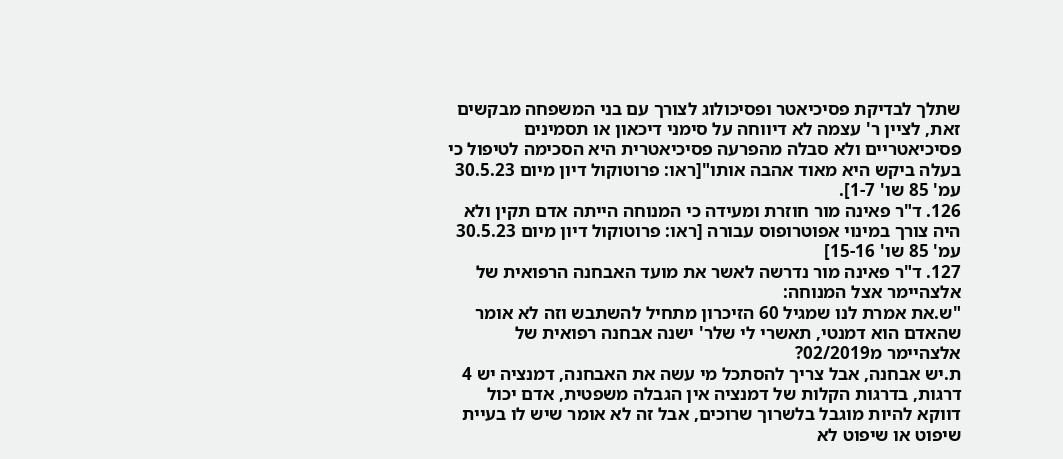שתלך לבדיקת פסיכיאטר ופסיכולוג לצורך עם בני המשפחה מבקשים זאת, לציין ר' עצמה לא דיווחה על סימני דיכאון או תסמינים פסיכיאטריים ולא סבלה מהפרעה פסיכיאטרית היא הסכימה לטיפול כי בעלה ביקש היא מאוד אהבה אותו"[ראו: פרוטוקול דיון מיום 30.5.23 עמ' 85 שו' 1-7].
126. ד"ר פאינה מור חוזרת ומעידה כי המנוחה הייתה אדם תקין ולא היה צורך במינוי אפוטרופוס עבורה [ראו: פרוטוקול דיון מיום 30.5.23 עמ' 85 שו' 15-16]
127. ד"ר פאינה מור נדרשה לאשר את מועד האבחנה הרפואית של אלצהיימר אצל המנוחה:
"ש.את אמרת לנו שמגיל 60 הזיכרון מתחיל להשתבש וזה לא אומר שהאדם הוא דמנטי, תאשרי לי שלר' ישנה אבחנה רפואית של אלצהיימר מ02/2019?
ת.יש אבחנה, אבל צריך להסתכל מי עשה את האבחנה, דמנציה יש 4 דרגות, בדרגות הקלות של דמנציה אין הגבלה משפטית, אדם יכול דווקא להיות מוגבל בלשרוך שרוכים, אבל זה לא אומר שיש לו בעיית שיפוט או שיפוט לא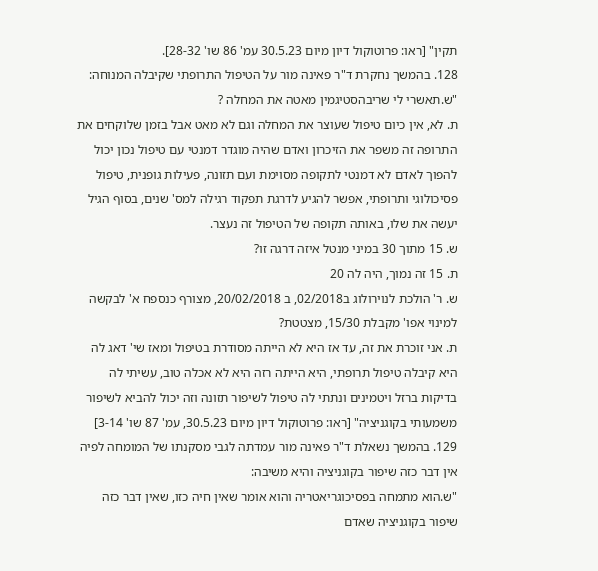תקין" [ראו: פרוטוקול דיון מיום 30.5.23 עמ' 86 שו' 28-32].
128. בהמשך נחקרת ד"ר פאינה מור על הטיפול התרופתי שקיבלה המנוחה:
"ש.תאשרי לי שריבהסטיגמין מאטה את המחלה ?
ת. לא, אין כיום טיפול שעוצר את המחלה וגם לא מאט אבל בזמן שלוקחים את התרופה זה משפר את הזיכרון ואדם שהיה מוגדר דמנטי עם טיפול נכון יכול להפוך לאדם לא דמנטי לתקופה מסוימת ועם תזונה, פעילות גופנית, טיפול פסיכולוגי ותרופתי, אפשר להגיע לדרגת תפקוד רגילה למס' שנים, בסוף הגיל יעשה את שלו, באותה תקופה של הטיפול זה נעצר.
ש. 15 מתוך 30 במיני מנטל איזה דרגה זו?
ת. 15 זה נמוך, היה לה 20
ש. ר' הולכת לנוירולוג ב02/2018, ב 20/02/2018, מצורף כנספח א' לבקשה למינוי אפו' מקבלת 15/30, מצטטת?
ת. אני זוכרת את זה, עד אז היא לא הייתה מסודרת בטיפול ומאז שי' דאג לה היא קיבלה טיפול תרופתי, היא הייתה רזה היא לא אכלה טוב, עשיתי לה בדיקות ברזל ויטמינים ונתתי לה טיפול לשיפור תזונה וזה יכול להביא לשיפור משמעותי בקוגניציה" [ראו: פרוטוקול דיון מיום 30.5.23, עמ' 87 שו' 3-14]
129. בהמשך נשאלת ד"ר פאינה מור עמדתה לגבי מסקנתו של המומחה לפיה אין דבר כזה שיפור בקוגניציה והיא משיבה:
"ש.הוא מתמחה בפסיכוגריאטריה והוא אומר שאין חיה כזו, שאין דבר כזה שיפור בקוגניציה שאדם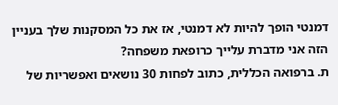דמנטי הופך להיות לא דמנטי, אז את כל המסקנות שלך בעניין הזה אני מדברת עלייך כרופאת משפחה?
ת. ברפואה הכללית, כתוב לפחות 30 נושאים ואפשריות של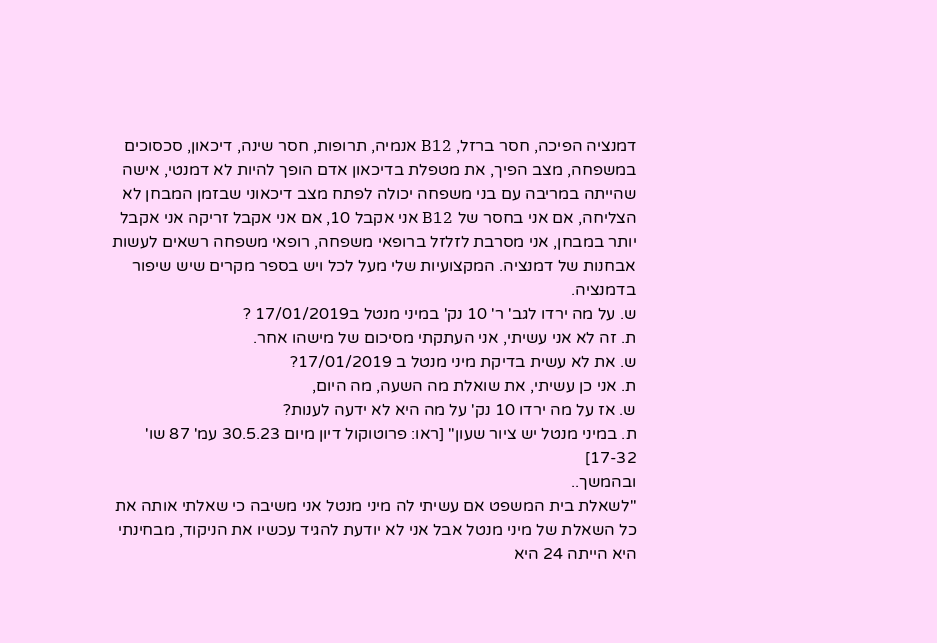דמנציה הפיכה, חסר ברזל, B12 אנמיה, תרופות, חסר שינה, דיכאון, סכסוכים במשפחה, מצב הפיך, את מטפלת בדיכאון אדם הופך להיות לא דמנטי, אישה שהייתה במריבה עם בני משפחה יכולה לפתח מצב דיכאוני שבזמן המבחן לא הצליחה, אם אני בחסר של B12 אני אקבל 10, אם אני אקבל זריקה אני אקבל יותר במבחן, אני מסרבת לזלזל ברופאי משפחה, רופאי משפחה רשאים לעשות אבחנות של דמנציה. המקצועיות שלי מעל לכל ויש בספר מקרים שיש שיפור בדמנציה.
ש. על מה ירדו לגב' ר' 10 נק' במיני מנטל ב17/01/2019 ?
ת. זה לא אני עשיתי, אני העתקתי מסיכום של מישהו אחר.
ש. את לא עשית בדיקת מיני מנטל ב 17/01/2019?
ת. אני כן עשיתי, את שואלת מה השעה, מה היום,
ש. אז על מה ירדו 10 נק' על מה היא לא ידעה לענות?
ת. במיני מנטל יש ציור שעון" [ראו: פרוטוקול דיון מיום 30.5.23 עמ' 87 שו' 17-32]
ובהמשך..
"לשאלת בית המשפט אם עשיתי לה מיני מנטל אני משיבה כי שאלתי אותה את כל השאלת של מיני מנטל אבל אני לא יודעת להגיד עכשיו את הניקוד, מבחינתי היא הייתה 24 היא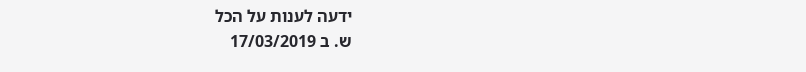ידעה לענות על הכל
ש. ב 17/03/2019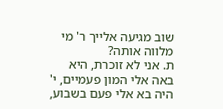שוב מגיעה אלייך ר' מי מלווה אותה?
ת. אני לא זוכרת, היא באה אלי המון פעמיים, י' היה בא אלי פעם בשבוע,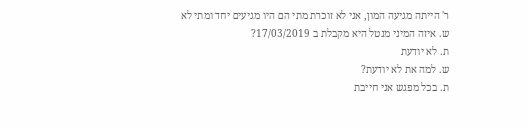ר' הייתה מגיעה המון, אני לא זוכרת מתי הם היו מגיעים יחד ומתי לא
ש. איזה המיני מנטל היא מקבלת ב 17/03/2019?
ת. לא יודעת
ש. למה את לא יודעת?
ת. בכל מפגש אני חייבת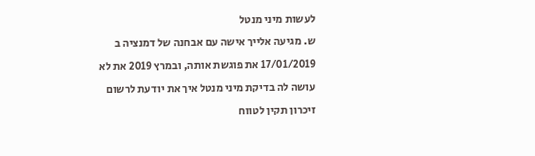לעשות מיני מנטל
ש. מגיעה אלייך אישה עם אבחנה של דמנציה ב 17/01/2019 את פוגשת אותה, ובמרץ 2019 את לא עושה לה בדיקת מיני מנטל איך את יודעת לרשום זיכרון תקין לטווח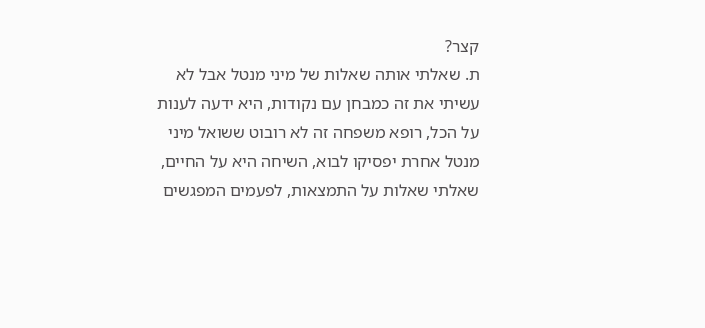קצר?
ת. שאלתי אותה שאלות של מיני מנטל אבל לא עשיתי את זה כמבחן עם נקודות, היא ידעה לענות על הכל, רופא משפחה זה לא רובוט ששואל מיני מנטל אחרת יפסיקו לבוא, השיחה היא על החיים, שאלתי שאלות על התמצאות, לפעמים המפגשים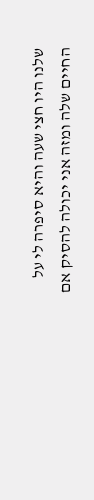שלנו היו חצי שעה והיא סיפרה לי על החיים שלה ומזה אני יכולה להסיק אם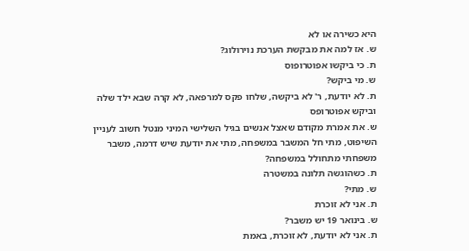היא כשירה או לא
ש. אז למה את מבקשת הערכת נוירולוג?
ת. כי ביקשו אפוטרופוס
ש. מי ביקש?
ת. לא יודעת, ר' לא ביקשה, שלחו פקס למרפאה, לא קרה שבא ילד שלה וביקש אפוטרופס
ש. את אמרת מקודם שאצל אנשים בגיל השלישי המיני מנטל חשוב לעניין השיפוט, מתי חל המשבר במשפחה, מתי את יודעת שיש דרמה, משבר משפחתי מתחולל במשפחה?
ת. כשהוגשה תלונה במשטרה
ש. מתי?
ת. אני לא זוכרת
ש. בינואר 19 יש משבר?
ת. אני לא יודעת, לא זוכרת, באמת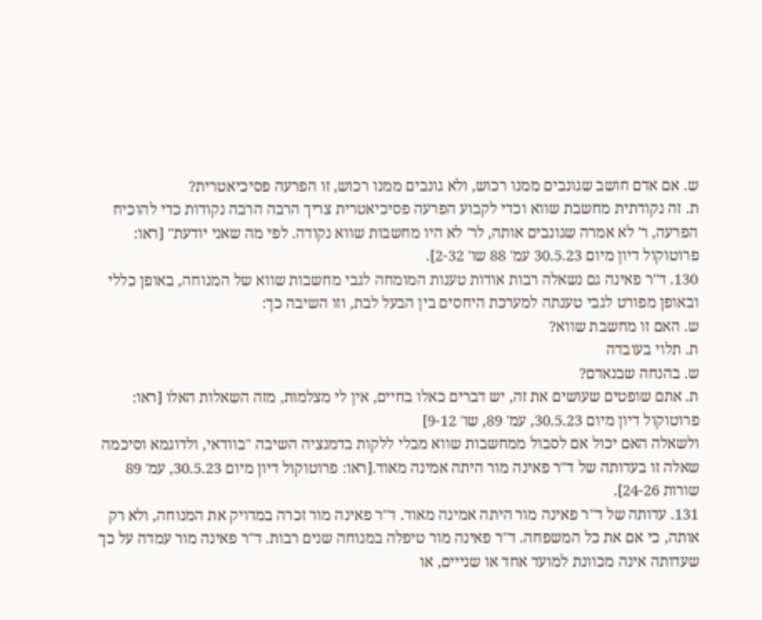ש. אם אדם חושב שגונבים ממנו רכוש, ולא גונבים ממנו רכוש, זו הפרעה פסיכיאטרית?
ת. זה נקודתית מחשבת שווא וכדי לקבוע הפרעה פסיכיאטרית צריך הרבה הרבה נקודות כדי להוכיח הפרעה, ר' לא אמרה שגונבים אותה, לר' לא היו מחשבות שווא נקודה. לפי מה שאני יודעת" [ראו: פרוטוקול דיון מיום 30.5.23 עמ' 88 שו' 2-32].
130. ד"ר פאינה גם נשאלה רבות אודות טענות המומחה לגבי מחשבות שווא של המנוחה, באופן כללי ובאופן מפורט לגבי טענתה למערכת היחסים בין הבעל לבת, וזו השיבה כך:
ש. האם זו מחשבת שווא?
ת. תלוי בעובדה
ש. בהנחה שבנאדם?
ת. אתם שופטים שעושים את זה, יש דברים כאלו בחיים, אין לי מצלמות, מזה השאלות האלו [ראו: פרוטוקול דיון מיום 30.5.23, עמ' 89, שו' 9-12]
ולשאלה האם יכול אם לסבול ממחשבות שווא מבלי ללקות בדמנציה השיבה "בוודאי, ולדוגמא וסיכמה שאלה זו בעדותה של ד"ר פאינה מור היתה אמינה מאוד.[ראו: פרוטוקול דיון מיום 30.5.23, עמ' 89 שורות 24-26].
131. עדותה של ד"ר פאינה מור היתה אמינה מאוד. ד"ר פאינה מור זכרה במדויק את המנוחה, ולא רק אותה, כי אם את כל המשפחה. ד"ר פאינה מור טיפלה במנוחה שנים רבות. ד"ר פאינה מור עמדה על כך שעדותה אינה מכוונת למועד אחד או שנייים, או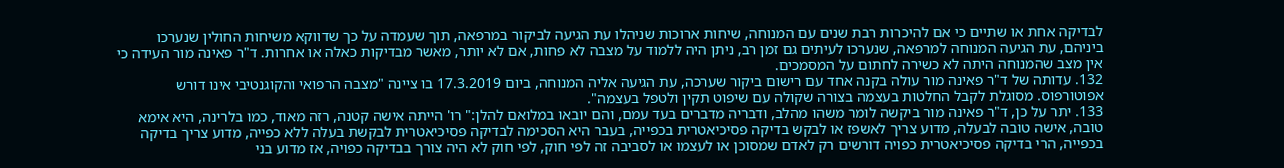לבדיקה אחת או שתיים כי אם להיכרות רבת שנים עם המנוחה, שיחות ארוכות שניהלו עת הגיעה לביקור במרפאה, תוך שעמדה על כך שדווקא משיחות החולין שנערכו ביניהם, עת הגיעה המנוחה למרפאה, שנערכו לעיתים גם זמן רב, ניתן היה ללמוד על מצבה לא פחות, אם לא יותר, מאשר מבדיקות כאלה או אחרות. ד"ר פאינה מור העידה כי אין מצב שהמנוחה היתה לא כשירה לחתום על המסמכים.
132. עדותה של ד"ר פאינה מור עולה בקנה אחד עם רישום ביקור שערכה, עת הגיעה אליה המנוחה, ביום 17.3.2019 בו ציינה "מצבה הרפואי והקוגנטיבי אינו דורש אפוטורפוס. מסוגלת לקבל החלטות בעצמה בצורה שקולה עם שיפוט תקין ולטפל בעצמה".
133. יתר על כן, ד"ר פאינה מור ביקשה לומר משהו מהלב, ודבריה מדברים בעד עמם, והם יובאו במלואם להלן:" רו' הייתה אישה קטנה, רזה מאוד, כמו בלרינה, היא אימא טובה, אישה טובה לבעלה, מדוע צריך לאשפז או לבקש בדיקה פסיכיאטרית בכפייה, בעבר היא הסכימה לבדיקה פסיכיאטרית לבקשת בעלה ללא כפייה, מדוע צריך בדיקה בכפייה, הרי בדיקה פסיכיאטרית כפויה דורשים רק לאדם שמסוכן או לעצמו או לסביבה זה לפי חוק, לפי חוק לא היה צורך בבדיקה כפויה, אז מדוע בני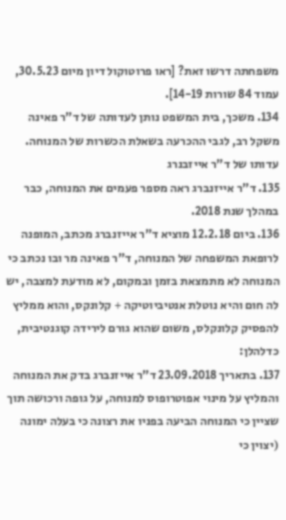משפחתה דרשו זאת? [ראו פרוטוקול דיון מיום 30.5.23, עמוד 84 שורות 14-19].
134. משכך, בית המשפט נותן לעדותה של ד"ר פאינה משקל רב, לגבי ההכרעה בשאלת הכשרות של המנוחה.
עדותו של ד"ר אייזבנרג
135. ד"ר אייזנברג ראה מספר פעמים את המנוחה, כבר במהלך שנת 2018.
136. ביום 12.2.18 מוציא ד"ר אייזנברג מכתב, המופנה לרופאת המשפחה של המנוחה, ד"ר פאינה מר ובו נכתב כי המנוחה לא מתמצאת בזמן ובמקום, לא מודעת למצבה, יש לה חום והיא נוטלת אנטיביוטיקה + קלונקס, והוא ממליץ להפסיק קלונקלס, משום שהוא גורם לירידה קוגנטיבית, כדלהלן:
137. בתאריך 23.09.2018 ד"ר אייזנברג בדק את המנוחה והמליץ על מינוי אפוטרופוס למנוחה, על גופה ורכושה תוך שציין כי המנוחה הביעה בפניו את רצונה כי בעלה ימונה (יצוין כי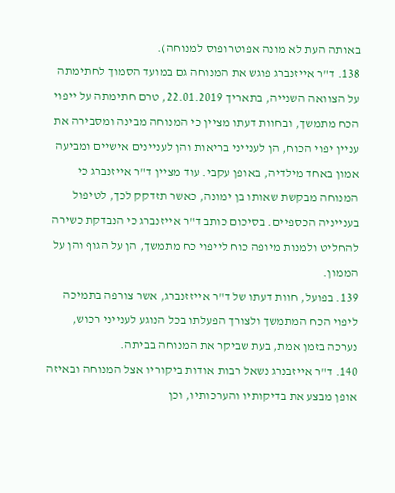באותה העת לא מונה אפוטרופוס למנוחה).
138. ד"ר אייזנברג פוגש את המנוחה גם במועד הסמוך לחתימתה על הצוואה השנייה, בתאריך 22.01.2019, טרם חתימתה על ייפוי הכח מתמשך, ובחוות דעתו מציין כי המנוחה מבינה ומסבירה את עניין יפוי הכוח, הן לענייני בריאות והן לעניינים אישיים ומביעה אמון באחד מילדיה, באופן עקבי. עוד מציין ד"ר אייזנברג כי המנוחה מבקשת שאותו בן ימונה, כאשר תזדקק לכך, לטיפול בענייניה הכספיים. בסיכום כותב ד"ר אייזנברג כי הנבדקת כשירה להחליט ולמנות מיופה כוח לייפוי כח מתמשך, הן על הגוף והן על הממון.
139. בפועל, חוות דעתו של ד"ר אייזזנברג, אשר צורפה בתמיכה ליפוי הכח המתמשך ולצורך הפעלתו בכל הנוגע לענייני רכוש, נערכה בזמן אמת, בעת שביקר את המנוחה בביתה.
140. ד"ר אייזבנרג נשאל רבות אודות ביקוריו אצל המנוחה ובאיזה אופן מבצע את בדיקותיו והערכותיו, וכן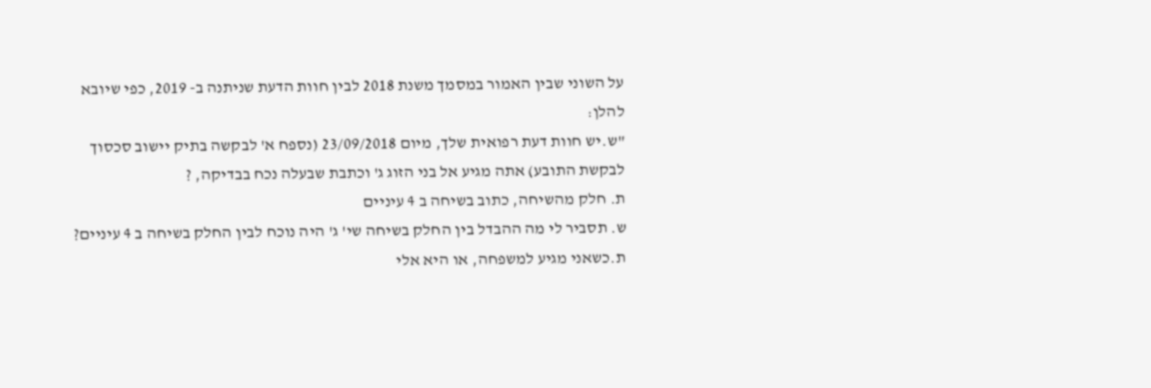על השוני שבין האמור במסמך משנת 2018 לבין חוות הדעת שניתנה ב- 2019, כפי שיובא להלן:
"ש.יש חוות דעת רפואית שלך, מיום 23/09/2018 (נספח א' לבקשה בתיק יישוב סכסוך לבקשת התובע) אתה מגיע אל בני הזוג ג' וכתבת שבעלה נכח בבדיקה, ?
ת. חלק מהשיחה, כתוב בשיחה ב 4 עיניים
ש. תסביר לי מה ההבדל בין החלק בשיחה שי' ג' היה נוכח לבין החלק בשיחה ב 4 עיניים?
ת.כשאני מגיע למשפחה, או היא אלי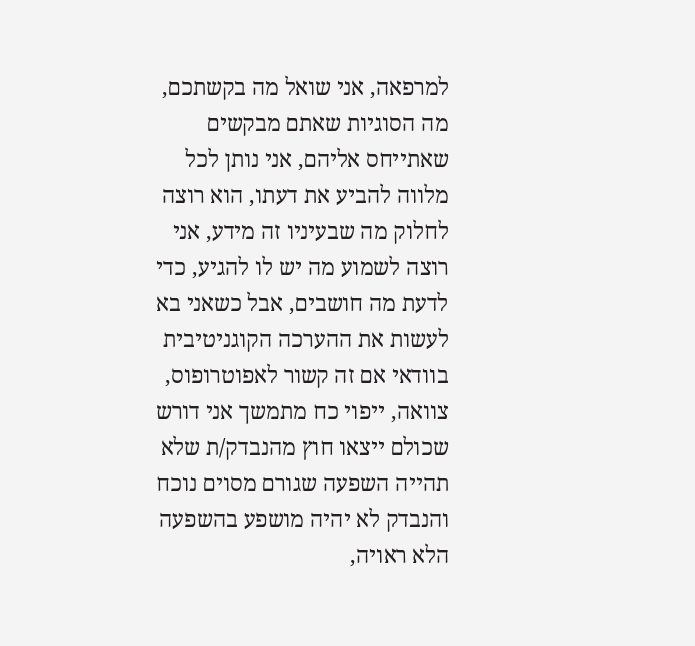למרפאה, אני שואל מה בקשתכם, מה הסוגיות שאתם מבקשים שאתייחס אליהם, אני נותן לכל מלווה להביע את דעתו, הוא רוצה לחלוק מה שבעיניו זה מידע, אני רוצה לשמוע מה יש לו להגיע, כדי לדעת מה חושבים, אבל כשאני בא לעשות את ההערכה הקוגניטיבית בוודאי אם זה קשור לאפוטרופוס, צוואה, ייפוי כח מתמשך אני דורש שכולם ייצאו חוץ מהנבדק/ת שלא תהייה השפעה שגורם מסוים נוכח והנבדק לא יהיה מושפע בהשפעה הלא ראויה,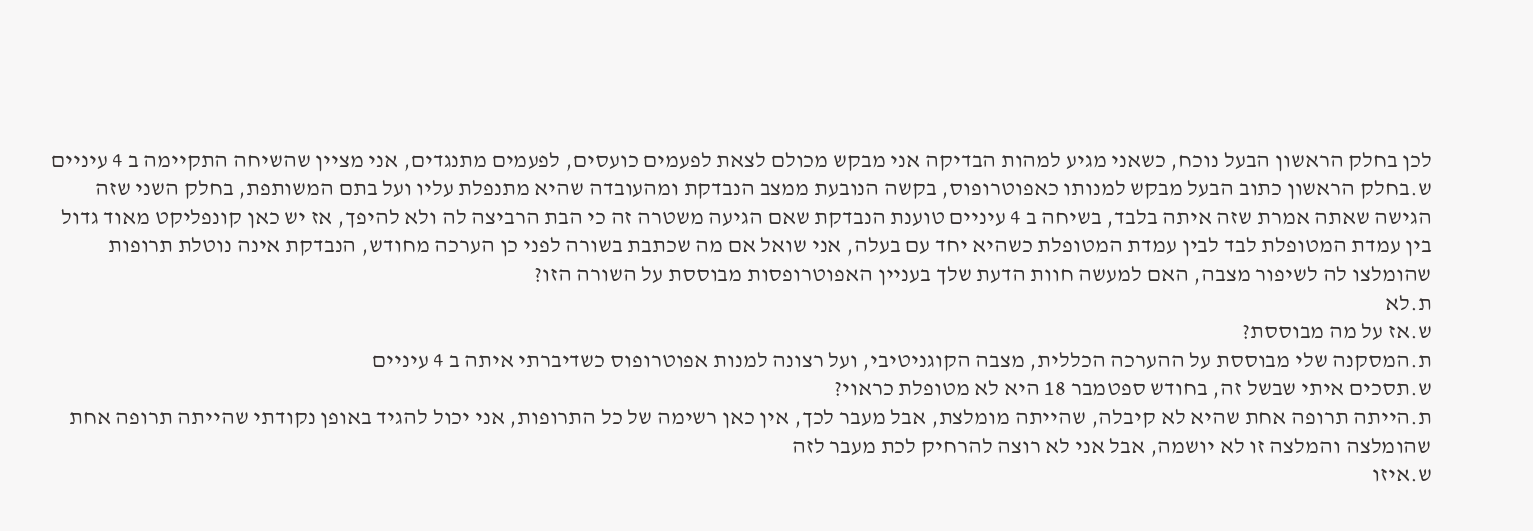לכן בחלק הראשון הבעל נוכח, כשאני מגיע למהות הבדיקה אני מבקש מכולם לצאת לפעמים כועסים, לפעמים מתנגדים, אני מציין שהשיחה התקיימה ב 4 עיניים
ש.בחלק הראשון כתוב הבעל מבקש למנותו כאפוטרופוס, בקשה הנובעת ממצב הנבדקת ומהעובדה שהיא מתנפלת עליו ועל בתם המשותפת, בחלק השני שזה הגישה שאתה אמרת שזה איתה בלבד, בשיחה ב 4 עיניים טוענת הנבדקת שאם הגיעה משטרה זה כי הבת הרביצה לה ולא להיפך, אז יש כאן קונפליקט מאוד גדול בין עמדת המטופלת לבד לבין עמדת המטופלת כשהיא יחד עם בעלה, אני שואל אם מה שכתבת בשורה לפני כן הערכה מחודש, הנבדקת אינה נוטלת תרופות שהומלצו לה לשיפור מצבה, האם למעשה חוות הדעת שלך בעניין האפוטרופסות מבוססת על השורה הזו?
ת.לא
ש.אז על מה מבוססת?
ת.המסקנה שלי מבוססת על ההערכה הכללית, מצבה הקוגניטיבי, ועל רצונה למנות אפוטרופוס כשדיברתי איתה ב 4 עיניים
ש.תסכים איתי שבשל זה, בחודש ספטמבר 18 היא לא מטופלת כראוי?
ת.הייתה תרופה אחת שהיא לא קיבלה, שהייתה מומלצת, אבל מעבר לכך, אין כאן רשימה של כל התרופות, אני יכול להגיד באופן נקודתי שהייתה תרופה אחת שהומלצה והמלצה זו לא יושמה, אבל אני לא רוצה להרחיק לכת מעבר לזה
ש.איזו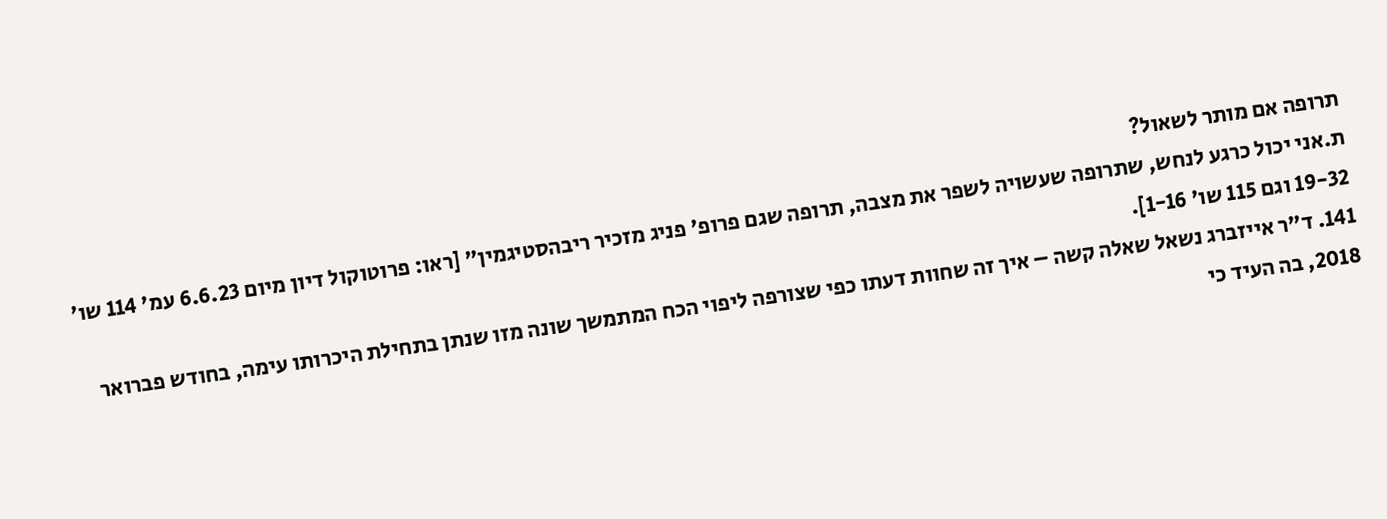תרופה אם מותר לשאול?
ת.אני יכול כרגע לנחש, שתרופה שעשויה לשפר את מצבה, תרופה שגם פרופ' פניג מזכיר ריבהסטיגמין" [ראו: פרוטוקול דיון מיום 6.6.23 עמ' 114 שו' 19-32 וגם 115 שו' 1-16].
141. ד"ר אייזברג נשאל שאלה קשה – איך זה שחוות דעתו כפי שצורפה ליפוי הכח המתמשך שונה מזו שנתן בתחילת היכרותו עימה, בחודש פברואר 2018, בה העיד כי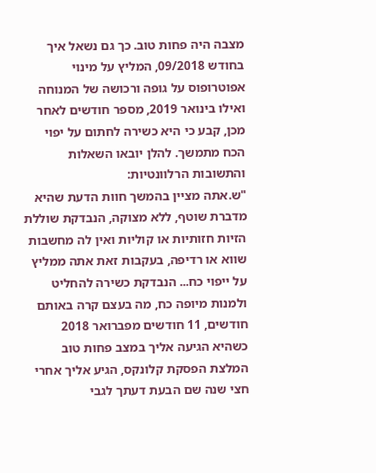מצבה היה פחות טוב. כך גם נשאל איך בחודש 09/2018, המליץ על מינוי אפוטרופוס על גופה ורכושה של המנוחה ואילו בינואר 2019, מספר חודשים לאחר מכן, קבע כי היא כשירה לחתום על יפוי הכח מתמשך. להלן יובאו השאלות והתשובות הרלוונטיות:
"ש.אתה מציין בהמשך חוות הדעת שהיא מדברת שוטף, ללא מצוקה, הנבדקת שוללת הזיות חזותיות או קוליות ואין לה מחשבות שווא או רדיפה, בעקבות זאת אתה ממליץ על ייפוי כח... הנבדקת כשירה להחליט ולמנות מיופה כח, מה בעצם קרה באותם חודשים, 11 חודשים מפברואר 2018 כשהיא הגיעה אליך במצב פחות טוב המלצת הפסקת קלונקס, הגיע אליך אחרי חצי שנה שם הבעת דעתך לגבי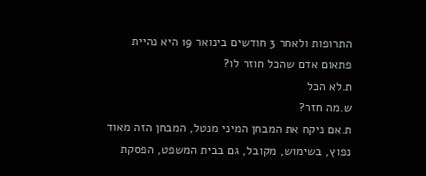התרופות ולאחר 3 חודשים בינואר 19 היא נהיית פתאום אדם שהכל חוזר לו?
ת.לא הכל
ש.מה חזר?
ת.אם ניקח את המבחן המיני מנטל, המבחן הזה מאוד נפוץ, בשימוש, מקובל, גם בבית המשפט, הפסקת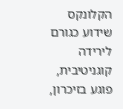הקלונקס שידוע כגורם לירידה קוגניטיבית, פוגע בזיכרון,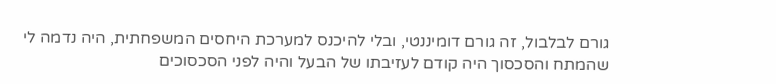גורם לבלבול, זה גורם דומיננטי, ובלי להיכנס למערכת היחסים המשפחתית, היה נדמה לי שהמתח והסכסוך היה קודם לעזיבתו של הבעל והיה לפני הסכסוכים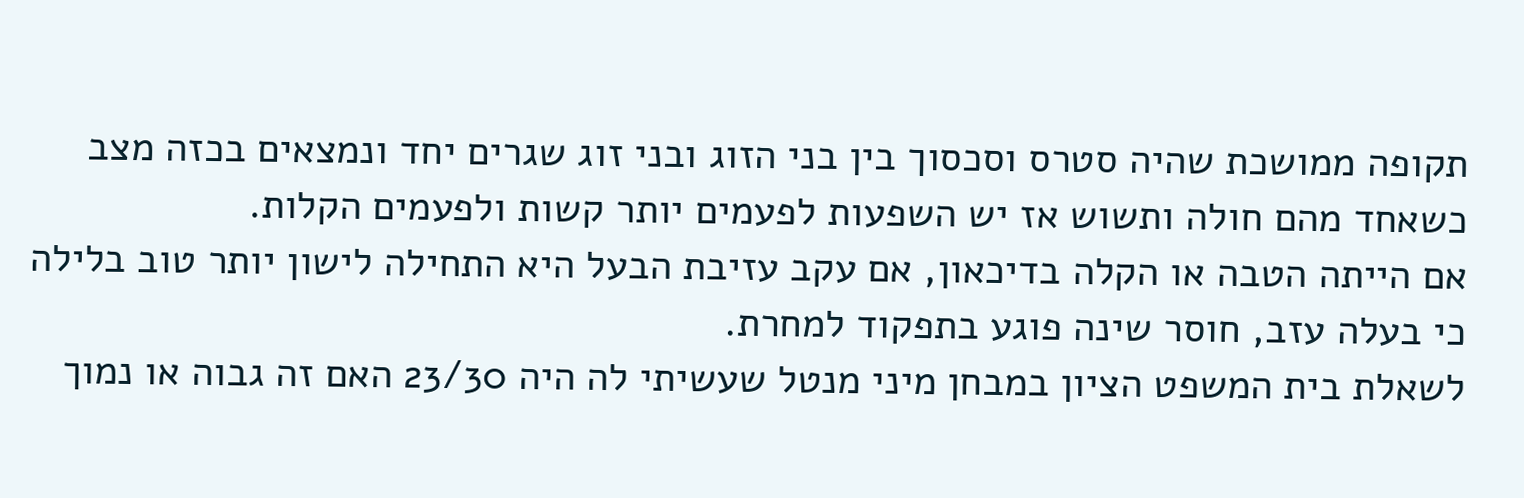תקופה ממושכת שהיה סטרס וסכסוך בין בני הזוג ובני זוג שגרים יחד ונמצאים בכזה מצב כשאחד מהם חולה ותשוש אז יש השפעות לפעמים יותר קשות ולפעמים הקלות.
אם הייתה הטבה או הקלה בדיכאון, אם עקב עזיבת הבעל היא התחילה לישון יותר טוב בלילה כי בעלה עזב, חוסר שינה פוגע בתפקוד למחרת.
לשאלת בית המשפט הציון במבחן מיני מנטל שעשיתי לה היה 23/30 האם זה גבוה או נמוך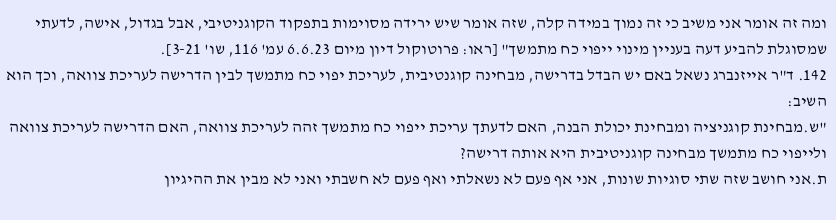ומה זה אומר אני משיב כי זה נמוך במידה קלה, שזה אומר שיש ירידה מסוימות בתפקוד הקוגניטיבי, אבל בגדול, אישה, לדעתי שמסוגלת להביע דעה בעניין מינוי ייפוי כח מתמשך" [ראו: פרוטוקול דיון מיום 6.6.23 עמ' 116, שו' 3-21].
142. ד"ר אייזנברג נשאל באם יש הבדל בדרישה, מבחינה קוגנטיבית, לעריכת יפוי כח מתמשך לבין הדרישה לעריכת צוואה, וכך הוא השיב:
"ש.מבחינת קוגניציה ומבחינת יכולת הבנה, האם לדעתך עריכת ייפוי כח מתמשך זהה לעריכת צוואה, האם הדרישה לעריכת צוואה ולייפוי כח מתמשך מבחינה קוגניטיבית היא אותה דרישה?
ת.אני חושב שזה שתי סוגיות שונות, אני אף פעם לא נשאלתי ואף פעם לא חשבתי ואני לא מבין את ההיגיון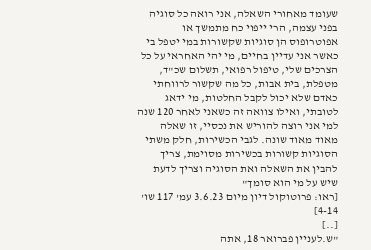שעומד מאחורי השאלה, אני רואה כל סוגיה בפני עצמה, הרי ייפוי כח מתמשך או אפוטרופוס הן סוגיות שקשורות במי יטפל בי כאשר אני עדיין בחיים, מי יהי האחראי על כל הצרכים שלי, טיפול רפואי, תשלום שכ"ד, מטפלת, בית אבות, כל מה שקשור לרווחתי כאדם שלא יכול לקבל החלטות, מי ידאג לטובתי, ואילו צוואה זה כשאני לאחר 120 שנה למי אני רוצה להוריש את נכסיי, זו שאלה מאוד מאוד שונה. לגבי הכשירות, חלק משתי הסוגיות קשורות בכשירות מסוימת, צריך להבין את השאלה ואת הסוגיה וצריך לדעת שיש על מי הוא סומך"
[ראו: פרוטוקול דיון מיום 3.6.23 עמ' 117 שו' 4-14]
[..]
"ש.לעניין פברואר 18, אתה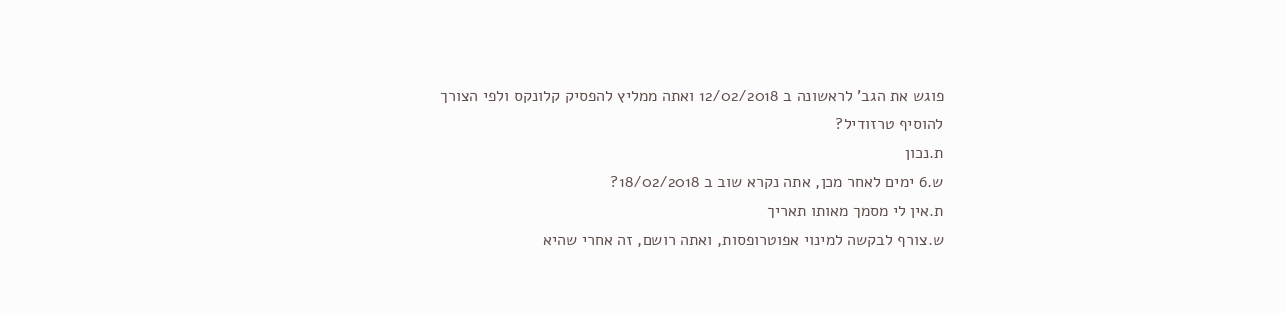פוגש את הגב' לראשונה ב 12/02/2018 ואתה ממליץ להפסיק קלונקס ולפי הצורך להוסיף טרזודיל?
ת.נכון
ש.6 ימים לאחר מכן, אתה נקרא שוב ב 18/02/2018?
ת.אין לי מסמך מאותו תאריך
ש.צורף לבקשה למינוי אפוטרופסות, ואתה רושם, זה אחרי שהיא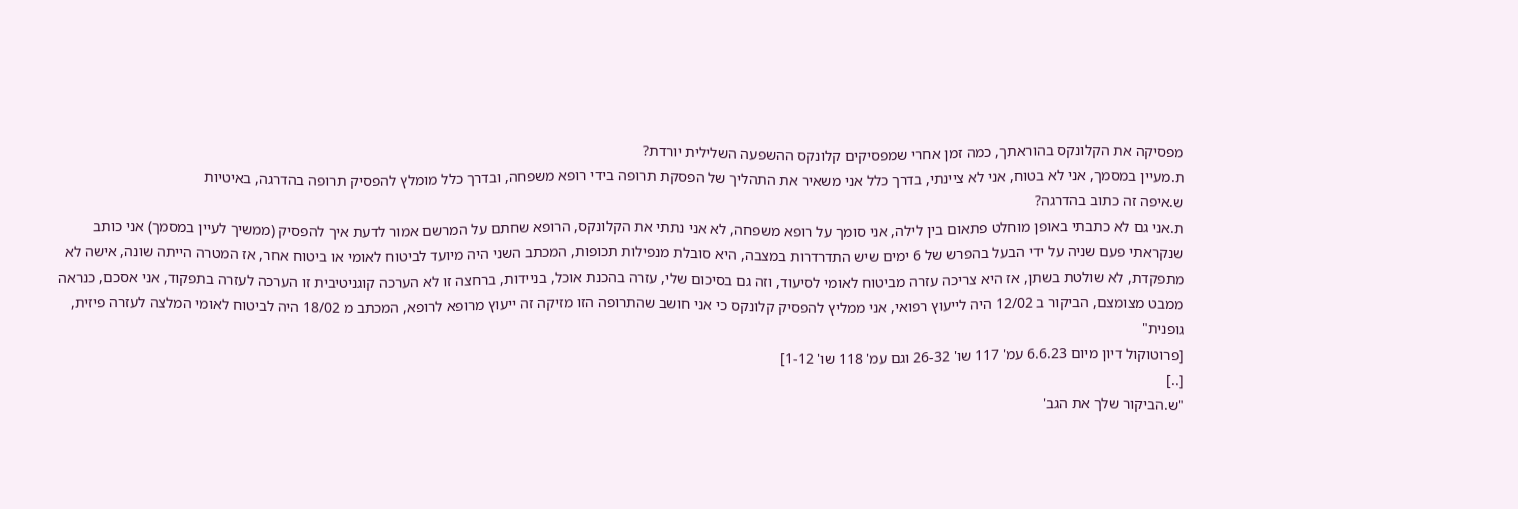מפסיקה את הקלונקס בהוראתך, כמה זמן אחרי שמפסיקים קלונקס ההשפעה השלילית יורדת?
ת.מעיין במסמך, אני לא בטוח, אני לא ציינתי, בדרך כלל אני משאיר את התהליך של הפסקת תרופה בידי רופא משפחה, ובדרך כלל מומלץ להפסיק תרופה בהדרגה, באיטיות
ש.איפה זה כתוב בהדרגה?
ת.אני גם לא כתבתי באופן מוחלט פתאום בין לילה, אני סומך על רופא משפחה, לא אני נתתי את הקלונקס, הרופא שחתם על המרשם אמור לדעת איך להפסיק (ממשיך לעיין במסמך) אני כותב שנקראתי פעם שניה על ידי הבעל בהפרש של 6 ימים שיש התדרדרות במצבה, היא סובלת מנפילות תכופות, המכתב השני היה מיועד לביטוח לאומי או ביטוח אחר, אז המטרה הייתה שונה, אישה לא מתפקדת, לא שולטת בשתן, אז היא צריכה עזרה מביטוח לאומי לסיעוד, וזה גם בסיכום שלי, עזרה בהכנת אוכל, בניידות, ברחצה זו לא הערכה קוגניטיבית זו הערכה לעזרה בתפקוד, אני אסכם, כנראה ממבט מצומצם, הביקור ב 12/02 היה לייעוץ רפואי, אני ממליץ להפסיק קלונקס כי אני חושב שהתרופה הזו מזיקה זה ייעוץ מרופא לרופא, המכתב מ 18/02 היה לביטוח לאומי המלצה לעזרה פיזית, גופנית"
[פרוטוקול דיון מיום 6.6.23 עמ' 117 שו' 26-32 וגם עמ' 118 שו' 1-12]
[..]
"ש.הביקור שלך את הגב'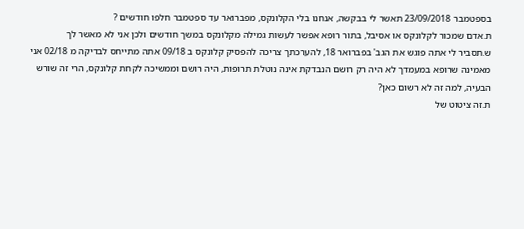בספטמבר 23/09/2018 תאשר לי בבקשה, אנחנו בלי הקלונקס, מפברואר עד ספטמבר חלפו חודשים ?
ת.אדם שמכור לקלונקס או אסיבל, בתור רופא אפשר לעשות גמילה מקלונקס במשך חודשים ולכן אני לא מאשר לך
ש.תסביר לי אתה פוגש את הגב' בפברואר 18, להערכתך צריכה להפסיק קלונקס ב 09/18 אתה מתייחס לבדיקה מ 02/18 אני מאמינה שרופא במעמדך לא היה רק רושם הנבדקת אינה נוטלת תרופות, היה רושם וממשיכה לקחת קלונקס, הרי זה שורש הבעיה, למה זה לא רשום כאן?
ת.זה ציטוט של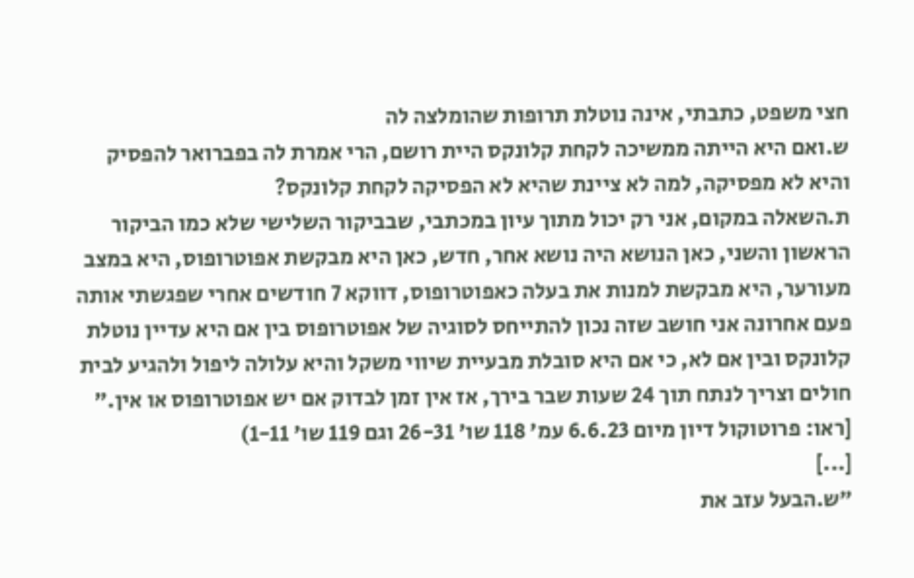חצי משפט, כתבתי, אינה נוטלת תרופות שהומלצה לה
ש.ואם היא הייתה ממשיכה לקחת קלונקס היית רושם, הרי אמרת לה בפברואר להפסיק והיא לא מפסיקה, למה לא ציינת שהיא לא הפסיקה לקחת קלונקס?
ת.השאלה במקום, אני רק יכול מתוך עיון במכתבי, שבביקור השלישי שלא כמו הביקור הראשון והשני, כאן הנושא היה נושא אחר, חדש, כאן היא מבקשת אפוטרופוס, היא במצב מעורער, היא מבקשת למנות את בעלה כאפוטרופוס, דווקא 7 חודשים אחרי שפגשתי אותה פעם אחרונה אני חושב שזה נכון להתייחס לסוגיה של אפוטרופוס בין אם היא עדיין נוטלת קלונקס ובין אם לא, כי אם היא סובלת מבעיית שיווי משקל והיא עלולה ליפול ולהגיע לבית חולים וצריך לנתח תוך 24 שעות שבר בירך, אז אין זמן לבדוק אם יש אפוטרופוס או אין."
[ראו: פרוטוקול דיון מיום 6.6.23 עמ' 118 שו' 26-31 וגם 119 שו' 1-11)
[...]
"ש.הבעל עזב את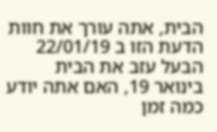הבית, אתה עורך את חוות הדעת הזו ב 22/01/19 הבעל עזב את הבית בינואר 19, האם אתה יודע כמה זמן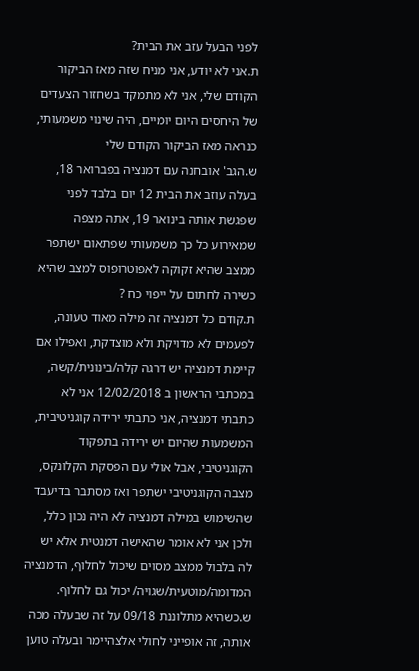לפני הבעל עזב את הבית?
ת.אני לא יודע, אני מניח שזה מאז הביקור הקודם שלי, אני לא מתמקד בשחזור הצעדים של היחסים היום יומיים, היה שינוי משמעותי, כנראה מאז הביקור הקודם שלי
ש.הגב' אובחנה עם דמנציה בפברואר 18, בעלה עוזב את הבית 12 יום בלבד לפני שפגשת אותה בינואר 19, אתה מצפה שמאירוע כל כך משמעותי שפתאום ישתפר ממצב שהיא זקוקה לאפוטרופוס למצב שהיא כשירה לחתום על ייפוי כח ?
ת.קודם כל דמנציה זה מילה מאוד טעונה, לפעמים לא מדויקת ולא מוצדקת, ואפילו אם קיימת דמנציה יש דרגה קלה/בינונית/קשה, במכתבי הראשון ב 12/02/2018 אני לא כתבתי דמנציה, אני כתבתי ירידה קוגניטיבית, המשמעות שהיום יש ירידה בתפקוד הקוגניטיבי, אבל אולי עם הפסקת הקלונקס, מצבה הקוגניטיבי ישתפר ואז מסתבר בדיעבד שהשימוש במילה דמנציה לא היה נכון כלל, ולכן אני לא אומר שהאישה דמנטית אלא יש לה בלבול ממצב מסוים שיכול לחלוף, הדמנציה המדומה/מוטעית/שגויה/ יכול גם לחלוף.
ש.כשהיא מתלוננת 09/18 על זה שבעלה מכה אותה, זה אופייני לחולי אלצהיימר ובעלה טוען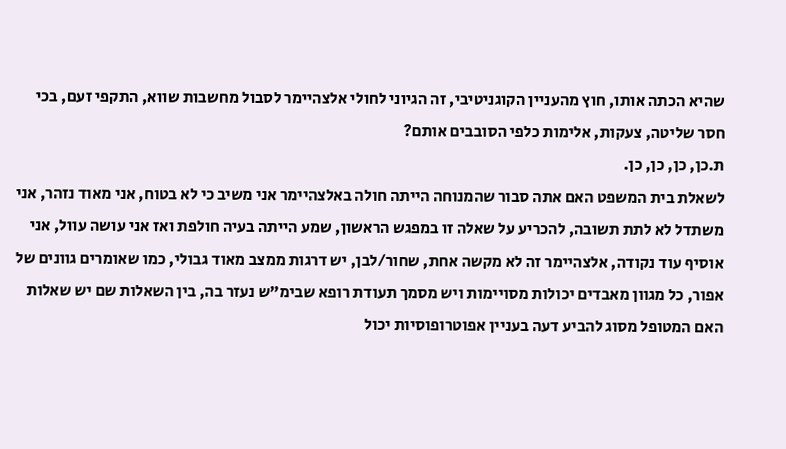שהיא הכתה אותו, חוץ מהעניין הקוגניטיבי, זה הגיוני לחולי אלצהיימר לסבול מחשבות שווא, התקפי זעם, בכי חסר שליטה, צעקות, אלימות כלפי הסובבים אותם?
ת.כן, כן, כן, כן.
לשאלת בית המשפט האם אתה סבור שהמנוחה הייתה חולה באלצהיימר אני משיב כי לא בטוח, אני מאוד נזהר, אני משתדל לא לתת תשובה, להכריע על שאלה זו במפגש הראשון, שמע הייתה בעיה חולפת ואז אני עושה עוול, אני אוסיף עוד נקודה, אלצהיימר זה לא מקשה אחת, שחור/לבן, יש דרגות ממצב מאוד גבולי, כמו שאומרים גוונים של אפור, כל מגוון מאבדים יכולות מסויימות ויש מסמך תעודת רופא שבימ"ש נעזר בה, בין השאלות שם יש שאלות האם המטופל מסוג להביע דעה בעניין אפוטרופוסיות יכול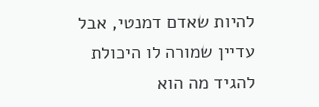להיות שאדם דמנטי, אבל עדיין שמורה לו היכולת להגיד מה הוא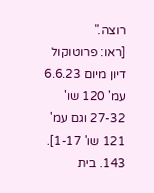רוצה."
[ראו: פרוטוקול דיון מיום 6.6.23 עמ' 120 שו' 27-32 וגם עמ' 121 שו' 1-17].
143. בית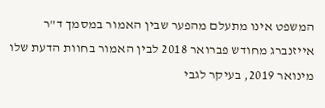המשפט אינו מתעלם מהפער שבין האמור במסמך ד"ר אייזנברג מחודש פברואר 2018 לבין האמור בחוות הדעת שלו מינואר 2019, בעיקר לגבי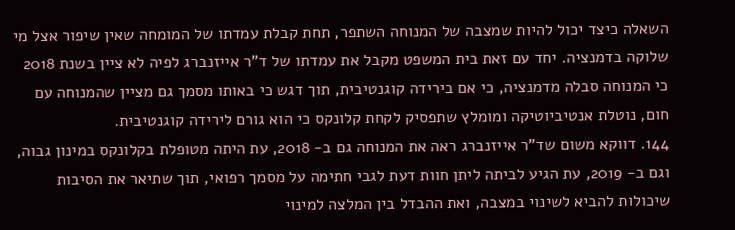השאלה כיצד יכול להיות שמצבה של המנוחה השתפר, תחת קבלת עמדתו של המומחה שאין שיפור אצל מי שלוקה בדמנציה. יחד עם זאת בית המשפט מקבל את עמדתו של ד"ר אייזנברג לפיה לא ציין בשנת 2018 כי המנוחה סבלה מדמנציה, כי אם בירידה קוגנטיבית, תוך דגש כי באותו מסמך גם מציין שהמנוחה עם חום, נוטלת אנטיביוטיקה ומומלץ שתפסיק לקחת קלונקס כי הוא גורם לירידה קוגנטיבית.
144. דווקא משום שד"ר אייזנברג ראה את המנוחה גם ב- 2018, עת היתה מטופלת בקלונקס במינון גבוה, וגם ב- 2019, עת הגיע לביתה ליתן חוות דעת לגבי חתימה על מסמך רפואי, תוך שתיאר את הסיבות שיכולות להביא לשינוי במצבה, ואת ההבדל בין המלצה למינוי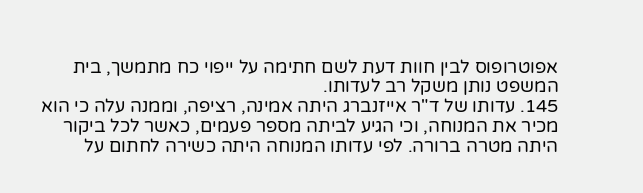אפוטרופוס לבין חוות דעת לשם חתימה על ייפוי כח מתמשך, בית המשפט נותן משקל רב לעדותו.
145. עדותו של ד"ר אייזנברג היתה אמינה, רציפה, וממנה עלה כי הוא מכיר את המנוחה, וכי הגיע לביתה מספר פעמים, כאשר לכל ביקור היתה מטרה ברורה. לפי עדותו המנוחה היתה כשירה לחתום על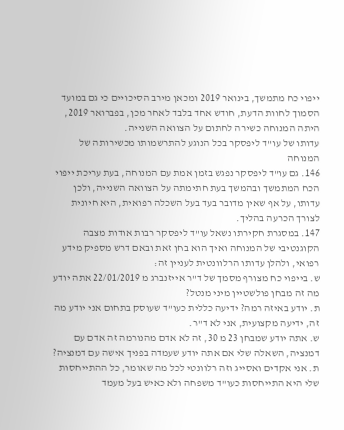ייפוי כח מתמשך, בינואר 2019 ומכאן מירב הסיכויים כי גם במועד הסמוך לחוות הדעת, חודש אחד בלבד לאחר מכן, בפברואר 2019, היתה המנוחה כשירה לחתום על הצוואה השנייה.
עדותו של עו"ד ליפסקר בכל הנוגע להתרשמותו מכשירותה של המנוחה
146. גם עו"ד ליפסקר נפגש בזמן אמת עם המנוחה, בעת עריכת ייפוי הכח המתמשך ובהמשך בעת חתימתה על הצוואה השנייה, ולכן עדותו, על אף שאין מדובר בעד בעל השכלה רפואית, היא חיונית לצורך הכרעה בהליך.
147. במסגרת חקירתו נשאל עו"ד ליפסקר רבות אודות מצבה הקוגנטיבי של המנוחה ואיך הוא בחן זאת ובאם דרש מספיק מידע רפואי, ולהלן עדותו הרלוונטית לעניין זה:
ש. בייפוי כח מצורף מסמך של ד"ר אייזנברג מ 22/01/2019 אתה יודע מה זה מבחן פולשטיין מיני מנטל?
ת. יודע באיזה רמה? ידיעה כללית כעו"ד שעוסק בתחום אני יודע מה זה, ידיעה מקצועית, אני לא ד"ר.
ש. אתה יודע שמבחן 23 מ 30, זה לא אדם מהנורמה זה אדם עם דמנציה, השאלה שלי אם אתה יודע שעמדה בפניך אישה עם דמנציה?
ת. אני אקדים ואסייג וזה רלוונטי לכל מה שאומר, כל ההתייחסות שלי היא התייחסות כעו"ד משפחה ולא כאיש בעל מעמד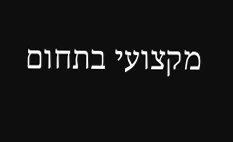מקצועי בתחום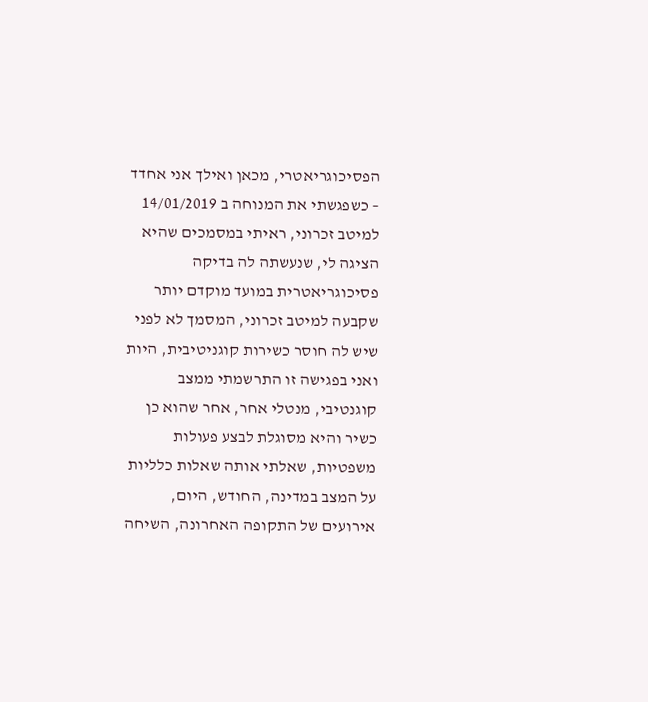הפסיכוגריאטרי, מכאן ואילך אני אחדד – כשפגשתי את המנוחה ב 14/01/2019 למיטב זכרוני, ראיתי במסמכים שהיא הציגה לי, שנעשתה לה בדיקה פסיכוגריאטרית במועד מוקדם יותר שקבעה למיטב זכרוני, המסמך לא לפני שיש לה חוסר כשירות קוגניטיבית, היות ואני בפגישה זו התרשמתי ממצב קוגנטיבי, מנטלי אחר, אחר שהוא כן כשיר והיא מסוגלת לבצע פעולות משפטיות, שאלתי אותה שאלות כלליות על המצב במדינה, החודש, היום, אירועים של התקופה האחרונה, השיחה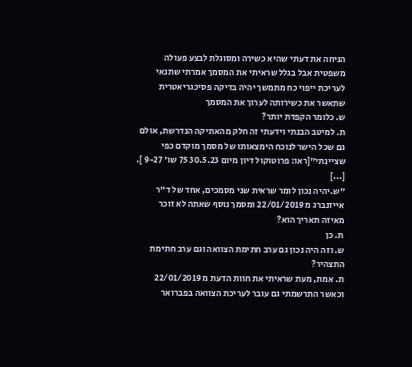הניחה את דעתי שהיא כשירה ומסוגלת לבצע פעולה משפטית אבל בגלל שראיתי את המסמך אמרתי שתנאי לעריכת ייפוי כח מתמשך יהיה בדיקה פסיכגריאטרית שתאשר את כשירותה לערוך את המסמך
ש. כלומר הקפדת יותר?
ת. למיטב הבנתי וידעתי זה חלק מהאתיקה הנדרשת, אולם גם שכל הישר לנוכח הימצאותו של מסמך מוקדם כפי שציינתי"[ראו: פרוטוקול דיון מיום 30.5.23 75 שו' 9-27 ].
[...]
"ש.יהיה נכון לומר שראית שני מסמכים, אחד של ד"ר אייזנברג מ 22/01/2019 ומסמך נוסף שאתה לא זוכר מאיזה תאריך הוא?
ת. כן
ש. וזה היה נכון גם ערב חתימת הצוואה וגם ערב חתימת התצהיר?
ת. אמת, מעת שראיתי את חוות הדעת מ 22/01/2019 וכאשר התרשמתי גם עובר לעריכת הצוואה בפברואר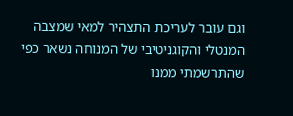וגם עובר לעריכת התצהיר למאי שמצבה המנטלי והקוגניטיבי של המנוחה נשאר כפי שהתרשמתי ממנו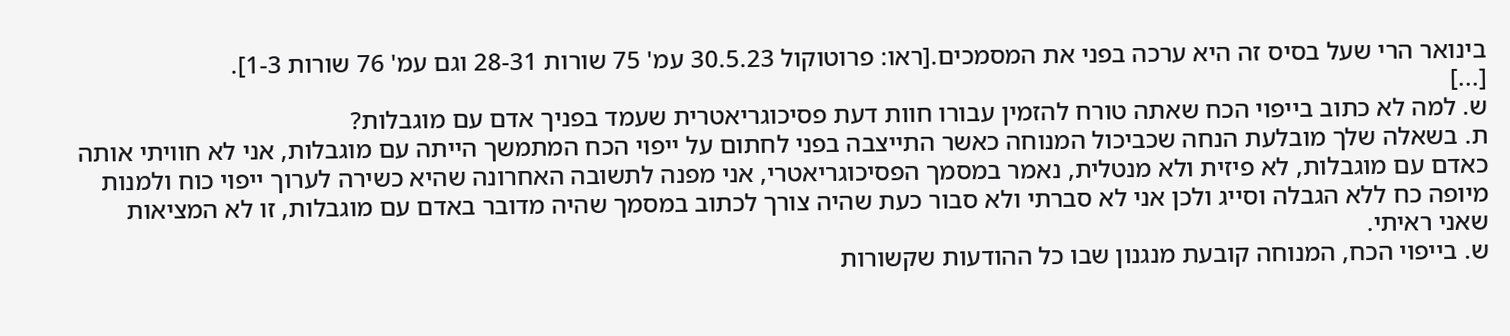בינואר הרי שעל בסיס זה היא ערכה בפני את המסמכים.[ראו: פרוטוקול 30.5.23 עמ' 75 שורות 28-31 וגם עמ' 76 שורות 1-3].
[...]
ש. למה לא כתוב בייפוי הכח שאתה טורח להזמין עבורו חוות דעת פסיכוגריאטרית שעמד בפניך אדם עם מוגבלות?
ת. בשאלה שלך מובלעת הנחה שכביכול המנוחה כאשר התייצבה בפני לחתום על ייפוי הכח המתמשך הייתה עם מוגבלות, אני לא חוויתי אותה כאדם עם מוגבלות, לא פיזית ולא מנטלית, נאמר במסמך הפסיכוגריאטרי, אני מפנה לתשובה האחרונה שהיא כשירה לערוך ייפוי כוח ולמנות מיופה כח ללא הגבלה וסייג ולכן אני לא סברתי ולא סבור כעת שהיה צורך לכתוב במסמך שהיה מדובר באדם עם מוגבלות, זו לא המציאות שאני ראיתי.
ש. בייפוי הכח, המנוחה קובעת מנגנון שבו כל ההודעות שקשורות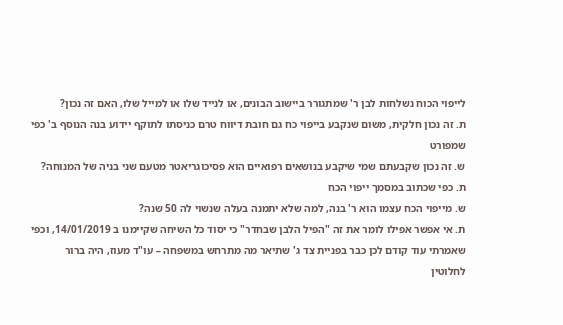לייפוי הכוח נשלחות לבן ר' שמתגורר ביישוב הבונים, או לנייד שלו או למייל שלו, האם זה נכון?
ת. זה נכון חלקית, משום שנקבע בייפוי כח גם חובת דיווח טרם כניסתו לתוקף יידוע בנה הנוסף ב' כפי שמפורט
ש. זה נכון שקבעתם שמי שיקבע בנושאים רפואיים הוא פסיכוגריאטר מטעם שני בניה של המנוחה?
ת. כפי שכתוב במסמך ייפוי הכח
ש. מייפוי הכח עצמו הוא ר' בנה, למה שלא יתמנה בעלה שנשוי לה 50 שנה?
ת. אי אפשר אפילו לומר את זה "הפיל הלבן שבחדר" כי יסוד כל השיחה שקיימנו ב 14/01/2019, וכפי שאמרתי עוד קודם לכן כבר בפניית צד ג' שתיאר מה מתרחש במשפחה – עו"ד מעוז, היה ברור לחלוטין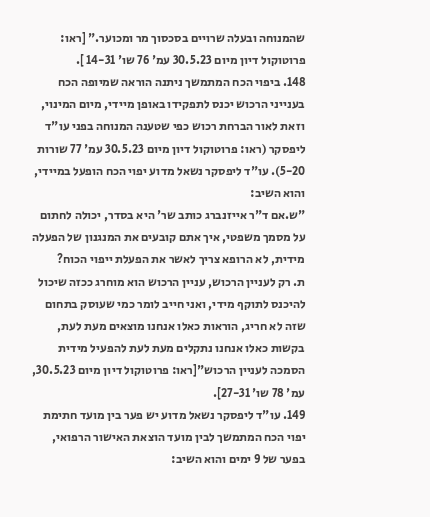שהמנוחה ובעלה שרויים בסכסוך מר ומכוער." [ראו: פרוטוקול דיון מיום 30.5.23 עמ' 76 שו' 14-31 ].
148. ביפוי הכח המתמשך ניתנה הוראה שמיופה הכח בענייני הרכוש יכנס לתפקידו באופן מיידי, מיום המינוי, וזאת לאור הברחת רכוש כפי שטענה המנוחה בפני עו"ד ליפסקר (ראו: פרוטוקול דיון מיום 30.5.23 עמ' 77 שורות 5-20). עו"ד ליפסקר נשאל מדוע יפוי הכח הופעל במיידי, והוא השיב:
"ש.אם ד"ר אייזנברג כותב שר' היא בסדר, יכולה לחתום על מסמך משפטי, איך אתם קובעים את המנגנון של הפעלה מידית, לא הרופא צריך לאשר את הפעלת ייפוי הכוח?
ת. רק לעניין הרכוש, עניין הרכוש הוא מוחרג ככזה שיכול להיכנס לתוקף מידי, ואני חייב לומר כמי שעוסק בתחום שזה לא חריג, הוראות כאלו אנחנו מוצאים מעת לעת, בקשות כאלו אנחנו נתקלים מעת לעת להפעיל מידית הסמכה לעניין הרכוש"[ראו: פרוטוקול דיון מיום 30.5.23, עמ' 78 שו' 27-31].
149. עו"ד ליפסקר נשאל מדוע יש פער בין מועד חתימת יפוי הכח המתמשך לבין מועד הוצאת האישור הרפואי, בפער של 9 ימים והוא השיב: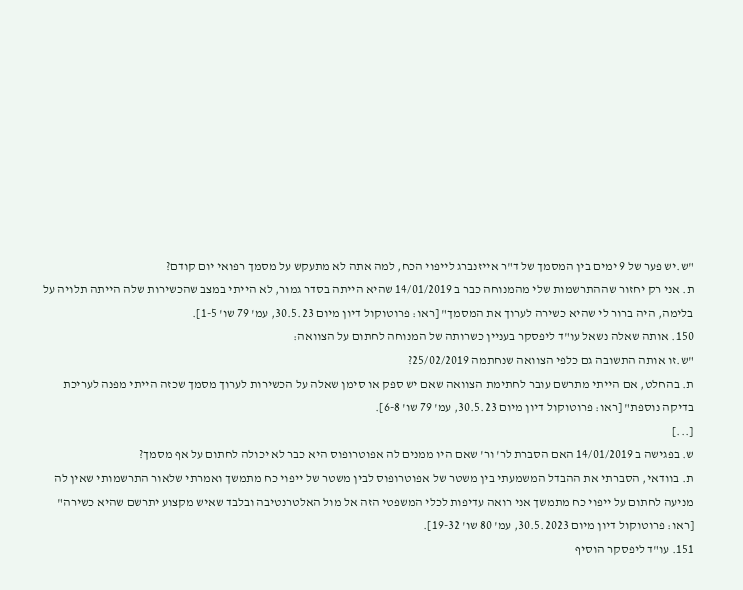"ש.יש פער של 9 ימים בין המסמך של ד"ר אייזנברג לייפוי הכח, למה אתה לא מתעקש על מסמך רפואי יום קודם?
ת. אני רק יחזור שההתרשמות שלי מהמנוחה כבר ב 14/01/2019 שהיא הייתה בסדר גמור, לא הייתי במצב שהכשירות שלה הייתה תלויה על בלימה, היה ברור לי שהיא כשירה לערוך את המסמך" [ראו: פרוטוקול דיון מיום 30.5.23, עמ' 79 שו' 1-5].
150. אותה שאלה נשאל עו"ד ליפסקר בעניין כשרותה של המנוחה לחתום על הצוואה:
"ש.זו אותה התשובה גם כלפי הצוואה שנחתמה 25/02/2019?
ת. בהחלט, אם הייתי מתרשם עובר לחתימת הצוואה שאם יש ספק או סימן שאלה על הכשירות לערוך מסמך שכזה הייתי מפנה לעריכת בדיקה נוספת" [ראו: פרוטוקול דיון מיום 30.5.23, עמ' 79 שו' 6-8].
[...]
ש. בפגישה ב 14/01/2019 האם הסברת לר' ור' שאם היו ממנים לה אפוטרופוס היא כבר לא יכולה לחתום על אף מסמך?
ת. בוודאי, הסברתי את ההבדל המשמעתי בין משטר של אפוטרופוס לבין משטר של ייפוי כח מתמשך ואמרתי שלאור התרשמותי שאין לה מניעה לחתום על ייפוי כח מתמשך אני רואה עדיפות לכלי המשפטי הזה אל מול האלטרנטיבה ובלבד שאיש מקצוע יתרשם שהיא כשירה" [ראו: פרוטוקול דיון מיום 30.5.2023, עמ' 80 שו' 19-32].
151. עו"ד ליפסקר הוסיף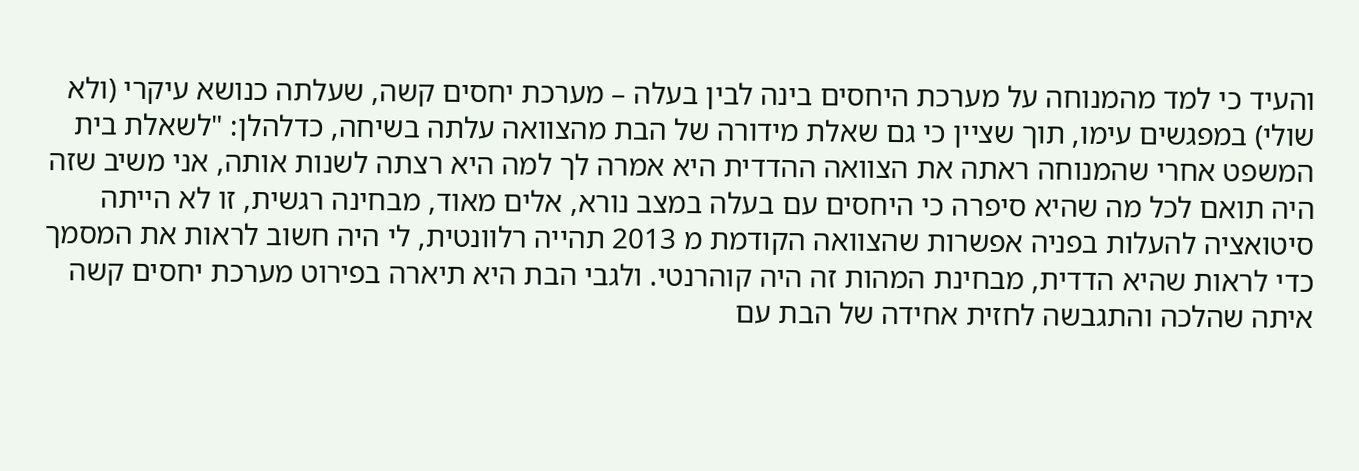והעיד כי למד מהמנוחה על מערכת היחסים בינה לבין בעלה – מערכת יחסים קשה, שעלתה כנושא עיקרי (ולא שולי) במפגשים עימו, תוך שציין כי גם שאלת מידורה של הבת מהצוואה עלתה בשיחה, כדלהלן: "לשאלת בית המשפט אחרי שהמנוחה ראתה את הצוואה ההדדית היא אמרה לך למה היא רצתה לשנות אותה, אני משיב שזה היה תואם לכל מה שהיא סיפרה כי היחסים עם בעלה במצב נורא, אלים מאוד, מבחינה רגשית, זו לא הייתה סיטואציה להעלות בפניה אפשרות שהצוואה הקודמת מ 2013 תהייה רלוונטית, לי היה חשוב לראות את המסמך כדי לראות שהיא הדדית, מבחינת המהות זה היה קוהרנטי. ולגבי הבת היא תיארה בפירוט מערכת יחסים קשה איתה שהלכה והתגבשה לחזית אחידה של הבת עם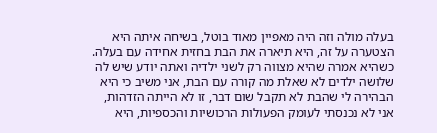בעלה מולה וזה היה מאפיין מאוד בוטל, בשיחה איתה היא הצטערה על זה, היא תיארה את הבת בחזית אחידה עם בעלה. כשהיא אמרה שהיא מצווה רק לשני ילדיה ואתה יודע שיש לה שלושה ילדים לא שאלת מה קורה עם הבת, אני משיב כי היא הבהירה לי שהבת לא תקבל שום דבר, זו לא הייתה הזדהות, אני לא נכנסתי לעומק הפעולות הרכושיות והכספיות, היא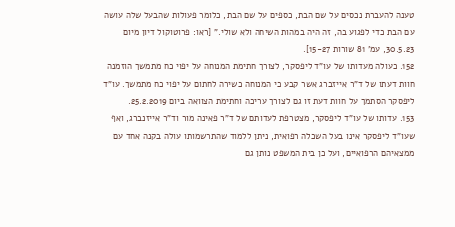טענה להעברת נכסים על שם הבת, כספים על שם הבת, כלומר פעולות שהבעל שלה עושה עם הבת כדי לפגוע בה, זה היה במהות השיחה ולא שולי." [ראו: פרוטוקול דיון מיום 30.5.23, עמ' 81 שורות 15-27].
152. כעולה מעדותו של עו"ד ליפסקר, לצורך חתימת המנוחה על יפוי כח מתמשך הוזמנה חוות דעתו של ד"ר אייזברג אשר קבע כי המנוחה כשירה לחתום על יפוי כח מתמשך. עו"ד ליפסקר הסתמך על חוות דעת זו גם לצורך עריכה וחתימת הצוואה ביום 25.2.2019.
153. עדותו של עו"ד ליפסקר, מצטרפת לעדותם של ד"ר פאינה מור וד"ר אייזנברג, ואף שעו"ד ליפסקר אינו בעל השכלה רפואית, ניתן ללמוד שהתרשמותו עולה בקנה אחד עם ממצאיהם הרפואיים, ועל כן בית המשפט נותן גם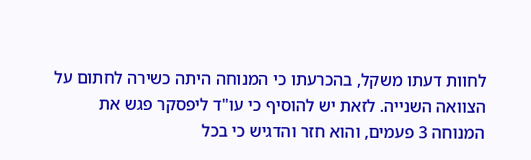לחוות דעתו משקל, בהכרעתו כי המנוחה היתה כשירה לחתום על הצוואה השנייה. לזאת יש להוסיף כי עו"ד ליפסקר פגש את המנוחה 3 פעמים, והוא חזר והדגיש כי בכל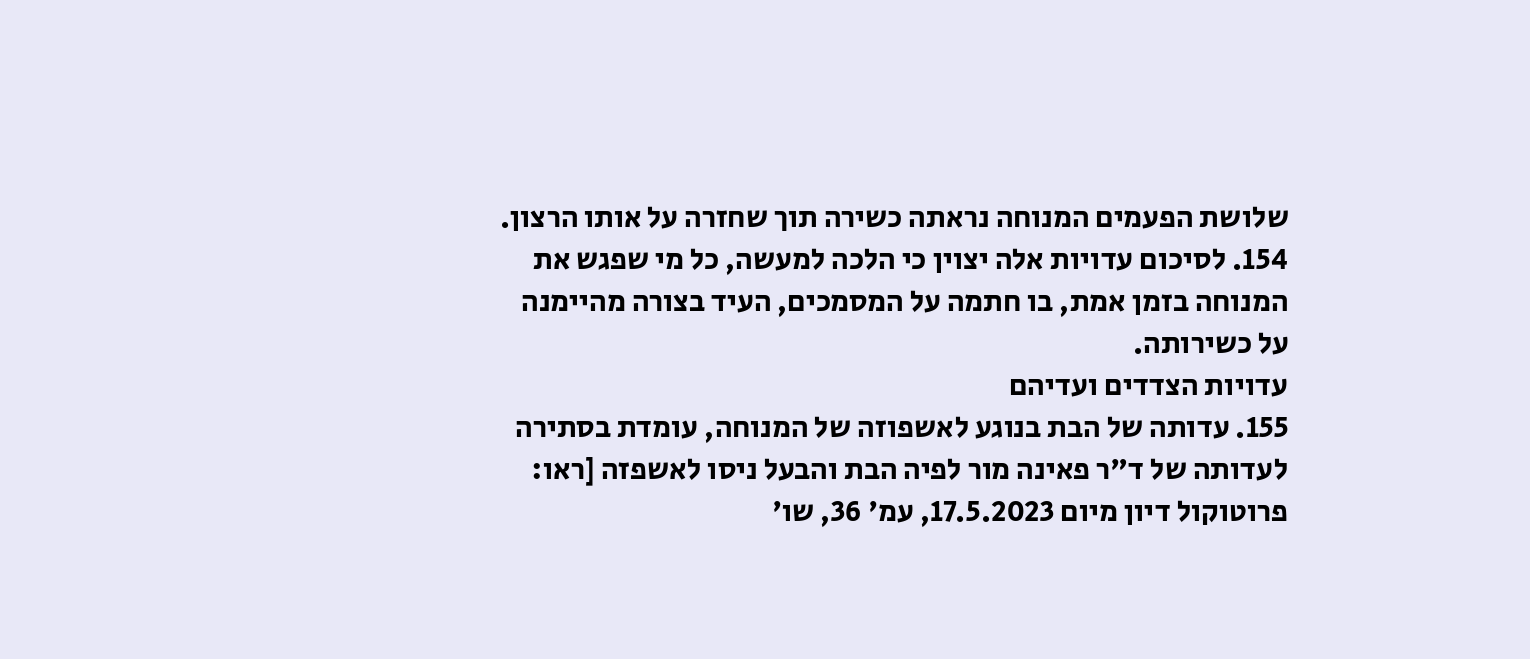שלושת הפעמים המנוחה נראתה כשירה תוך שחזרה על אותו הרצון.
154. לסיכום עדויות אלה יצוין כי הלכה למעשה, כל מי שפגש את המנוחה בזמן אמת, בו חתמה על המסמכים, העיד בצורה מהיימנה על כשירותה.
עדויות הצדדים ועדיהם
155. עדותה של הבת בנוגע לאשפוזה של המנוחה, עומדת בסתירה לעדותה של ד"ר פאינה מור לפיה הבת והבעל ניסו לאשפזה [ראו: פרוטוקול דיון מיום 17.5.2023, עמ' 36, שו'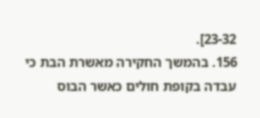23-32].
156. בהמשך החקירה מאשרת הבת כי עבדה בקופת חולים כאשר הבוס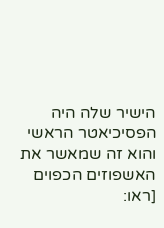הישיר שלה היה הפסיכיאטר הראשי והוא זה שמאשר את האשפוזים הכפוים [ראו: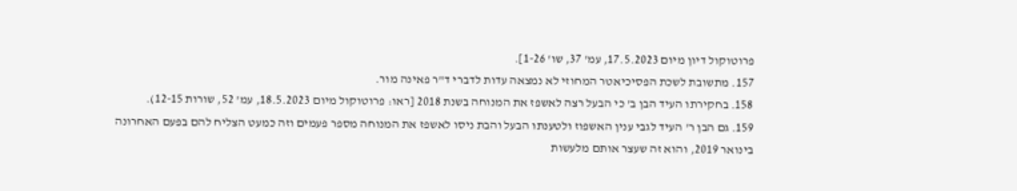פרוטוקול דיון מיום 17.5.2023, עמ' 37, שו' 1-26].
157. מתשובת לשכת הפסיכיאטר המחוזי לא נמצאה עדות לדברי ד"ר פאינה מור.
158. בחקירתו העיד הבן ב' כי הבעל רצה לאשפז את המנוחה בשנת 2018 [ראו: פרוטוקול מיום 18.5.2023, עמ' 52, שורות 12-15).
159. גם הבן ר' העיד לגבי ענין האשפוז ולטענתו הבעל והבת ניסו לאשפז את המנוחה מספר פעמים וזה כמעט הצליח להם בפעם האחרונה בינואר 2019, והוא זה שעצר אותם מלעשות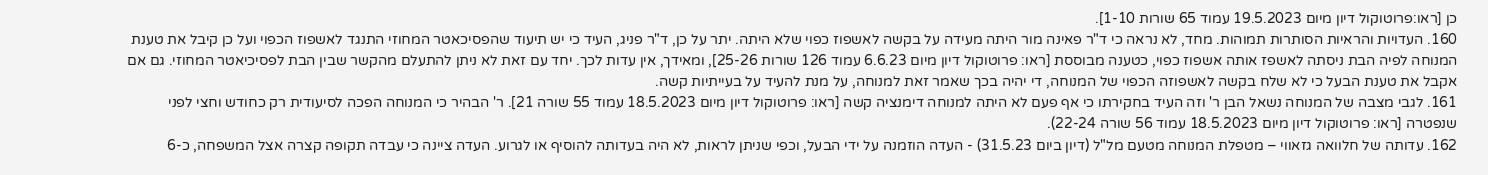כן [ראו:פרוטוקול דיון מיום 19.5.2023 עמוד 65 שורות 1-10].
160. העדויות והראיות הסותרות תמוהות. מחד, לא נראה כי ד"ר פאינה מור היתה מעידה על בקשה לאשפוז כפוי שלא היתה. יתר על כן, ד"ר פניג, העיד כי יש תיעוד שהפסיכאטר המחוזי התנגד לאשפוז הכפוי ועל כן קיבל את טענת המנוחה לפיה הבת ניסתה לאשפז אותה אשפוז כפוי, כטענה מבוססת [ראו: פרוטוקול דיון מיום 6.6.23 עמוד 126 שורות 25-26], ומאידך, אין עדות לכך. יחד עם זאת לא ניתן להתעלם מהקשר שבין הבת לפסיכיאטר המחוזי. גם אם אקבל את טענת הבעל כי לא שלח בקשה לאשפוזה הכפוי של המנוחה, די יהיה בכך שאמר זאת למנוחה, על מנת להעיד על בעייתיות קשה.
161. לגבי מצבה של המנוחה נשאל הבן ר' וזה העיד בחקירתו כי אף פעם לא היתה למנוחה דימנציה קשה [ראו: פרוטוקול דיון מיום 18.5.2023 עמוד 55 שורה 21]. ר' הבהיר כי המנוחה הפכה לסיעודית רק כחודש וחצי לפני שנפטרה [ראו: פרוטוקול דיון מיום 18.5.2023 עמוד 56 שורה 22-24).
162. עדותה של חלוואה גזאווי – מטפלת המנוחה מטעם מל"ל (דיון ביום 31.5.23) - העדה הוזמנה על ידי הבעל, וכפי שניתן לראות, לא היה בעדותה להוסיף או לגרוע. העדה ציינה כי עבדה תקופה קצרה אצל המשפחה, כ-6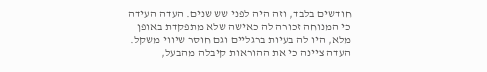חודשים בלבד, וזה היה לפני שש שנים. העדה העידה כי המנוחה זכורה לה כאישה שלא מתפקדת באופן מלא, היו לה בעיות ברגליים וגם חוסר שיווי משקל. העדה ציינה כי את ההוראות קיבלה מהבעל,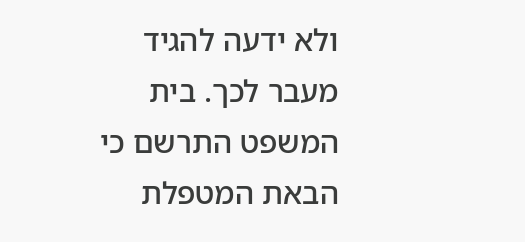ולא ידעה להגיד מעבר לכך. בית המשפט התרשם כי הבאת המטפלת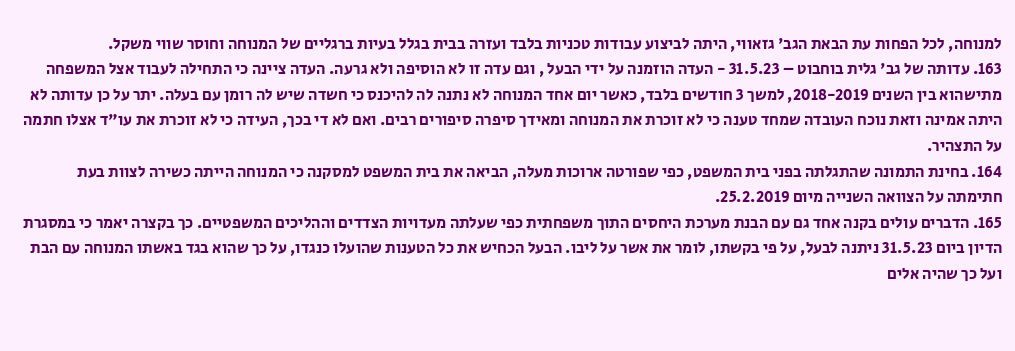למנוחה, לכל הפחות עת הבאת הגב' גזאווי, היתה לביצוע עבודות טכניות בלבד ועזרה בבית בגלל בעיות ברגליים של המנוחה וחוסר שווי משקל.
163. עדותה של גב' גלית בוחבוט – 31.5.23 - העדה הוזמנה על ידי הבעל , וגם עדה זו לא הוסיפה ולא גרעה. העדה ציינה כי התחילה לעבוד אצל המשפחה מתישהוא בין השנים 2018-2019, למשך 3 חודשים בלבד, כאשר יום אחד המנוחה לא נתנה לה להיכנס כי חשדה שיש לה רומן עם בעלה. יתר על כן עדותה לא היתה אמינה וזאת נוכח העובדה שמחד טענה כי לא זוכרת את המנוחה ומאידך סיפרה סיפורים רבים. ואם לא די בכך, העידה כי לא זוכרת את עו"ד אצלו חתמה על התצהיר.
164. בחינת התמונה שהתגלתה בפני בית המשפט, כפי שפורטה ארוכות מעלה, הביאה את בית המשפט למסקנה כי המנוחה הייתה כשירה לצוות בעת חתימתה על הצוואה השנייה מיום 25.2.2019.
165. הדברים עולים בקנה אחד גם עם הבנת מערכת היחסים התוך משפחתית כפי שעלתה מעדויות הצדדים וההליכים המשפטיים. כך בקצרה יאמר כי במסגרת הדיון ביום 31.5.23 ניתנה לבעל, על פי בקשתו, לומר את אשר על ליבו. הבעל הכחיש את כל הטענות שהועלו כנגדו, על כך שהוא בגד באשתו המנוחה עם הבת ועל כך שהיה אלים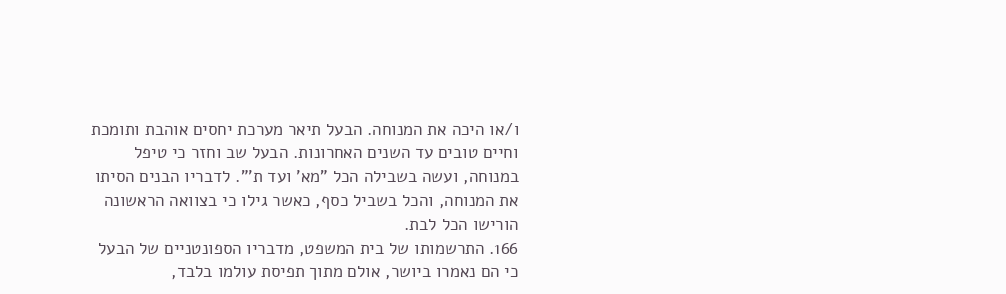ו/או היכה את המנוחה. הבעל תיאר מערכת יחסים אוהבת ותומכת וחיים טובים עד השנים האחרונות. הבעל שב וחזר כי טיפל במנוחה, ועשה בשבילה הכל "מא' ועד ת'". לדבריו הבנים הסיתו את המנוחה, והכל בשביל כסף, כאשר גילו כי בצוואה הראשונה הורישו הכל לבת.
166. התרשמותו של בית המשפט, מדבריו הספונטניים של הבעל כי הם נאמרו ביושר, אולם מתוך תפיסת עולמו בלבד,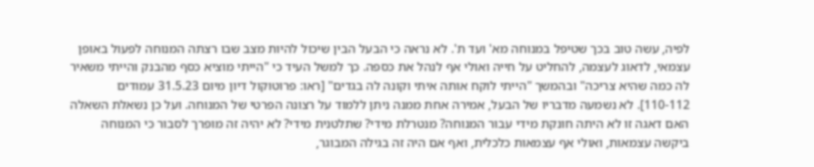לפיה, עשה טוב בכך שטיפל במנוחה מא' ועד ת'. לא נראה כי הבעל הבין שיכול להיות מצב שבו רצתה המנוחה לפעול באופן עצמאי, לדאוג לעצמה, להחליט על חייה ואולי אף לנהל את כספה. כך למשל העיד כי "הייתי מוציא כסף מהבנק והייתי משאיר לה כמה שהיא צריכה" ובהמשך "הייתי לוקח אותה איתי וקונה לה בגדים" [ראו: פרוטוקול דיון מיום 31.5.23 עמודים 110-112]. לא נשמעה מדבריו של הבעל, אמירה אחת ממנה ניתן ללמוד על רצונה הפרטי של המנוחה. ועל כן נשאלת השאלה האם דאגה זו לא היתה חונקת מידי עבור המנוחה? מנטרלת מידי? שתלטנית מידי? לא יהיה זה מופרך לסבור כי המנוחה ביקשה עצמאות, ואולי אף עצמאות כלכלית, ואף אם היה זה בגילה המבוגר,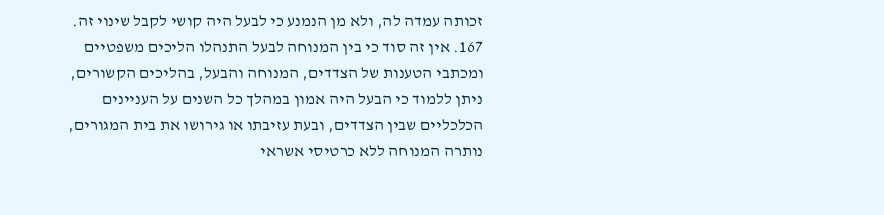זכותה עמדה לה, ולא מן הנמנע כי לבעל היה קושי לקבל שינוי זה.
167. אין זה סוד כי בין המנוחה לבעל התנהלו הליכים משפטיים ומכתבי הטענות של הצדדים, המנוחה והבעל, בהליכים הקשורים, ניתן ללמוד כי הבעל היה אמון במהלך כל השנים על העניינים הכלכליים שבין הצדדים, ובעת עזיבתו או גירושו את בית המגורים, נותרה המנוחה ללא כרטיסי אשראי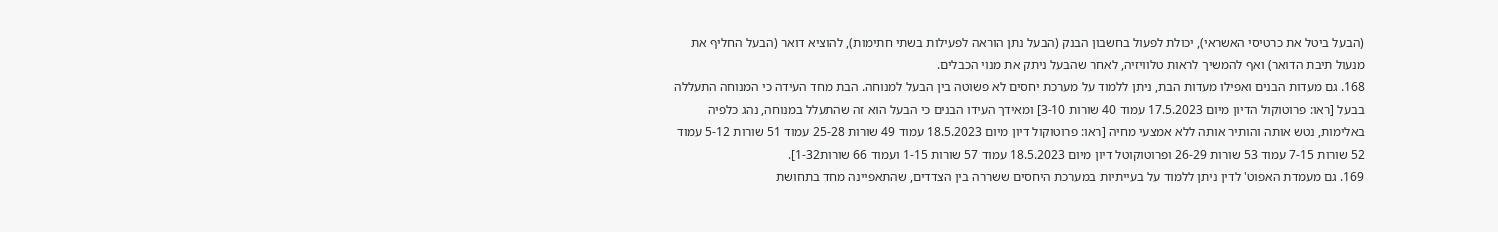(הבעל ביטל את כרטיסי האשראי), יכולת לפעול בחשבון הבנק (הבעל נתן הוראה לפעילות בשתי חתימות), להוציא דואר (הבעל החליף את מנעול תיבת הדואר) ואף להמשיך לראות טלוויזיה, לאחר שהבעל ניתק את מנוי הכבלים.
168. גם מעדות הבנים ואפילו מעדות הבת, ניתן ללמוד על מערכת יחסים לא פשוטה בין הבעל למנוחה. הבת מחד העידה כי המנוחה התעללה בבעל [ראו: פרוטוקול הדיון מיום 17.5.2023 עמוד 40 שורות 3-10] ומאידך העידו הבנים כי הבעל הוא זה שהתעלל במנוחה, נהג כלפיה באלימות, נטש אותה והותיר אותה ללא אמצעי מחיה [ראו: פרוטוקול דיון מיום 18.5.2023 עמוד 49 שורות 25-28 עמוד 51 שורות 5-12 עמוד 52 שורות 7-15 עמוד 53 שורות 26-29 ופרוטוקוטל דיון מיום 18.5.2023 עמוד 57 שורות 1-15 ועמוד 66 שורות1-32].
169. גם מעמדת האפוט' לדין ניתן ללמוד על בעייתיות במערכת היחסים ששררה בין הצדדים, שהתאפיינה מחד בתחושת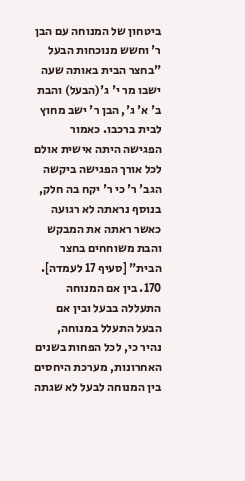ביטחון של המנוחה עם הבן ר' וחשש מנוכחות הבעל "בחצר הבית באותה שעה ישבו מר י' ג'(הבעל) והבת ב' א' ג', הבן ר' ישב מחוץ לבית ברכבו. כאמור הפגישה היתה אישית אולם לכל אורך הפגישה ביקשה הגב' ר' כי ר' יקח בה חלק, בנוסף נראתה לא רגועה כאשר ראתה את המבקש והבת משוחחים בחצר הבית" [סעיף 17 לעמדה].
170. בין אם המנוחה התעללה בבעל ובין אם הבעל התעלל במנוחה, נהיר כי, לכל הפחות בשנים האחרונות, מערכת היחסים בין המנוחה לבעל לא שגתה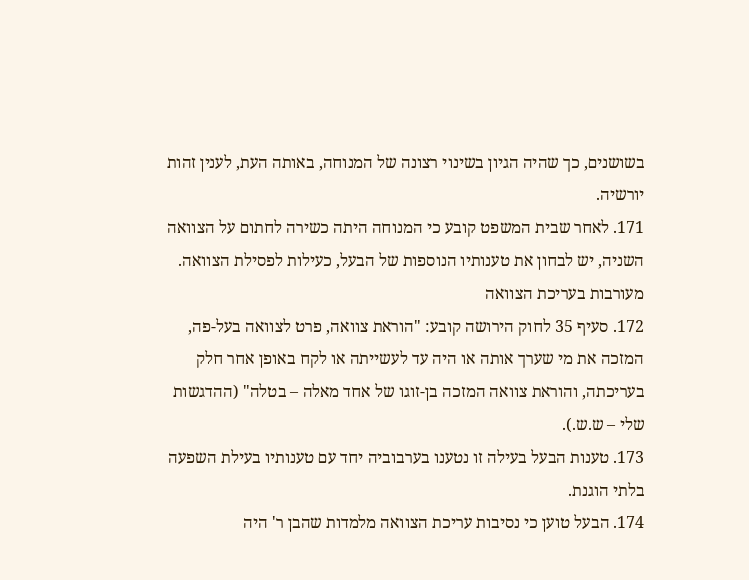בשושנים, כך שהיה הגיון בשינוי רצונה של המנוחה, באותה העת, לענין זהות יורשיה.
171. לאחר שבית המשפט קובע כי המנוחה היתה כשירה לחתום על הצוואה השניה, יש לבחון את טענותיו הנוספות של הבעל, כעילות לפסילת הצוואה.
מעורבות בעריכת הצוואה
172. סעיף 35 לחוק הירושה קובע: "הוראת צוואה, פרט לצוואה בעל-פה, המזכה את מי שערך אותה או היה עד לעשייתה או לקח באופן אחר חלק בעריכתה, והוראת צוואה המזכה בן-זוגו של אחד מאלה – בטלה" (ההדגשות שלי – ש.ש.).
173. טענות הבעל בעילה זו נטענו בערבוביה יחד עם טענותיו בעילת השפעה בלתי הוגנת.
174. הבעל טוען כי נסיבות עריכת הצוואה מלמדות שהבן ר' היה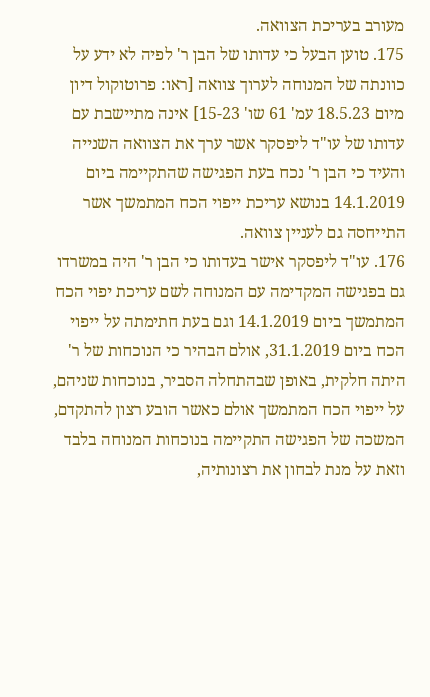מעורב בעריכת הצוואה.
175. טוען הבעל כי עדותו של הבן ר' לפיה לא ידע על כוונתה של המנוחה לערוך צוואה [ראו: פרוטוקול דיון מיום 18.5.23 עמ' 61 שו' 15-23] אינה מתיישבת עם עדותו של עו"ד ליפסקר אשר ערך את הצוואה השנייה והעיד כי הבן ר' נכח בעת הפגישה שהתקיימה ביום 14.1.2019 בנושא עריכת ייפוי הכח המתמשך אשר התייחסה גם לעניין צוואה.
176. עו"ד ליפסקר אישר בעדותו כי הבן ר' היה במשרדו גם בפגישה המקדימה עם המנוחה לשם עריכת יפוי הכח המתמשך ביום 14.1.2019 וגם בעת חתימתה על ייפוי הכח ביום 31.1.2019, אולם הבהיר כי הנוכחות של ר' היתה חלקית, באופן שבהתחלה הסביר, בנוכחות שניהם, על ייפוי הכח המתמשך אולם כאשר הובע רצון להתקדם, המשכה של הפגישה התקיימה בנוכחות המנוחה בלבד וזאת על מנת לבחון את רצונותיה,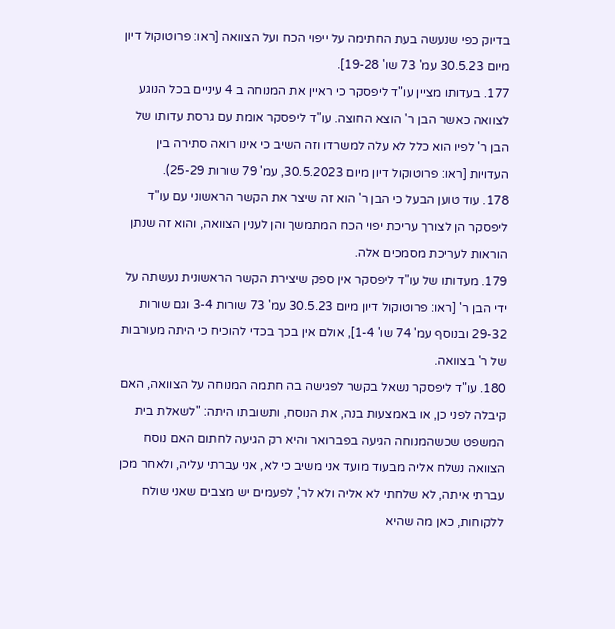בדיוק כפי שנעשה בעת החתימה על ייפוי הכח ועל הצוואה [ראו: פרוטוקול דיון מיום 30.5.23 עמ' 73 שו' 19-28].
177. בעדותו מציין עו"ד ליפסקר כי ראיין את המנוחה ב 4 עיניים בכל הנוגע לצוואה כאשר הבן ר' הוצא החוצה. עו"ד ליפסקר אומת עם גרסת עדותו של הבן ר' לפיו הוא כלל לא עלה למשרדו וזה השיב כי אינו רואה סתירה בין העדויות [ראו: פרוטוקול דיון מיום 30.5.2023, עמ' 79 שורות 25-29).
178. עוד טוען הבעל כי הבן ר' הוא זה שיצר את הקשר הראשוני עם עו"ד ליפסקר הן לצורך עריכת יפוי הכח המתמשך והן לענין הצוואה, והוא זה שנתן הוראות לעריכת מסמכים אלה.
179. מעדותו של עו"ד ליפסקר אין ספק שיצירת הקשר הראשונית נעשתה על ידי הבן ר' [ראו: פרוטוקול דיון מיום 30.5.23 עמ' 73 שורות 3-4 וגם שורות 29-32 ובנוסף עמ' 74 שו' 1-4], אולם אין בכך בכדי להוכיח כי היתה מעורבות של ר' בצוואה.
180. עו"ד ליפסקר נשאל בקשר לפגישה בה חתמה המנוחה על הצוואה, האם קיבלה לפני כן, או באמצעות בנה, את הנוסח, ותשובתו היתה: "לשאלת בית המשפט שכשהמנוחה הגיעה בפברואר והיא רק הגיעה לחתום האם נוסח הצוואה נשלח אליה מבעוד מועד אני משיב כי לא, אני עברתי עליה, ולאחר מכן עברתי איתה, לא שלחתי לא אליה ולא לר', לפעמים יש מצבים שאני שולח ללקוחות, כאן מה שהיא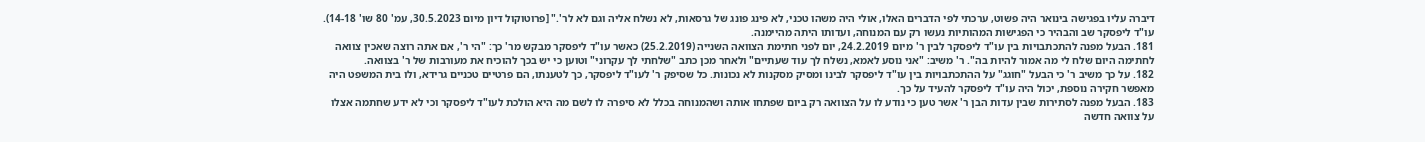דיברה עליו בפגישה בינואר היה פשוט, ערכתי לפי הדברים האלו, אולי היה משהו טכני, לא פינג פונג של גרסאות, לא נשלח אליה וגם לא לר'." [פרוטוקול דיון מיום 30.5.2023, עמ' 80 שו' 14-18). עו"ד ליפסקר שב והבהיר כי הפגישות המהותיות נעשו רק עם המנוחה, ועדותו היתה מהיימנה.
181. הבעל מפנה להתכתבויות בין עו"ד ליפסקר לבין ר' מיום 24.2.2019, יום לפני חתימת הצוואה השנייה (25.2.2019) כאשר עו"ד ליפסקר מבקש מר' כך: "הי ר', אם אתה רוצה שאכין צוואה לחתימה היום שלח לי מה אמור להיות בה". ר' משיב: "אני נוסע לאמא, נשלח לך עוד שעתיים" ולאחר מכן כתב "שלחתי לך עקרוני" וטוען כי יש בכך להוכיח את מעורבות של ר' בצוואה.
182. על כך משיב ר' כי הבעל "חוגג" על ההתכתבויות בין עו"ד ליפסקר לבינו ומסיק מסקנות לא נכונות. כל שסיפק ר' לעו"ד ליפסקר, כך לטענתו, הם פרטיים טכניים גרידא, ולו בית המשפט היה מאפשר חקירה נוספת, יכול היה עו"ד ליפסקר להעיד על כך.
183. הבעל מפנה לסתירות שבין עדות הבן ר' אשר טען כי נודע לו על הצוואה רק ביום שפתחו אותה ושהמנוחה בכלל לא סיפרה לו לשם מה היא הולכת לעו"ד ליפסקר וכי לא ידע שחתמה אצלו על צוואה חדשה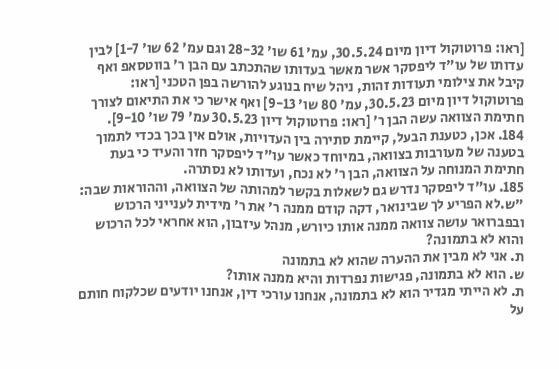[ראו: פרוטוקול דיון מיום 30.5.24, עמ' 61 שו' 28-32 וגם עמ' 62 שו' 1-7] לבין עדותו של עו"ד ליפסקר אשר מאשר בעדותו שהתכתב עם הבן ר' בווטסאפ ואף קיבל את צילומי תעודות זהות, ניהל שיח בנוגע להורשה בפן הטכני [ראו: פרוטוקול דיון מיום 30.5.23, עמ' 80 שו' 9-13] ואף אישר כי את התיאום לצורך חתימת הצוואה עשה הבן ר' [ראו: פרוטוקול דיון 30.5.23 עמ' 79 שו' 9-10].
184. אכן, כטענת הבעל, קיימת סתירה בין העדויות, אולם אין בכך בכדי לתמוך בטענה של מעורבות בצוואה, במיוחד כאשר עו"ד ליפסקר חזר והעיד כי בעת חתימת המנוחה על הצוואה, הבן ר' לא נכח, ועדותו לא נסתרה.
185. עו"ד ליפסקר נדרש גם לשאלות בקשר למהותה של הצוואה, וההוראות שבה:
"ש.לא הפריע לך שבינואר, דקה קודם ממנה ר' את ר' מידית לענייני הרכוש ובפברואר עושה צוואה ממנה אותו כיורש, מנהל עיזבון, הוא אחראי לכל הרכוש והוא לא בתמונה?
ת. אני לא מבין את ההערה שהוא לא בתמונה
ש. הוא לא בתמונה, פגישות נפרדות והיא ממנה אותו?
ת. לא הייתי מגדיר הוא לא בתמונה, אנחנו עורכי דין, אנחנו יודעים שכלקוח חותם על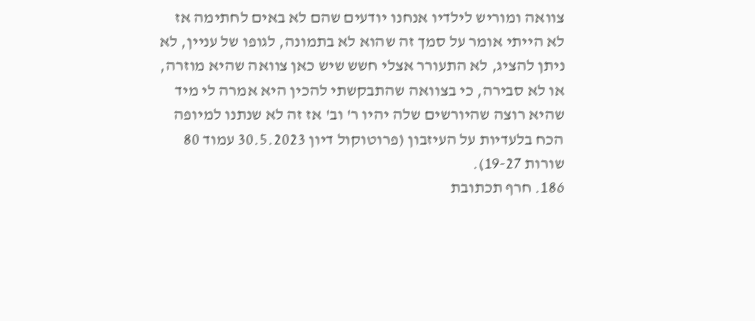צוואה ומוריש לילדיו אנחנו יודעים שהם לא באים לחתימה אז לא הייתי אומר על סמך זה שהוא לא בתמונה, לגופו של עניין, לא ניתן להציג, לא התעורר אצלי חשש שיש כאן צוואה שהיא מוזרה, או לא סבירה, כי בצוואה שהתבקשתי להכין היא אמרה לי מיד שהיא רוצה שהיורשים שלה יהיו ר' וב' אז זה לא שנתנו למיופה הכח בלעדיות על העיזבון (פרוטוקול דיון 30.5.2023 עמוד 80 שורות 19-27).
186. חרף תכתובת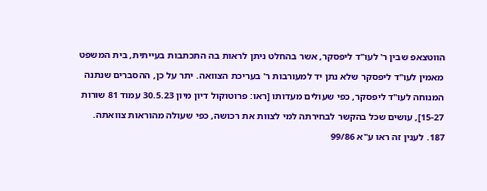הווטצאפ שבין ר' לעו"ד ליפסקר, אשר בהחלט ניתן לראות בה התכתבות בעייתית, בית המשפט מאמין לעו"ד ליפסקר שלא נתן יד למעורבות ר' בעריכת הצוואה. יתר על כן, ההסברים שנתנה המנוחה לעו"ד ליפסקר, כפי שעולים מעדותו [ראו: פרוטוקול דיון מיון 30.5.23 עמוד 81 שורות 15-27], עושים שכל בהקשר לבחירתה למי לצוות את רכושה, כפי שעולה מהוראות צוואתה.
187. לענין זה ראו ע"א 99/86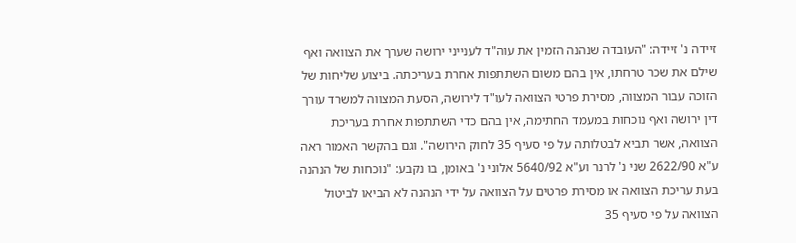זיידה נ' זיידה: "העובדה שנהנה הזמין את עוה"ד לענייני ירושה שערך את הצוואה ואף שילם את שכר טרחתו, אין בהם משום השתתפות אחרת בעריכתה. ביצוע שליחות של הזוכה עבור המצווה, מסירת פרטי הצוואה לעו"ד לירושה, הסעת המצווה למשרד עורך דין ירושה ואף נוכחות במעמד החתימה, אין בהם כדי השתתפות אחרת בעריכת הצוואה, אשר תביא לבטלותה על פי סעיף 35 לחוק הירושה". וגם בהקשר האמור ראה ע"א 2622/90 שני נ' לרנר וע"א 5640/92 אלוני נ' באומן, בו נקבע: "נוכחות של הנהנה בעת עריכת הצוואה או מסירת פרטים על הצוואה על ידי הנהנה לא הביאו לביטול הצוואה על פי סעיף 35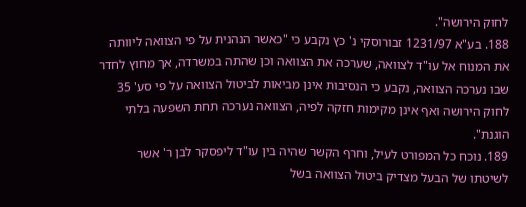לחוק הירושה".
188. בע"א 1231/97 זבורוסקי נ' כץ נקבע כי "כאשר הנהנית על פי הצוואה ליוותה את המנוח אל עו"ד לצוואה, שערכה את הצוואה וכן שהתה במשרדה, אך מחוץ לחדר שבו נערכה הצוואה, נקבע כי הנסיבות אינן מביאות לביטול הצוואה על פי סע' 35 לחוק הירושה ואף אינן מקימות חזקה לפיה, הצוואה נערכה תחת השפעה בלתי הוגנת".
189. נוכח כל המפורט לעיל, וחרף הקשר שהיה בין עו"ד ליפסקר לבן ר' אשר לשיטתו של הבעל מצדיק ביטול הצוואה בשל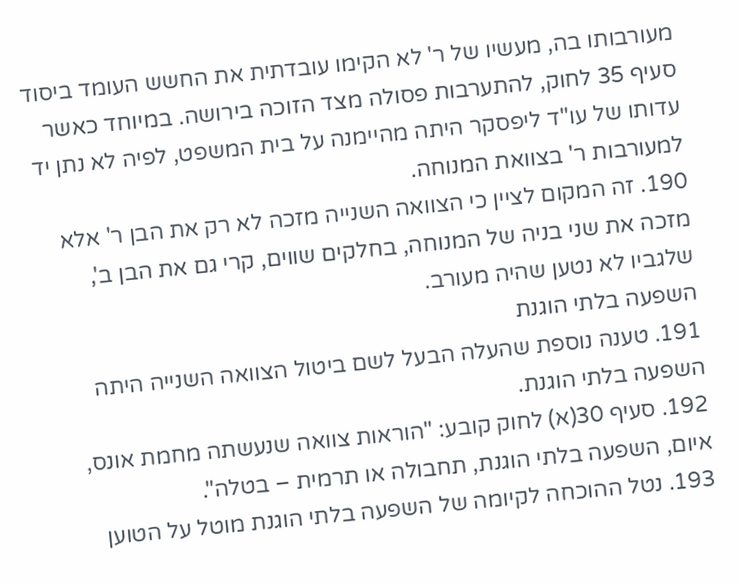מעורבותו בה, מעשיו של ר' לא הקימו עובדתית את החשש העומד ביסוד סעיף 35 לחוק, להתערבות פסולה מצד הזוכה בירושה. במיוחד כאשר עדותו של עו"ד ליפסקר היתה מהיימנה על בית המשפט, לפיה לא נתן יד למעורבות ר' בצוואת המנוחה.
190. זה המקום לציין כי הצוואה השנייה מזכה לא רק את הבן ר' אלא מזכה את שני בניה של המנוחה, בחלקים שווים, קרי גם את הבן ב', שלגביו לא נטען שהיה מעורב.
השפעה בלתי הוגנת
191. טענה נוספת שהעלה הבעל לשם ביטול הצוואה השנייה היתה השפעה בלתי הוגנת.
192. סעיף 30(א) לחוק קובע: "הוראות צוואה שנעשתה מחמת אונס, איום, השפעה בלתי הוגנת, תחבולה או תרמית – בטלה".
193. נטל ההוכחה לקיומה של השפעה בלתי הוגנת מוטל על הטוען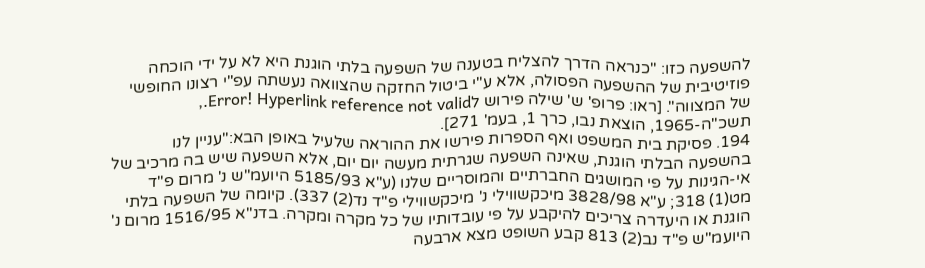להשפעה כזו: "כנראה הדרך להצליח בטענה של השפעה בלתי הוגנת היא לא על ידי הוכחה פוזיטיבית של ההשפעה הפסולה, אלא ע"י ביטול החזקה שהצוואה נעשתה עפ"י רצונו החופשי של המצווה". [ראו: פרופ' ש' שילה פירוש לError! Hyperlink reference not valid., תשכ"ה-1965, הוצאת נבו, כרך 1, בעמ' 271].
194. פסיקת בית המשפט ואף הספרות פירשו את ההוראה שלעיל באופן הבא:"עניין לנו בהשפעה הבלתי הוגנת, שאינה השפעה שגרתית מעשה יום יום, אלא השפעה שיש בה מרכיב של אי-הגינות על פי המושגים החברתיים והמוסריים שלנו (ע"א 5185/93 היועמ"ש נ' מרום פ"ד מט(1) 318; ע"א 3828/98 מיכקשווילי נ' מיכקשווילי פ"ד נד(2) 337). קיומה של השפעה בלתי הוגנת או היעדרה צריכים להיקבע על פי עובדותיו של כל מקרה ומקרה. בדנ"א 1516/95 מרום נ' היועמ"ש פ"ד נב(2) 813 קבע השופט מצא ארבעה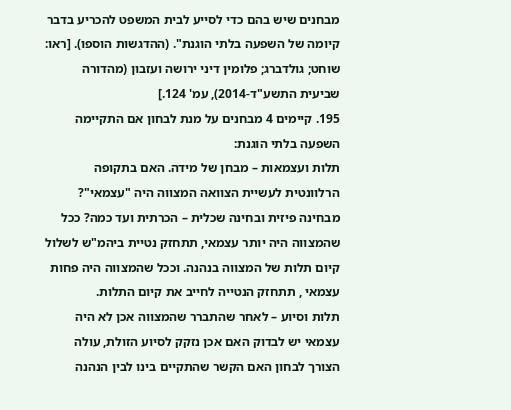מבחנים שיש בהם כדי לסייע לבית המשפט להכריע בדבר קיומה של השפעה בלתי הוגנת". (ההדגשות הוספו). [ראו: שוחט; גולדברג; פלומין דיני ירושה ועזבון (מהדורה שביעית התשע"ד-2014), עמ' 124.]
195. קיימים 4 מבחנים על מנת לבחון אם התקיימה השפעה בלתי הוגנת:
תלות ועצמאות – מבחן של מידה. האם בתקופה הרלוונטית לעשיית הצוואה המצווה היה "עצמאי"? מבחינה פיזית ובחינה שכלית – הכרתית ועד כמה? ככל שהמצווה היה יותר עצמאי, תתחזק נטיית ביהמ"ש לשלול קיום תלות של המצווה בנהנה. וככל שהמצווה היה פחות עצמאי , תתחזק הנטייה לחייב את קיום התלות.
תלות וסיוע – לאחר שהתברר שהמצווה אכן לא היה עצמאי יש לבדוק האם אכן נזקק לסיוע הזולת, עולה הצורך לבחון האם הקשר שהתקיים בינו לבין הנהנה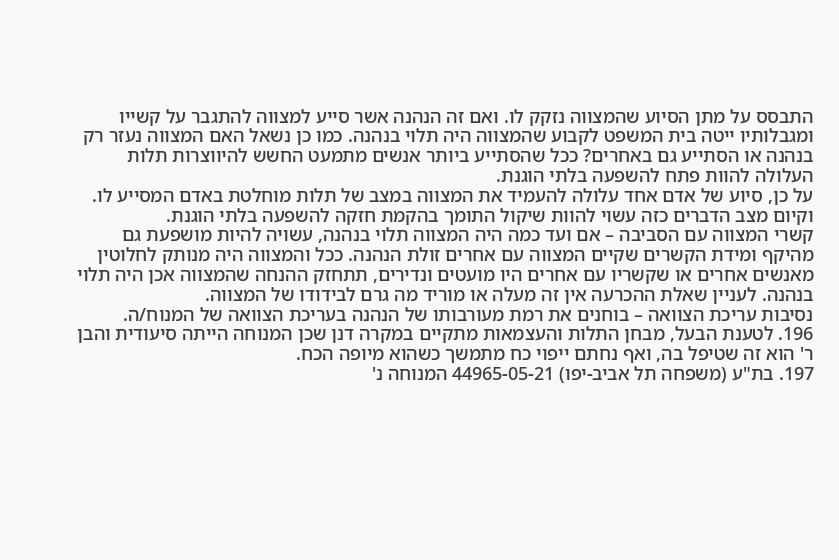התבסס על מתן הסיוע שהמצווה נזקק לו. ואם זה הנהנה אשר סייע למצווה להתגבר על קשייו ומגבלותיו ייטה בית המשפט לקבוע שהמצווה היה תלוי בנהנה. כמו כן נשאל האם המצווה נעזר רק בנהנה או הסתייע גם באחרים? ככל שהסתייע ביותר אנשים מתמעט החשש להיווצרות תלות העלולה להוות פתח להשפעה בלתי הוגנת.
על כן, סיוע של אדם אחד עלולה להעמיד את המצווה במצב של תלות מוחלטת באדם המסייע לו. וקיום מצב הדברים כזה עשוי להוות שיקול התומך בהקמת חזקה להשפעה בלתי הוגנת.
קשרי המצווה עם הסביבה – אם ועד כמה היה המצווה תלוי בנהנה, עשויה להיות מושפעת גם מהיקף ומידת הקשרים שקיים המצווה עם אחרים זולת הנהנה. ככל והמצווה היה מנותק לחלוטין מאנשים אחרים או שקשריו עם אחרים היו מועטים ונדירים, תתחזק ההנחה שהמצווה אכן היה תלוי בנהנה. לעניין שאלת ההכרעה אין זה מעלה או מוריד מה גרם לבידודו של המצווה.
נסיבות עריכת הצוואה – בוחנים את רמת מעורבותו של הנהנה בעריכת הצוואה של המנוח/ה.
196. לטענת הבעל, מבחן התלות והעצמאות מתקיים במקרה דנן שכן המנוחה הייתה סיעודית והבן ר' הוא זה שטיפל בה, ואף נחתם ייפוי כח מתמשך כשהוא מיופה הכח.
197. בת"ע (משפחה תל אביב-יפו) 44965-05-21 המנוחה נ'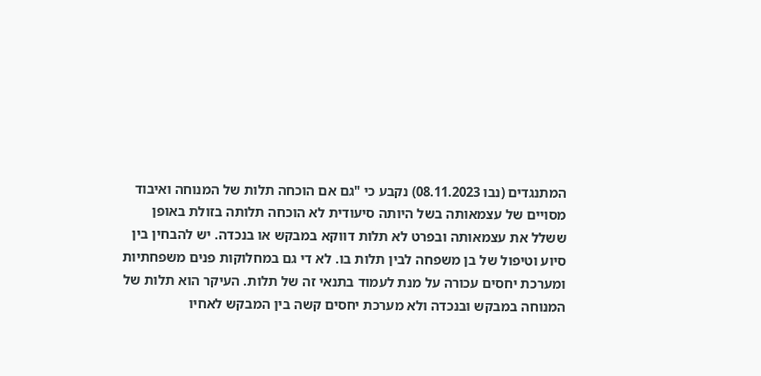המתנגדים (נבו 08.11.2023) נקבע כי "גם אם הוכחה תלות של המנוחה ואיבוד מסויים של עצמאותה בשל היותה סיעודית לא הוכחה תלותה בזולת באופן ששלל את עצמאותה ובפרט לא תלות דווקא במבקש או בנכדה. יש להבחין בין סיוע וטיפול של בן משפחה לבין תלות בו. לא די גם במחלוקות פנים משפחתיות ומערכת יחסים עכורה על מנת לעמוד בתנאי זה של תלות. העיקר הוא תלות של המנוחה במבקש ובנכדה ולא מערכת יחסים קשה בין המבקש לאחיו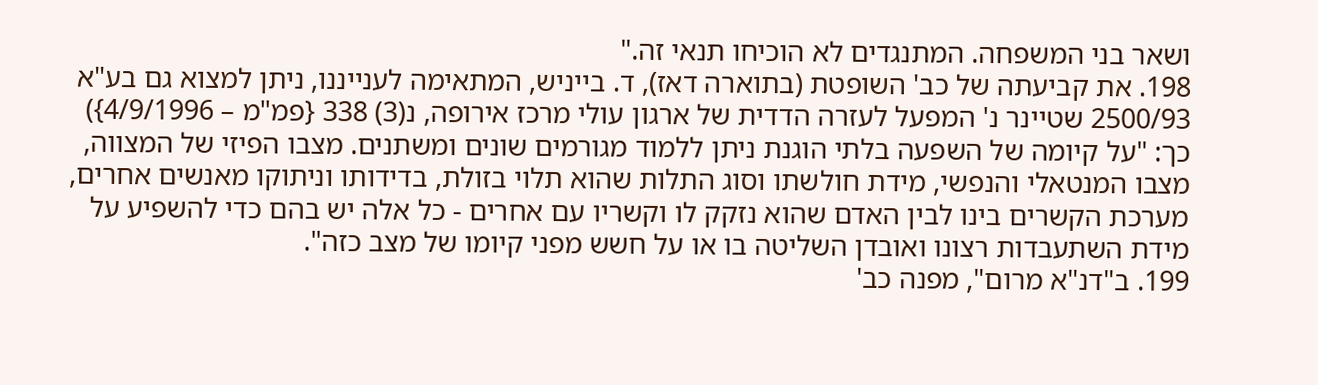ושאר בני המשפחה. המתנגדים לא הוכיחו תנאי זה."
198. את קביעתה של כב' השופטת (בתוארה דאז), ד. בייניש, המתאימה לענייננו, ניתן למצוא גם בע"א 2500/93 שטיינר נ' המפעל לעזרה הדדית של ארגון עולי מרכז אירופה, נ(3) 338 {פמ"מ – 4/9/1996}) כך: "על קיומה של השפעה בלתי הוגנת ניתן ללמוד מגורמים שונים ומשתנים. מצבו הפיזי של המצווה, מצבו המנטאלי והנפשי, מידת חולשתו וסוג התלות שהוא תלוי בזולת, בדידותו וניתוקו מאנשים אחרים, מערכת הקשרים בינו לבין האדם שהוא נזקק לו וקשריו עם אחרים - כל אלה יש בהם כדי להשפיע על מידת השתעבדות רצונו ואובדן השליטה בו או על חשש מפני קיומו של מצב כזה".
199. ב"דנ"א מרום", מפנה כב'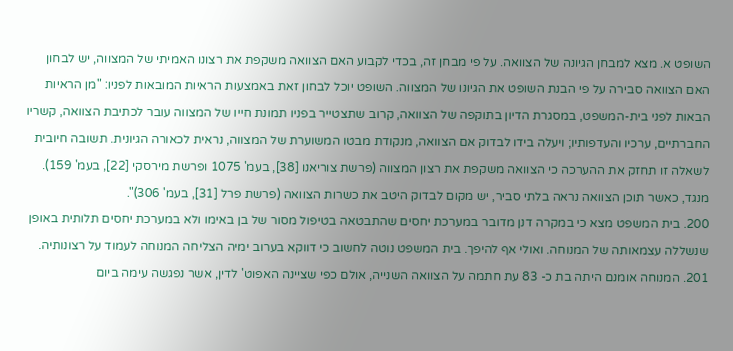השופט א. מצא למבחן הגיונה של הצוואה. על פי מבחן זה, בכדי לקבוע האם הצוואה משקפת את רצונו האמיתי של המצווה, יש לבחון האם הצוואה סבירה על פי הבנת השופט את הגיונו של המצווה. השופט יוכל לבחון זאת באמצעות הראיות המובאות לפניו: "מן הראיות הבאות לפני בית-המשפט, במסגרת הדיון בתוקפה של הצוואה, קרוב שתצטייר בפניו תמונת חייו של המצווה עובר לכתיבת הצוואה, קשריו החברתיים, ערכיו והעדפותיו; ויעלה בידו לבדוק אם הצוואה, מנקודת מבטו המשוערת של המצווה, נראית לכאורה הגיונית. תשובה חיובית לשאלה זו תחזק את ההערכה כי הצוואה משקפת את רצון המצווה (פרשת צוריאנו [38], בעמ' 1075 ופרשת מירסקי [22], בעמ' 159). מנגד, כאשר תוכן הצוואה נראה בלתי סביר, יש מקום לבדוק היטב את כשרות הצוואה (פרשת פרל [31], בעמ' 306)".
200. בית המשפט מצא כי במקרה דנן מדובר במערכת יחסים שהתבטאה בטיפול מסור של בן באימו ולא במערכת יחסים תלותית באופן שנשללה עצמאותה של המנוחה. ואולי אף להיפך. בית המשפט נוטה לחשוב כי דווקא בערוב ימיה הצליחה המנוחה לעמוד על רצונותיה.
201. המנוחה אומנם היתה בת כ- 83 עת חתמה על הצוואה השנייה, אולם כפי שציינה האפוט' לדין, אשר נפגשה עימה ביום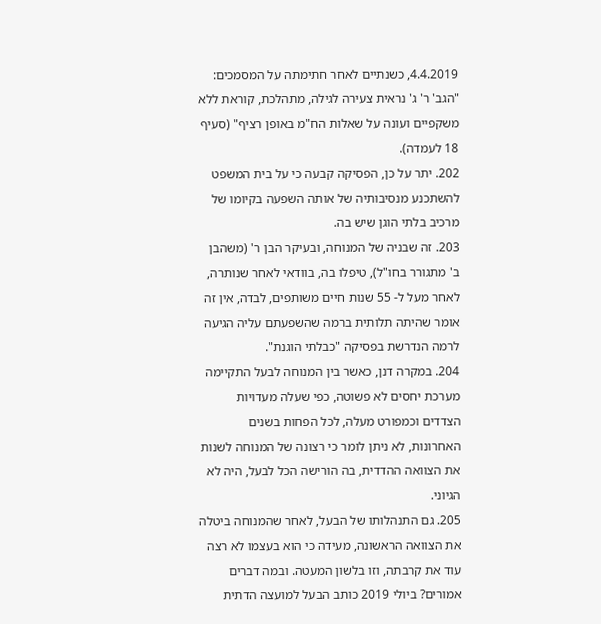4.4.2019, כשנתיים לאחר חתימתה על המסמכים: "הגב' ר' ג' נראית צעירה לגילה, מתהלכת, קוראת ללא משקפיים ועונה על שאלות הח"מ באופן רציף" (סעיף 18 לעמדה).
202. יתר על כן, הפסיקה קבעה כי על בית המשפט להשתכנע מנסיבותיה של אותה השפעה בקיומו של מרכיב בלתי הוגן שיש בה.
203. זה שבניה של המנוחה, ובעיקר הבן ר' (משהבן ב' מתגורר בחו"ל), טיפלו בה, בוודאי לאחר שנותרה, לאחר מעל ל- 55 שנות חיים משותפים, לבדה, אין זה אומר שהיתה תלותית ברמה שהשפעתם עליה הגיעה לרמה הנדרשת בפסיקה "כבלתי הוגנת".
204. במקרה דנן, כאשר בין המנוחה לבעל התקיימה מערכת יחסים לא פשוטה, כפי שעלה מעדויות הצדדים וכמפורט מעלה, לכל הפחות בשנים האחרונות, לא ניתן לומר כי רצונה של המנוחה לשנות את הצוואה ההדדית, בה הורישה הכל לבעל, היה לא הגיוני.
205. גם התנהלותו של הבעל, לאחר שהמנוחה ביטלה את הצוואה הראשונה, מעידה כי הוא בעצמו לא רצה עוד את קרבתה, וזו בלשון המעטה. ובמה דברים אמורים? ביולי 2019 כותב הבעל למועצה הדתית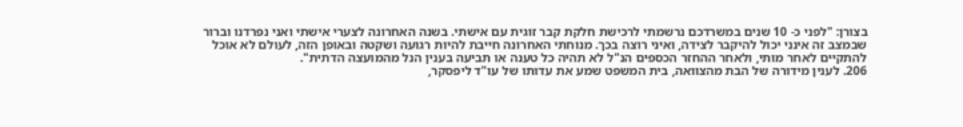בצורן: "לפני כ- 10 שנים במשרדכם נרשמתי לרכישת חלקת קבר זוגית עם אישתי. בשנה האחרונה לצערי אישתי ואני נפרדנו וברור שבמצב זה אינני יכול להיקבר לצידה, ואיני רוצה בכך. מנוחתי האחרונה חייבת להיות רגועה ושקטה ובאופן הזה, לעולם לא אוכל להתקיים לאחר מותי, ולאחר ההחזר הכספים הנ"ל לא תהיה כל טענה או תביעה בענין הנל מהמועצה הדתית".
206. לענין מידורה של הבת מהצוואה, בית המשפט שמע את עדותו של עו"ד ליפסקר,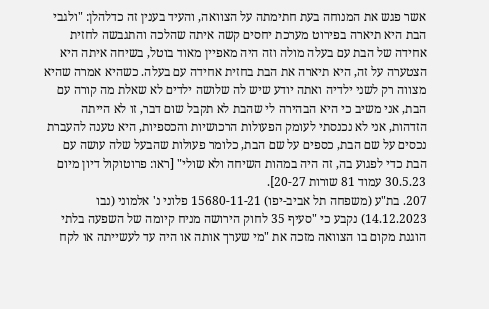אשר פגש את המנוחה בעת חתימתה על הצוואה, והעיד בענין זה כדלהלן: "ולגבי הבת היא תיארה בפירוט מערכת יחסים קשה איתה שהלכה והתגבשה לחזית אחידה של הבת עם בעלה מולה וזה היה מאפיין מאוד בוטל, בשיחה איתה היא הצטערה על זה, היא תיארה את הבת בחזית אחידה עם בעלה. כשהיא אמרה שהיא מצווה רק לשני ילדיה ואתה יודע שיש לה שלושה ילדים לא שאלת מה קורה עם הבת, אני משיב כי היא הבהירה לי שהבת לא תקבל שום דבר, זו לא הייתה הזדהות, אני לא נכנסתי לעומק הפעולות הרכושיות והכספיות, היא טענה להעברת נכסים על שם הבת, כספים על שם הבת, כלומר פעולות שהבעל שלה עושה עם הבת כדי לפגוע בה, זה היה במהות השיחה ולא שולי" [ראו: פרוטוקול דיון מיום 30.5.23 עמוד 81 שורות 20-27].
207. בת"ע (משפחה תל אביב-יפו) 15680-11-21 פלוני נ' אלמוני (נבו 14.12.2023) נקבע כי "סעיף 35 לחוק הירושה מניח קיומה של השפעה בלתי הוגנת מקום בו הצוואה מזכה את "מי שערך אותה או היה עד לעשייתה או לקח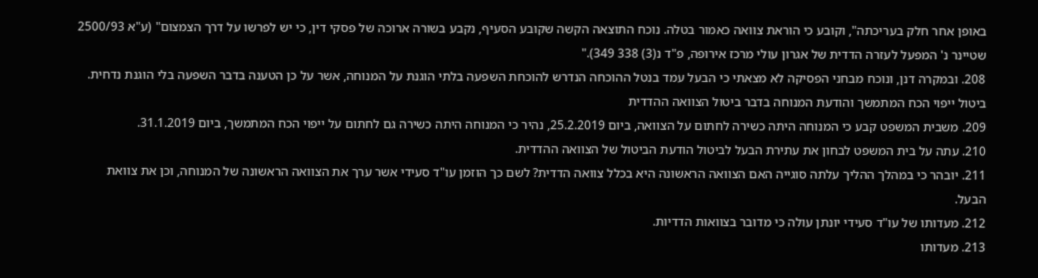באופן אחר חלק בעריכתה", וקובע כי הוראת צוואה כאמור בטלה. נוכח התוצאה הקשה שקובע הסעיף, נקבע בשורה ארוכה של פסקי דין, כי יש לפרשו על דרך הצמצום" (ע"א 2500/93 שטיינר נ' המפעל לעזרה הדדית של אגרון עולי מרכז אירופה, פ"ד נ(3) 338 349)."
208. ובמקרה דנן, ונוכח מבחני הפסיקה לא מצאתי כי הבעל עמד בנטל ההוכחה הנדרש להוכחת השפעה בלתי הוגנת על המנוחה, אשר על כן הטענה בדבר השפעה בלי הוגנת נדחית.
ביטול ייפוי הכח המתמשך והודעת המנוחה בדבר ביטול הצוואה ההדדית
209. משבית המשפט קבע כי המנוחה היתה כשירה לחתום על הצוואה, ביום 25.2.2019, נהיר כי המנוחה היתה כשירה גם לחתום על ייפוי הכח המתמשך, ביום 31.1.2019.
210. עתה על בית המשפט לבחון את עתירת הבעל לביטול הודעת הביטול של הצוואה ההדדית.
211. יובהר כי במהלך ההליך עלתה סוגייה האם הצוואה הראשונה היא בכלל צוואה הדדית? לשם כך הוזמן עו"ד סעידי אשר ערך את הצוואה הראשונה של המנוחה, וכן את צוואת הבעל.
212. מעדותו של עו"ד סעידי יונתן עולה כי מדובר בצוואות הדדיות.
213. מעדותו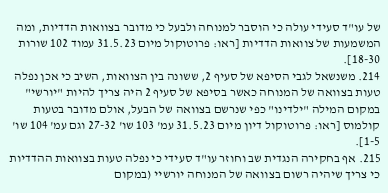של עו"ד סעידי עולה כי הוסבר למנוחה ולבעל כי מדובר בצוואות הדדיות, ומה המשמעות של צוואות הדדיות [ראו: פרוטוקול מיום 31.5.23 עמוד 102 שורות 18-30].
214. משנשאל לגבי הסיפא של סעיף 2, ששונה בין הצוואות, השיב כי אכן נפלה טעות בצוואה של המנוחה כאשר בסיפא של סעיף 2 היה צריך להיות "יורשי" במקום המילה "ילדינו" כפי שנרשם בצוואה של הבעל, אולם מדובר בטעות קולמוס [ראו: פרוטוקול דיון מיום 31.5.23 עמ' 103 שו' 27-32 וגם עמ' 104 שו' 1-5].
215. אף בחקירה הנגדית שב וחוזר עו"ד סעידי כי נפלה טעות בצוואות ההדדיות כי צריך שיהיה רשום בצוואה של המנוחה יורשיי (במקום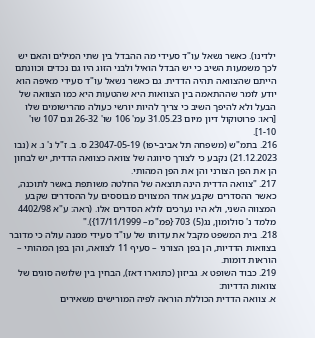ילדינו). כאשר נשאל עו"ד סעידי מה ההבדל בין שתי המילים והאם יש לכך משמעות השיב כי יש הבדל הואיל ולבני הזוג היו גם נכדים וכוונתם הייתם שהצוואה תהיה הדדית. גם כאשר נשאל עו"ד סעידי מאיפה הוא יודע לומר שההתאמה בין הצוואות היא שהטעות היא כמו הצוואה של הבעל ולא להיפך השיב כי צריך להיות יורשי כעולה מהרישומים שלו [ראו: פרוטוקול דיון מיום 31.05.23 עמ' 106 שו' 26-32 וגם 107 שו' 1-10].
216. בתמ"ש (משפחה תל אביב-יפו) 23047-05-19 ס. ב. ז"ל נ' נ. א (נבו 21.12.2023) נקבע כי לצורך סיווגה של צוואה כצוואה הדדית, יש לבחון הן את הפן הצורני והן את הפן המהותי.
217. "צוואה הדדית הינה תוצאה של החלטה משותפת באשר לתוכנה, כאשר ההסדרים שקבע אחד המצווים מבוססים על ההסדרים שקבע המצווה השני, ולא היו נערכים לולא הסדרים אלו. (ראה: ע"א 4402/98 מלמד נ' סולומון, נג(5) 703 {פמ"מ– 17/11/1999})."
218. בית המשפט מקבל את עדותו של עו"ד סעידי ממנה עולה כי מדובר בצוואות הדדיות, הן בפן הצורני – סעיף 11 לצוואה, והן בפן המהותי – הוראות דומות.
219. כבוד השופט א. גביזון (כתוארו דאז), הבחין בין שלושה סוגים של צוואות הדדיות:
א. צוואה הדדית הכוללת הוראה לפיה המורישים משאירים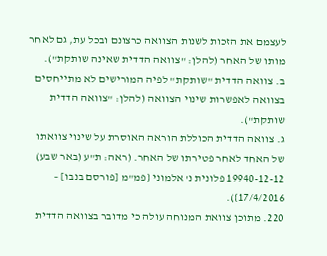לעצמם את הזכות לשנות הצוואה כרצונם ובכל עת, גם לאחר מותו של האחר (להלן: "צוואה הדדית שאינה שותקת").
ב. צוואה הדדית "שותקת" לפיה המורישים לא מתייחסים בצוואה לאפשרות שינוי הצוואה (להלן: "צוואה הדדית שותקת").
ג. צוואה הדדית הכוללת הוראה האוסרת על שינוי צוואתו של האחד לאחר פטירתו של האחר. (ראה: ת"ע (באר שבע) 19940-12-12 פלונית נ' אלמוני {פמ"מ [פורסם בנבו] – 17/4/2016}).
220. מתוכן צוואת המנוחה עולה כי מדובר בצוואה הדדית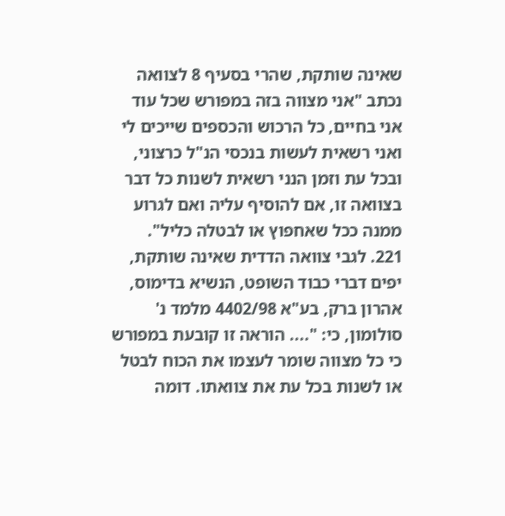שאינה שותקת, שהרי בסעיף 8 לצוואה נכתב "אני מצווה בזה במפורש שכל עוד אני בחיים, כל הרכוש והכספים שייכים לי ואני רשאית לעשות בנכסי הנ"ל כרצוני, ובכל עת וזמן הנני רשאית לשנות כל דבר בצוואה זו, אם להוסיף עליה ואם לגרוע ממנה ככל שאחפוץ או לבטלה כליל".
221. לגבי צוואה הדדית שאינה שותקת, יפים דברי כבוד השופט, הנשיא בדימוס, אהרון ברק, בע"א 4402/98 מלמד נ' סולומון, כי: ".... הוראה זו קובעת במפורש כי כל מצווה שומר לעצמו את הכוח לבטל או לשנות בכל עת את צוואתו. דומה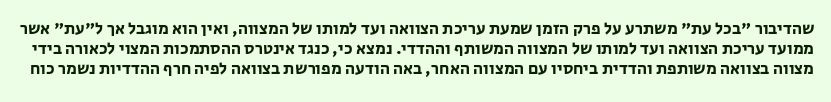שהדיבור "בכל עת" משתרע על פרק הזמן שמעת עריכת הצוואה ועד למותו של המצווה, ואין הוא מוגבל אך ל"עת" אשר ממועד עריכת הצוואה ועד למותו של המצווה המשותף וההדדי. נמצא כי, כנגד אינטרס ההסתמכות המצוי לכאורה בידי מצווה בצוואה משותפת והדדית ביחסיו עם המצווה האחר, באה הודעה מפורשת בצוואה לפיה חרף ההדדיות נשמר כוח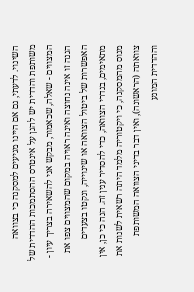השינוי. לדעתי, גם אם היינו מגיעים למסקנה כי בצוואה משותפת והדדית יש להגן על אינטרס ההסתמכות ההדדית של המצווים - שאלה, שכאמור, מבקש אני להשאירה בצריך עיון - הגנה זו אינה נחוצה ואינה ראויה במקום שהמצווים צפו את האפשרות של ביטול הצוואה או שינוייה, ונקטו בצעדים מתאימים, בגדרי הצוואה, כדי להסדיר ענין זה. הנה כי כן, אין מנוס מהמסקנה, כי ויקטוריה מלמד היתה רשאית לשנות את צוואתה (הראשונה), ואין דבר בדיני הצוואה המשותפת וההדדית המונע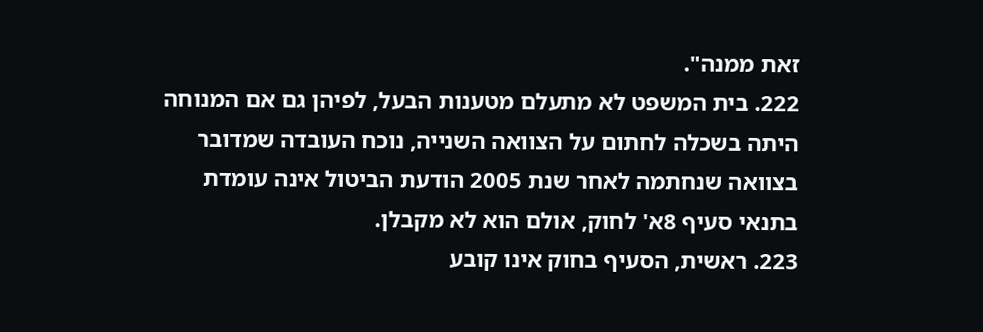זאת ממנה".
222. בית המשפט לא מתעלם מטענות הבעל, לפיהן גם אם המנוחה היתה בשכלה לחתום על הצוואה השנייה, נוכח העובדה שמדובר בצוואה שנחתמה לאחר שנת 2005 הודעת הביטול אינה עומדת בתנאי סעיף 8א' לחוק, אולם הוא לא מקבלן.
223. ראשית, הסעיף בחוק אינו קובע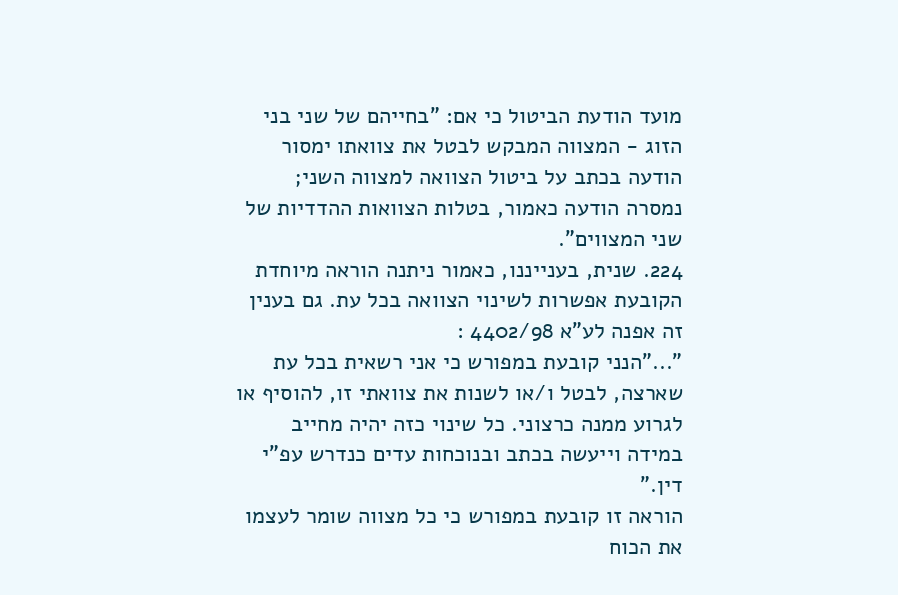מועד הודעת הביטול כי אם: "בחייהם של שני בני הזוג - המצווה המבקש לבטל את צוואתו ימסור הודעה בכתב על ביטול הצוואה למצווה השני; נמסרה הודעה כאמור, בטלות הצוואות ההדדיות של שני המצווים".
224. שנית, בענייננו, כאמור ניתנה הוראה מיוחדת הקובעת אפשרות לשינוי הצוואה בכל עת. גם בענין זה אפנה לע"א 4402/98 :
"..."הנני קובעת במפורש כי אני רשאית בכל עת שארצה, לבטל ו/או לשנות את צוואתי זו, להוסיף או לגרוע ממנה כרצוני. כל שינוי כזה יהיה מחייב במידה וייעשה בכתב ובנוכחות עדים כנדרש עפ"י דין."
הוראה זו קובעת במפורש כי כל מצווה שומר לעצמו את הכוח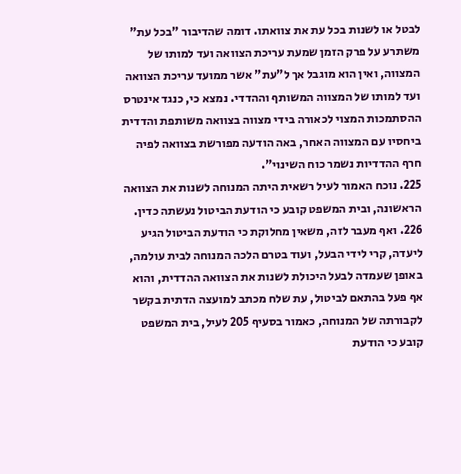לבטל או לשנות בכל עת את צוואתו. דומה שהדיבור "בכל עת" משתרע על פרק הזמן שמעת עריכת הצוואה ועד למותו של המצווה, ואין הוא מוגבל אך ל"עת" אשר ממועד עריכת הצוואה ועד למותו של המצווה המשותף וההדדי. נמצא כי, כנגד אינטרס ההסתמכות המצוי לכאורה בידי מצווה בצוואה משותפת והדדית ביחסיו עם המצווה האחר, באה הודעה מפורשת בצוואה לפיה חרף ההדדיות נשמר כוח השינוי".
225. נוכח האמור לעיל רשאית היתה המנוחה לשנות את הצוואה הראשונה, ובית המשפט קובע כי הודעת הביטול נעשתה כדין.
226. ואף מעבר לזה, משאין מחלוקת כי הודעת הביטול הגיע ליעדה, קרי לידי הבעל, ועוד בטרם הלכה המנוחה לבית עולמה, באופן שעמדה לבעל היכולת לשנות את הצוואה ההדדית, והוא אף פעל בהתאם לביטול, עת שלח מכתב למועצה הדתית בקשר לקבורתה של המנוחה, כאמור בסעיף 205 לעיל, בית המשפט קובע כי הודעת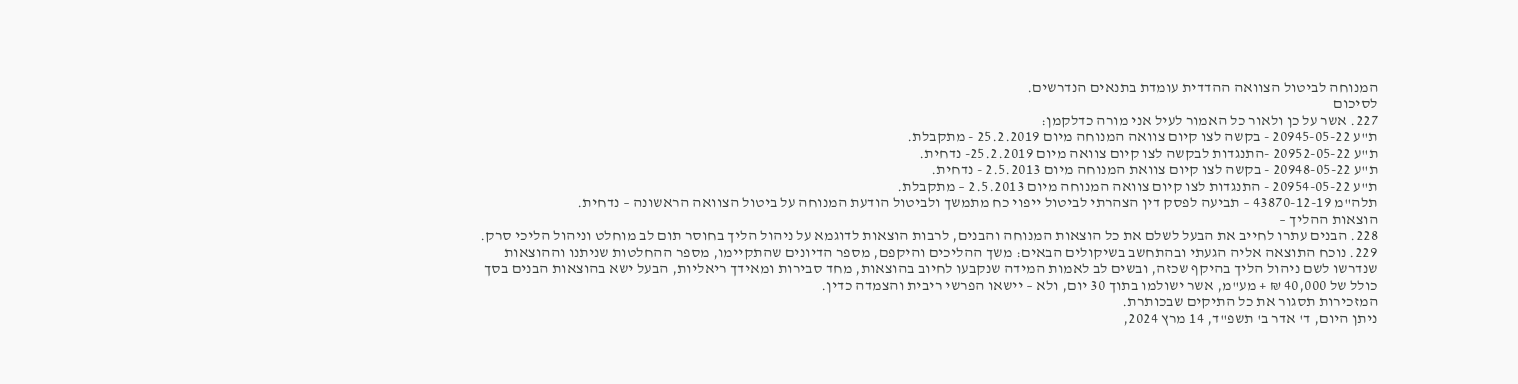המנוחה לביטול הצוואה ההדדית עומדת בתנאים הנדרשים.
לסיכום
227. אשר על כן ולאור כל האמור לעיל אני מורה כדלקמן:
ת"ע 20945-05-22 - בקשה לצו קיום צוואה המנוחה מיום 25.2.2019 - מתקבלת.
ת"ע 20952-05-22 -התנגדות לבקשה לצו קיום צוואה מיום 25.2.2019- נדחית.
ת"ע 20948-05-22 - בקשה לצו קיום צוואת המנוחה מיום 2.5.2013 - נדחית.
ת"ע 20954-05-22 - התנגדות לצו קיום צוואה המנוחה מיום 2.5.2013 – מתקבלת.
תלה"מ 43870-12-19 – תביעה לפסק דין הצהרתי לביטול ייפוי כח מתמשך ולביטול הודעת המנוחה על ביטול הצוואה הראשונה – נדחית.
הוצאות ההליך –
228. הבנים עתרו לחייב את הבעל לשלם את כל הוצאות המנוחה והבנים, לרבות הוצאות לדוגמא על ניהול הליך בחוסר תום לב מוחלט וניהול הליכי סרק.
229. נוכח התוצאה אליה הגעתי ובהתחשב בשיקולים הבאים: משך ההליכים והיקפם, מספר הדיונים שהתקיימו, מספר ההחלטות שניתנו וההוצאות שנדרשו לשם ניהול הליך בהיקף שכזה, ובשים לב לאמות המידה שנקבעו לחיוב בהוצאות, מחד סבירות ומאידך ריאליות, הבעל ישא בהוצאות הבנים בסך כולל של 40,000 ₪ + מע"מ, אשר ישולמו בתוך 30 יום, ולא – יישאו הפרשי ריבית והצמדה כדין.
המזכירות תסגור את כל התיקים שבכותרת.
ניתן היום, ד' אדר ב' תשפ"ד, 14 מרץ 2024,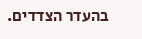בהעדר הצדדים.